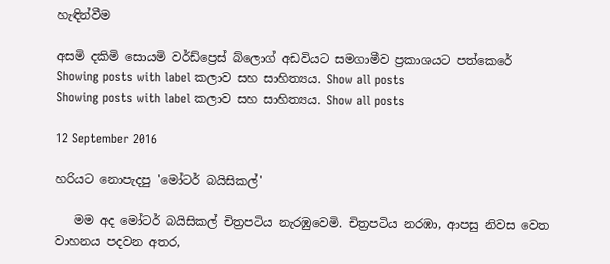හැඳින්වීම

අසමි දකිමි සොයමි වර්ඩ්ප්‍රෙස් බ්ලොග් අඩවියට සමගාමීව ප්‍රකාශයට පත්කෙරේ
Showing posts with label කලාව සහ සාහිත්‍යය. Show all posts
Showing posts with label කලාව සහ සාහිත්‍යය. Show all posts

12 September 2016

හරියට නොපැදපු 'මෝටර් බයිසිකල්'

   මම අද මෝටර් බයිසිකල් චිත්‍රපටිය නැරඹුවෙමි. චිත්‍රපටිය නරඹා, ආපසු නිවස වෙත වාහනය පදවන අතර,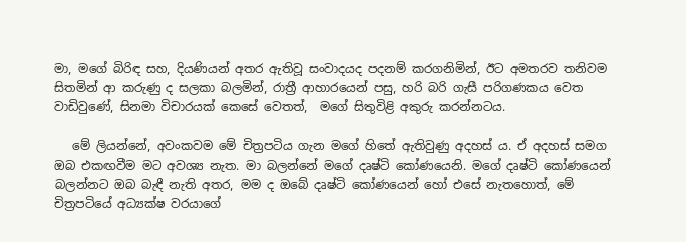මා, මගේ බිරිඳ සහ, දියණියන් අතර ඇතිවූ සංවාදයද පදනම් කරගනිමින්, ඊට අමතරව තනිවම සිතමින් ආ කරුණු ද සලකා බලමින්, රාත්‍රී ආහාරයෙන් පසු, හරි බරි ගැසී පරිගණකය වෙත වාඩිවුණේ, සිනමා විචාරයක් කෙසේ වෙතත්,  මගේ සිතුවිළි අකුරු කරන්නටය.

   මේ ලියන්නේ, අවංකවම මේ චිත්‍රපටිය ගැන මගේ හිතේ ඇතිවුණු අදහස් ය. ඒ අදහස් සමග ඔබ එකඟවීම මට අවශ්‍ය නැත. මා බලන්නේ මගේ දෘෂ්ටි කෝණයෙනි. මගේ දෘෂ්ටි කෝණයෙන් බලන්නට ඔබ බැඳී නැති අතර, මම ද ඔබේ දෘෂ්ටි කෝණයෙන් හෝ එසේ නැතහොත්, මේ චිත්‍රපටියේ අධ්‍යක්ෂ වරයාගේ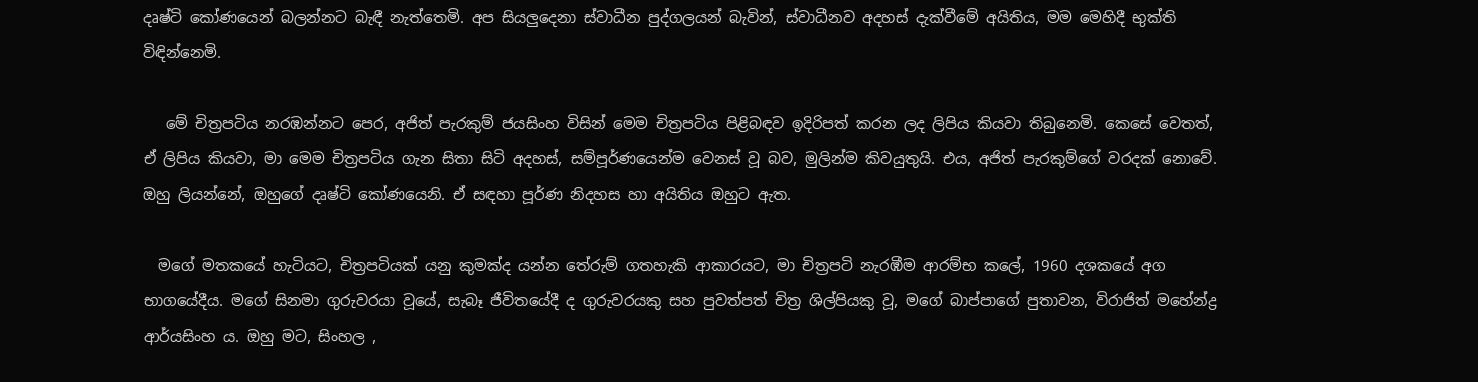දෘෂ්ටි කෝණයෙන් බලන්නට බැඳී නැත්තෙමි. අප සියලුදෙනා ස්වාධීන පුද්ගලයන් බැවින්, ස්වාධීනව අදහස් දැක්වීමේ අයිතිය, මම මෙහිදී භුක්ති විඳින්නෙමි.

   මේ චිත්‍රපටිය නරඹන්නට පෙර, අජිත් පැරකුම් ජයසිංහ විසින් මෙම චිත්‍රපටිය පිළිබඳව ඉදිරිපත් කරන ලද ලිපිය කියවා තිබුනෙමි. කෙසේ වෙතත්, ඒ ලිපිය කියවා, මා මෙම චිත්‍රපටිය ගැන සිතා සිටි අදහස්, සම්පූර්ණයෙන්ම වෙනස් වූ බව, මුලින්ම කිවයුතුයි. එය, අජිත් පැරකුම්ගේ වරදක් නොවේ. ඔහු ලියන්නේ, ඔහුගේ දෘෂ්ටි කෝණයෙනි. ඒ සඳහා පූර්ණ නිදහස හා අයිතිය ඔහුට ඇත.

  මගේ මතකයේ හැටියට, චිත්‍රපටියක් යනු කුමක්ද යන්න තේරුම් ගතහැකි ආකාරයට, මා චිත්‍රපටි නැරඹීම ආරම්භ කලේ, 1960 දශකයේ අග භාගයේදීය. මගේ සිනමා ගුරුවරයා වූයේ, සැබෑ ජීවිතයේදී ද ගුරුවරයකු සහ පුවත්පත් චිත්‍ර ශිල්පියකු වූ, මගේ බාප්පාගේ පුතාවන, විරාජිත් මහේන්ද්‍ර ආර්යසිංහ ය. ඔහු මට, සිංහල ,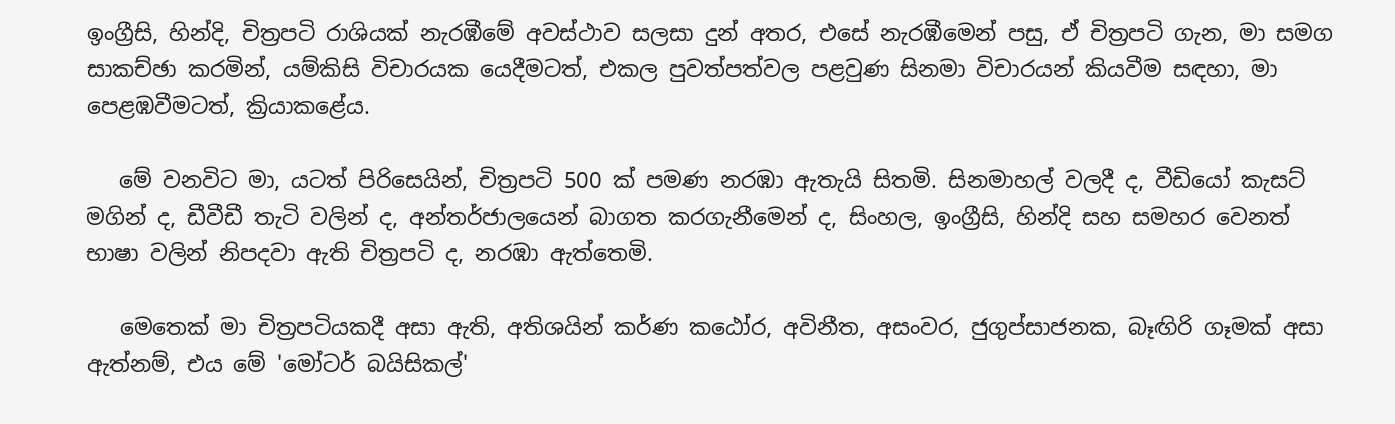ඉංග්‍රීසි, හින්දි, චිත්‍රපටි රාශියක් නැරඹීමේ අවස්ථාව සලසා දුන් අතර, එසේ නැරඹීමෙන් පසු, ඒ චිත්‍රපටි ගැන, මා සමග සාකච්ඡා කරමින්, යම්කිසි විචාරයක යෙදීමටත්, එකල පුවත්පත්වල පළවුණ සිනමා විචාරයන් කියවීම සඳහා, මා පෙළඹවීමටත්, ක්‍රියාකළේය.

   මේ වනවිට මා, යටත් පිරිසෙයින්, චිත්‍රපටි 500 ක් පමණ නරඹා ඇතැයි සිතමි. සිනමාහල් වලදී ද, වීඩියෝ කැසට් මගින් ද, ඩීවීඩී තැටි වලින් ද, අන්තර්ජාලයෙන් බාගත කරගැනීමෙන් ද, සිංහල, ඉංග්‍රීසි, හින්දි සහ සමහර වෙනත් භාෂා වලින් නිපදවා ඇති චිත්‍රපටි ද, නරඹා ඇත්තෙමි.

   මෙතෙක් මා චිත්‍රපටියකදී අසා ඇති, අතිශයින් කර්ණ කඨෝර, අවිනීත, අසංවර, ජුගුප්සාජනක, බෑඟිරි ගෑමක් අසා ඇත්නම්, එය මේ 'මෝටර් බයිසිකල්'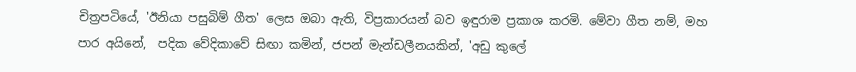චිත්‍රපටියේ, 'ඊනියා පසුබිම් ගීත' ලෙස ඔබා ඇති, විප්‍රකාරයන් බව ඉඳුරාම ප්‍රකාශ කරමි. මේවා ගීත නම්, මහ පාර අයිනේ,  පදික වේදිකාවේ සිඟා කමින්, ජපන් මැන්ඩලීනයකින්, 'අඩු කුලේ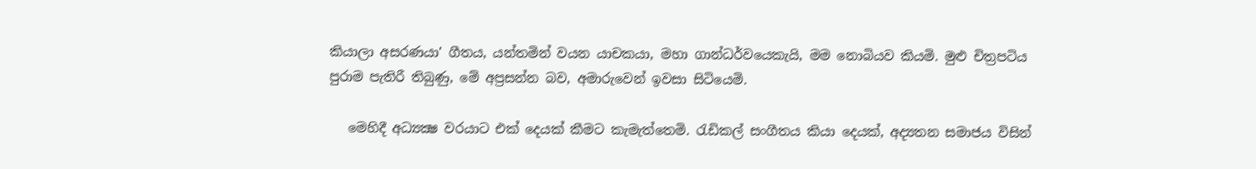කියාලා අසරණයා' ගීතය, යන්තමින් වයන යාචකයා, මහා ගාන්ධර්වයෙකැයි, මම නොබියව කියමි. මුළු චිත්‍රපටිය පුරාම පැතිරී තිබුණු, මේ අප්‍රසන්න බව, අමාරුවෙන් ඉවසා සිටියෙමි.

   මෙහිදී අධ්‍යක්‍ෂ වරයාට එක් දෙයක් කීමට කැමැත්තෙමි. රැඩිකල් සංගීතය කියා දෙයක්, අද්‍යතන සමාජය විසින්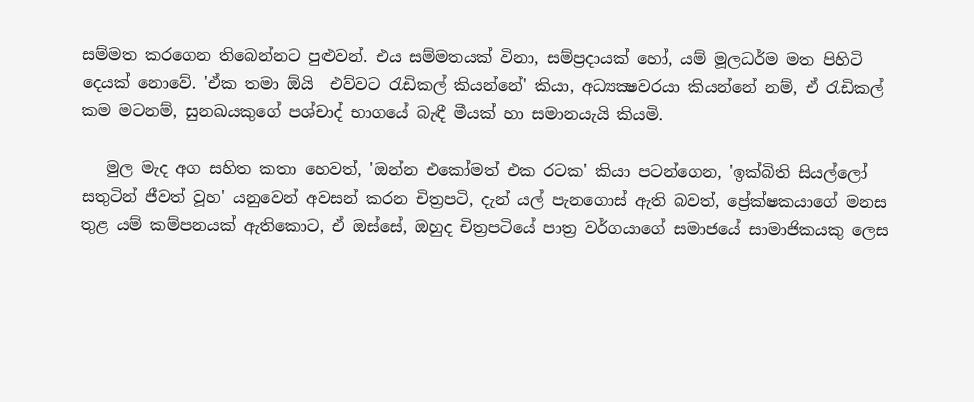සම්මත කරගෙන තිබෙන්නට පුළුවන්. එය සම්මතයක් විනා, සම්ප්‍රදායක් හෝ, යම් මූලධර්ම මත පිහිටි දෙයක් නොවේ. 'ඒක තමා ඕයි  එව්වට රැඩිකල් කියන්නේ' කියා, අධ්‍යක්‍ෂවරයා කියන්නේ නම්, ඒ රැඩිකල් කම මටනම්, සුනඛයකුගේ පශ්චාද් භාගයේ බැඳී මීයක් හා සමානයැයි කියමි.

   මුල මැද අග සහිත කතා හෙවත්, 'ඔන්න එකෝමත් එක රටක' කියා පටන්ගෙන, 'ඉක්බිති සියල්ලෝ සතුටින් ජීවත් වූහ' යනුවෙන් අවසන් කරන චිත්‍රපටි, දැන් යල් පැනගොස් ඇති බවත්, ප්‍රේක්ෂකයාගේ මනස තුළ යම් කම්පනයක් ඇතිකොට, ඒ ඔස්සේ, ඔහුද චිත්‍රපටියේ පාත්‍ර වර්ගයාගේ සමාජයේ සාමාජිකයකු ලෙස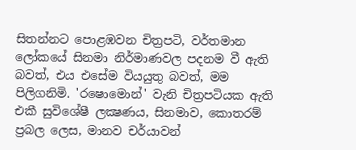සිතන්නට පොළඹවන චිත්‍රපටි, වර්තමාන ලෝකයේ සිනමා නිර්මාණවල පදනම වී ඇති බවත්, එය එසේම වියයුතු බවත්, මම පිලිගනිමි. 'රෂොමොන්' වැනි චිත්‍රපටියක ඇති එකී සුවිශේෂී ලක්‍ෂණය, සිනමාව, කොතරම් ප්‍රබල ලෙස, මානව චර්යාවන්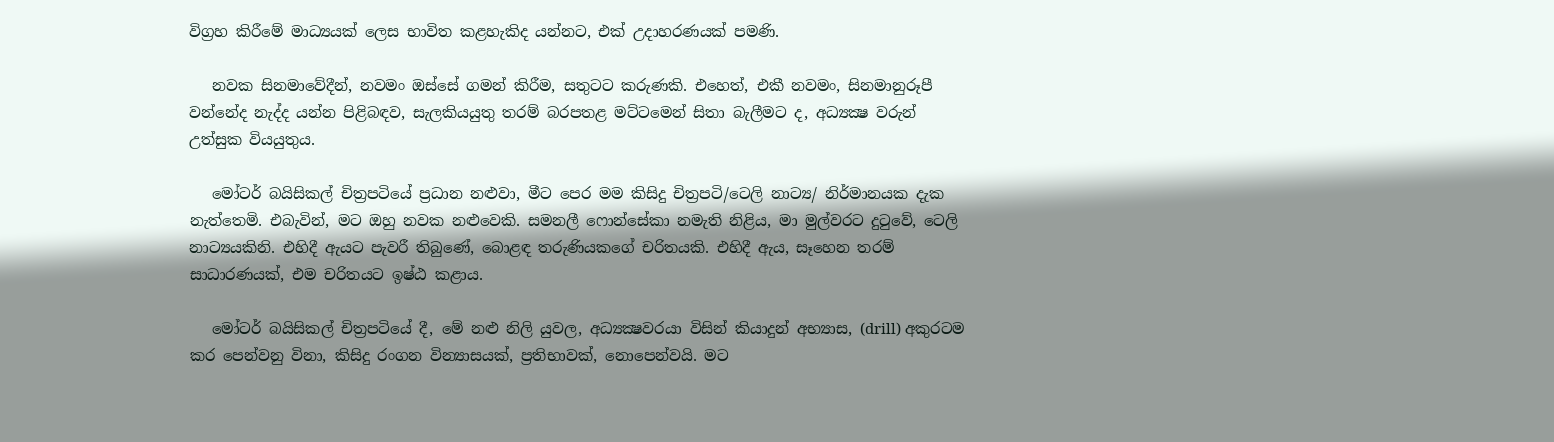විග්‍රහ කිරීමේ මාධ්‍යයක් ලෙස භාවිත කළහැකිද යන්නට, එක් උදාහරණයක් පමණි.

   නවක සිනමාවේදීන්, නවමං ඔස්සේ ගමන් කිරීම, සතුටට කරුණකි. එහෙත්, එකී නවමං, සිනමානුරූපී වන්නේද නැද්ද යන්න පිළිබඳව, සැලකියයුතු තරම් බරපතළ මට්ටමෙන් සිතා බැලීමට ද, අධ්‍යක්‍ෂ වරුන් උත්සුක වියයුතුය.

   මෝටර් බයිසිකල් චිත්‍රපටියේ ප්‍රධාන නළුවා, මීට පෙර මම කිසිදු චිත්‍රපටි/ටෙලි නාට්‍ය/ නිර්මානයක දැක නැත්තෙමි. එබැවින්, මට ඔහු නවක නළුවෙකි. සමනලී ෆොන්සේකා නමැති නිළිය, මා මුල්වරට දුටුවේ, ටෙලි නාට්‍යයකිනි. එහිදී ඇයට පැවරී තිබුණේ, බොළඳ තරුණියකගේ චරිතයකි. එහිදී ඇය, සෑහෙන තරම් සාධාරණයක්, එම චරිතයට ඉෂ්ඨ කළාය.

   මෝටර් බයිසිකල් චිත්‍රපටියේ දී, මේ නළු නිලි යුවල, අධ්‍යක්‍ෂවරයා විසින් කියාදුන් අභ්‍යාස, (drill) අකුරටම කර පෙන්වනු විනා, කිසිදු රංගන වින්‍යාසයක්, ප්‍රතිභාවක්, නොපෙන්වයි. මට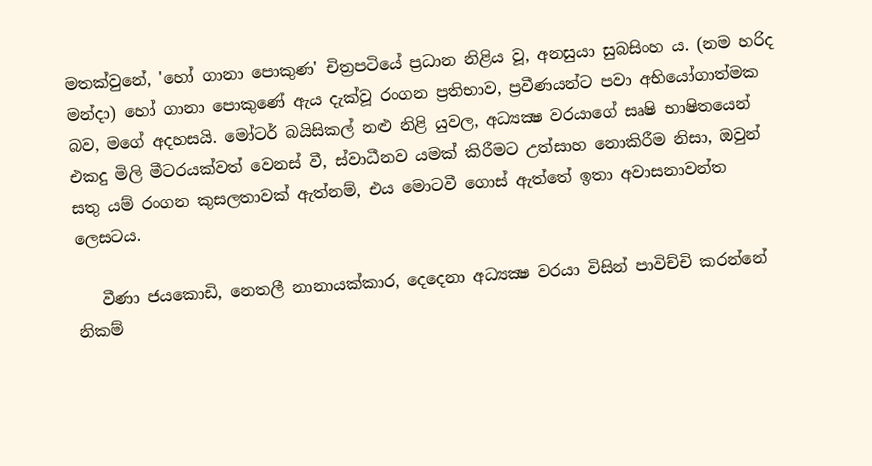මතක්වුනේ, 'හෝ ගානා පොකුණ' චිත්‍රපටියේ ප්‍රධාන නිළිය වූ, අනසුයා සුබසිංහ ය. (නම හරිද මන්දා) හෝ ගානා පොකුණේ ඇය දැක්වූ රංගන ප්‍රතිභාව, ප්‍රවීණයන්ට පවා අභියෝගාත්මක බව, මගේ අදහසයි. මෝටර් බයිසිකල් නළු නිළි යුවල, අධ්‍යක්‍ෂ වරයාගේ සෘෂි භාෂිතයෙන් එකදු මිලි මීටරයක්වත් වෙනස් වී, ස්වාධීනව යමක් කිරීමට උත්සාහ නොකිරීම නිසා, ඔවුන් සතු යම් රංගන කුසලතාවක් ඇත්නම්, එය මොටවී ගොස් ඇත්තේ ඉතා අවාසනාවන්ත ලෙසටය.

   වීණා ජයකොඩි, නෙතලී නානායක්කාර, දෙදෙනා අධ්‍යක්‍ෂ වරයා විසින් පාවිච්චි කරන්නේ නිකම්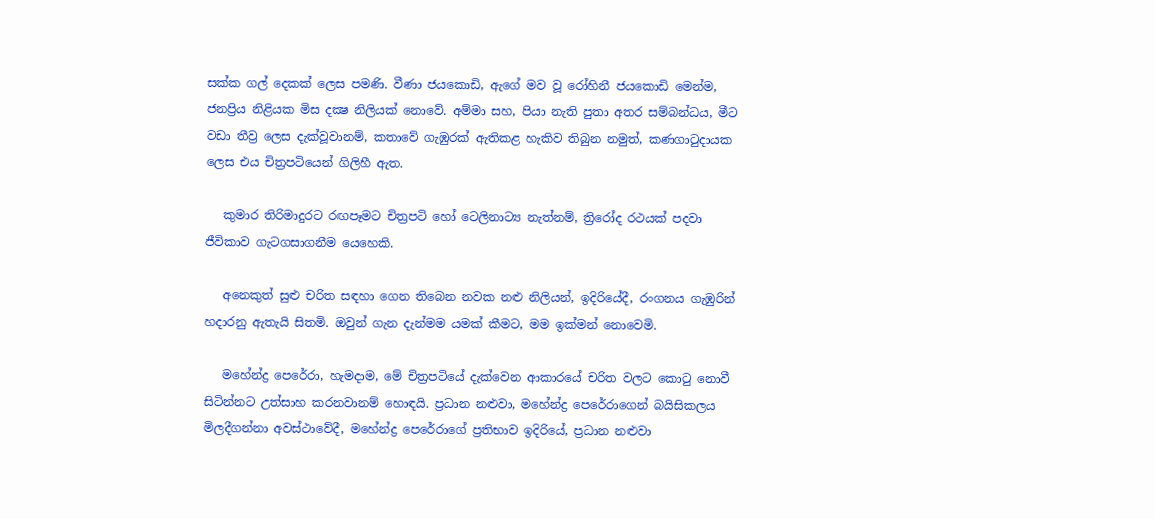සක්ක ගල් දෙකක් ලෙස පමණි. වීණා ජයකොඩි, ඇගේ මව වූ රෝහිනී ජයකොඩි මෙන්ම, ජනප්‍රිය නිළියක මිස දක්‍ෂ නිලියක් නොවේ. අම්මා සහ, පියා නැති පුතා අතර සම්බන්ධය, මීට වඩා තීව්‍ර ලෙස දැක්වූවානම්, කතාවේ ගැඹුරක් ඇතිකළ හැකිව තිබුන නමුත්, කණගාටුදායක ලෙස එය චිත්‍රපටියෙන් ගිලිහී ඇත.

   කුමාර තිරිමාදුරට රඟපෑමට චිත්‍රපටි හෝ ටෙලිනාට්‍ය නැත්නම්, ත්‍රිරෝද රථයක් පදවා ජීවිකාව ගැටගසාගනීම යෙහෙකි.

   අනෙකුත් සුළු චරිත සඳහා ගෙන තිබෙන නවක නළු නිලියන්, ඉදිරියේදී, රංගනය ගැඹුරින් හදාරනු ඇතැයි සිතමි. ඔවුන් ගැන දැන්මම යමක් කීමට, මම ඉක්මන් නොවෙමි.

   මහේන්ද්‍ර පෙරේරා, හැමදාම, මේ චිත්‍රපටියේ දැක්වෙන ආකාරයේ චරිත වලට කොටු නොවී සිටින්නට උත්සාහ කරනවානම් හොඳයි. ප්‍රධාන නළුවා, මහේන්ද්‍ර පෙරේරාගෙන් බයිසිකලය මිලදීගන්නා අවස්ථාවේදී, මහේන්ද්‍ර පෙරේරාගේ ප්‍රතිභාව ඉදිරියේ, ප්‍රධාන නළුවා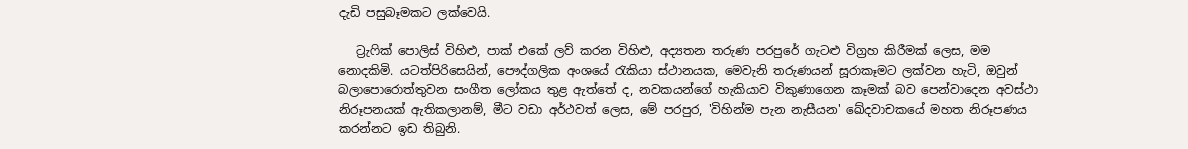දැඩි පසුබෑමකට ලක්වෙයි.

   ට්‍රැෆික් පොලිස් විහිළු, පාක් එකේ ලව් කරන විහිළු, අද්‍යතන තරුණ පරපුරේ ගැටළු විග්‍රහ කිරීමක් ලෙස, මම නොදකිමි. යටත්පිරිසෙයින්, පෞද්ගලික අංශයේ රැකියා ස්ථානයක, මෙවැනි තරුණයන් සූරාකෑමට ලක්වන හැටි, ඔවුන් බලාපොරොත්තුවන සංගීත ලෝකය තුළ ඇත්තේ ද, නවකයන්ගේ හැකියාව විකුණාගෙන කෑමක් බව පෙන්වාදෙන අවස්ථා නිරූපනයක් ඇතිකලානම්, මීට වඩා අර්ථවත් ලෙස, මේ පරපුර, 'විහින්ම පැන නැසීයන' ඛේදවාචකයේ මහත නිරූපණය කරන්නට ඉඩ තිබුනි.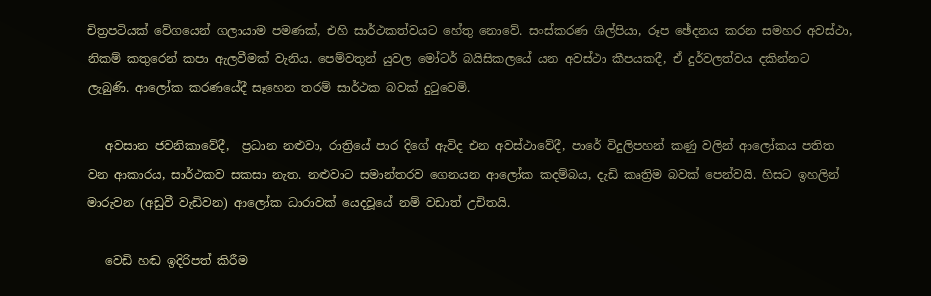චිත්‍රපටියක් වේගයෙන් ගලායාම පමණක්, එහි සාර්ථකත්වයට හේතු නොවේ. සංස්කරණ ශිල්පියා, රූප ඡේදනය කරන සමහර අවස්ථා, නිකම් කතුරෙන් කපා ඇලවීමක් වැනිය. පෙම්වතුන් යුවල මෝටර් බයිසිකලයේ යන අවස්ථා කීපයකදී, ඒ දුර්වලත්වය දකින්නට ලැබුණි. ආලෝක කරණයේදී සෑහෙන තරම් සාර්ථක බවක් දුටුවෙමි.

   අවසාන ජවනිකාවේදී,  ප්‍රධාන නළුවා, රාත්‍රියේ පාර දිගේ ඇවිද එන අවස්ථාවේදී, පාරේ විදුලිපහන් කණු වලින් ආලෝකය පතිත වන ආකාරය, සාර්ථකව සකසා නැත. නළුවාට සමාන්තරව ගෙනයන ආලෝක කදම්බය, දැඩි කෘත්‍රිම බවක් පෙන්වයි. හිසට ඉහලින් මාරුවන (අඩුවී වැඩිවන) ආලෝක ධාරාවක් යෙදවූයේ නම් වඩාත් උචිතයි.

   වෙඩි හඬ ඉදිරිපත් කිරීම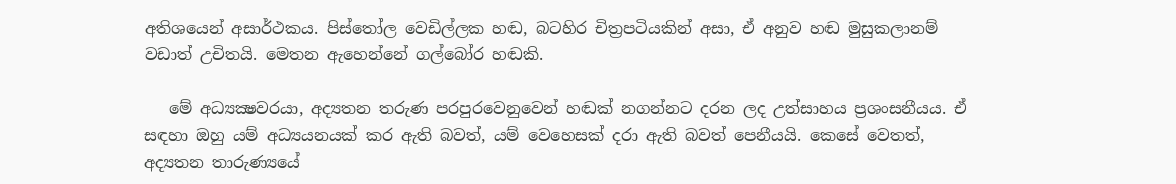අතිශයෙන් අසාර්ථකය. පිස්තෝල වෙඩිල්ලක හඬ, බටහිර චිත්‍රපටියකින් අසා, ඒ අනුව හඬ මුසුකලානම් වඩාත් උචිතයි. මෙතන ඇහෙන්නේ ගල්බෝර හඬකි.

   මේ අධ්‍යක්‍ෂවරයා, අද්‍යතන තරුණ පරපුරවෙනුවෙන් හඬක් නගන්නට දරන ලද උත්සාහය ප්‍රශංසනීයය. ඒ සඳහා ඔහු යම් අධ්‍යයනයක් කර ඇති බවත්, යම් වෙහෙසක් දරා ඇති බවත් පෙනීයයි. කෙසේ වෙතත්, අද්‍යතන තාරුණ්‍යයේ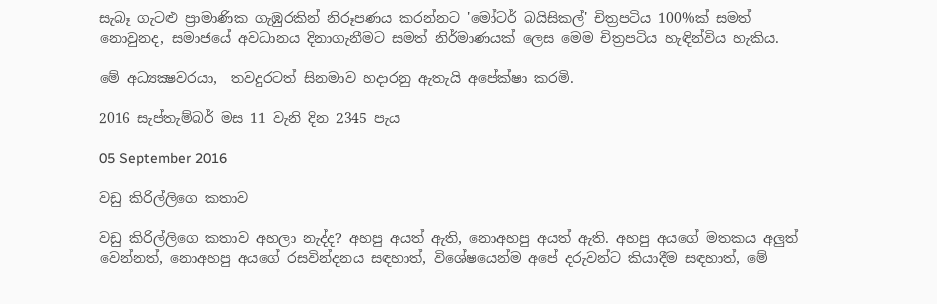සැබෑ ගැටළු ප්‍රාමාණික ගැඹුරකින් නිරූපණය කරන්නට 'මෝටර් බයිසිකල්' චිත්‍රපටිය 100%ක් සමත් නොවුනද, සමාජයේ අවධානය දිනාගැනීමට සමත් නිර්මාණයක් ලෙස මෙම චිත්‍රපටිය හැඳින්විය හැකිය.

මේ අධ්‍යක්‍ෂවරයා,  තවදුරටත් සිනමාව හදාරනු ඇතැයි අපේක්ෂා කරමි.

2016 සැප්තැම්බර් මස 11 වැනි දින 2345 පැය

05 September 2016

වඩු කිරිල්ලිගෙ කතාව

වඩු කිරිල්ලිගෙ කතාව අහලා නැද්ද? අහපු අයත් ඇති, නොඅහපු අයත් ඇති. අහපු අයගේ මතකය අලුත් වෙන්නත්, නොඅහපු අයගේ රසවින්දනය සඳහාත්, විශේෂයෙන්ම අපේ දරුවන්ට කියාදීම සඳහාත්, මේ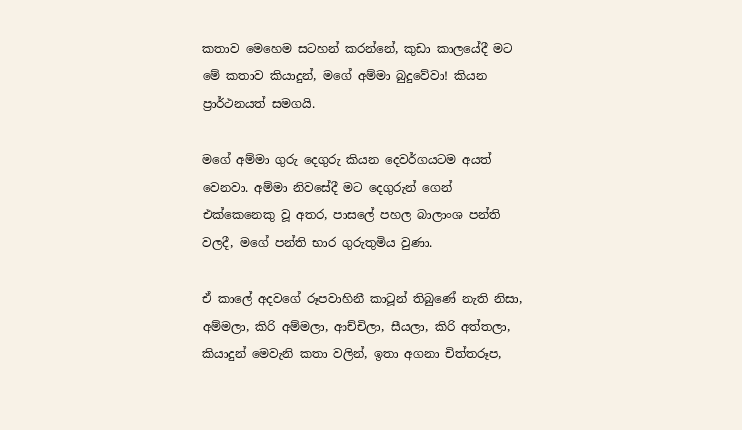කතාව මෙහෙම සටහන් කරන්නේ, කුඩා කාලයේදී මට මේ කතාව කියාදුන්, මගේ අම්මා බුදුවේවා! කියන ප්‍රාර්ථනයත් සමගයි.

මගේ අම්මා ගුරු දෙගුරු කියන දෙවර්ගයටම අයත් වෙනවා. අම්මා නිවසේදී මට දෙගුරුන් ගෙන් එක්කෙනෙකු වූ අතර, පාසලේ පහල බාලාංශ පන්ති වලදී, මගේ පන්ති භාර ගුරුතුමිය වුණා.

ඒ කාලේ අදවගේ රූපවාහිනී කාටූන් තිබුණේ නැති නිසා, අම්මලා, කිරි අම්මලා, ආච්චිලා, සීයලා, කිරි අත්තලා, කියාදුන් මෙවැනි කතා වලින්, ඉතා අගනා චිත්තරූප,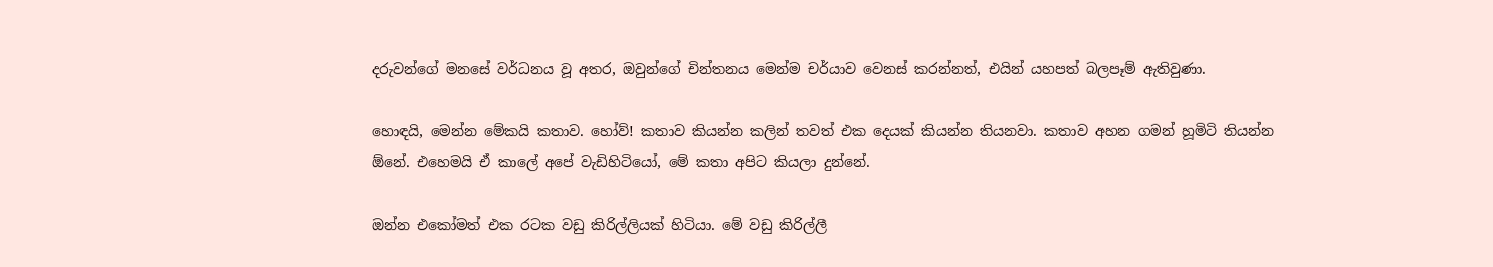දරුවන්ගේ මනසේ වර්ධනය වූ අතර, ඔවුන්ගේ චින්තනය මෙන්ම චර්යාව වෙනස් කරන්නත්, එයින් යහපත් බලපෑම් ඇතිවුණා.

හොඳයි, මෙන්න මේකයි කතාව. හෝව්! කතාව කියන්න කලින් තවත් එක දෙයක් කියන්න තියනවා. කතාව අහන ගමන් හූමිටි තියන්න ඕනේ. එහෙමයි ඒ කාලේ අපේ වැඩිහිටියෝ, මේ කතා අපිට කියලා දුන්නේ.

ඔන්න එකෝමත් එක රටක වඩු කිරිල්ලියක් හිටියා. මේ වඩු කිරිල්ලී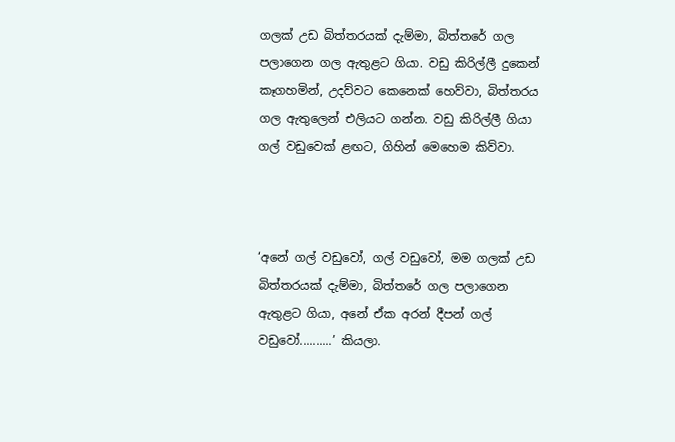ගලක් උඩ බිත්තරයක් දැම්මා, බිත්තරේ ගල පලාගෙන ගල ඇතුළට ගියා. වඩු කිරිල්ලී දුකෙන් කෑගහමින්, උදව්වට කෙනෙක් හෙව්වා, බිත්තරය ගල ඇතුලෙන් එලියට ගන්න. වඩු කිරිල්ලී ගියා ගල් වඩුවෙක් ළඟට, ගිහින් මෙහෙම කිව්වා.



‘අනේ ගල් වඩුවෝ, ගල් වඩුවෝ, මම ගලක් උඩ බිත්තරයක් දැම්මා, බිත්තරේ ගල පලාගෙන ඇතුළට ගියා, අනේ ඒක අරන් දීපන් ගල් වඩුවෝ..........’ කියලා.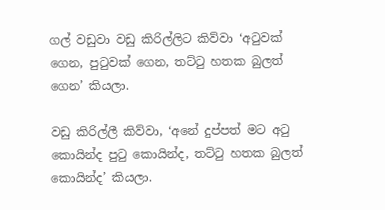ගල් වඩුවා වඩු කිරිල්ලිට කිව්වා ‘අටුවක් ගෙන, පුටුවක් ගෙන, තට්ටු හතක බුලත් ගෙන’ කියලා.

වඩු කිරිල්ලී කිව්වා, ‘අනේ දුප්පත් මට අටු කොයින්ද පුටු කොයින්ද, තට්ටු හතක බුලත් කොයින්ද’ කියලා.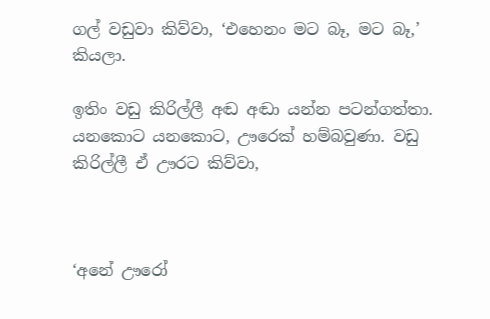ගල් වඩුවා කිව්වා, ‘එහෙනං මට බෑ, මට බෑ,’ කියලා.

ඉතිං වඩු කිරිල්ලී අඬ අඬා යන්න පටන්ගත්තා. යනකොට යනකොට, ඌරෙක් හම්බවුණා. වඩු කිරිල්ලී ඒ ඌරට කිව්වා,



‘අනේ ඌරෝ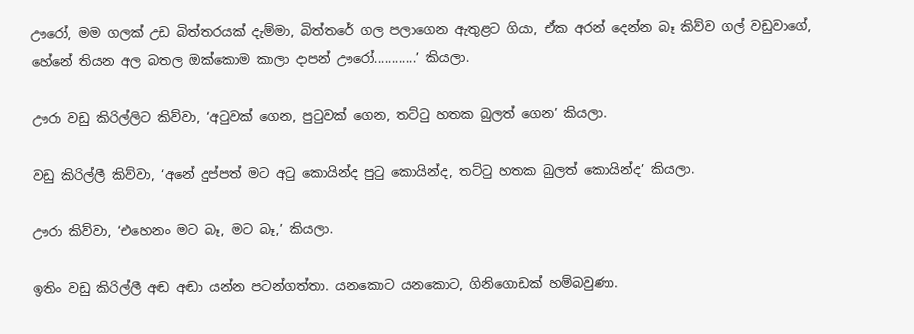ඌරෝ, මම ගලක් උඩ බිත්තරයක් දැම්මා, බිත්තරේ ගල පලාගෙන ඇතුළට ගියා, ඒක අරන් දෙන්න බෑ කිව්ව ගල් වඩුවාගේ, හේනේ තියන අල බතල ඔක්කොම කාලා දාපන් ඌරෝ............’ කියලා.

ඌරා වඩු කිරිල්ලිට කිව්වා, ‘අටුවක් ගෙන, පුටුවක් ගෙන, තට්ටු හතක බුලත් ගෙන’ කියලා.

වඩු කිරිල්ලී කිව්වා, ‘අනේ දුප්පත් මට අටු කොයින්ද පුටු කොයින්ද, තට්ටු හතක බුලත් කොයින්ද’ කියලා.

ඌරා කිව්වා, ‘එහෙනං මට බෑ, මට බෑ,’ කියලා.

ඉතිං වඩු කිරිල්ලී අඬ අඬා යන්න පටන්ගත්තා. යනකොට යනකොට, ගිනිගොඩක් හම්බවුණා.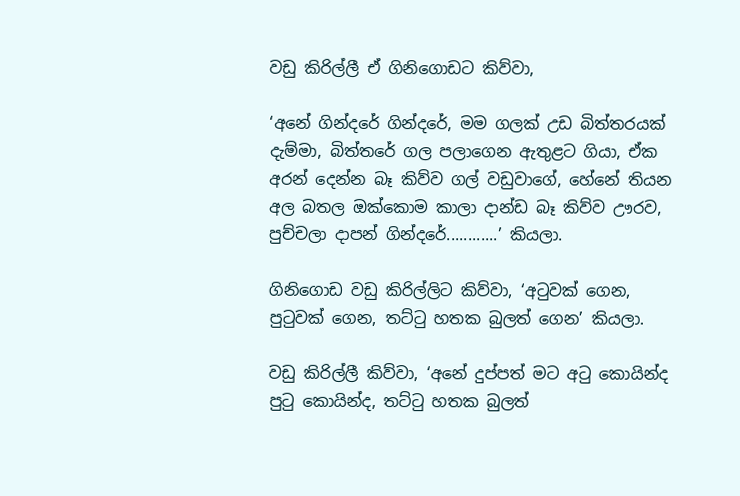වඩු කිරිල්ලී ඒ ගිනිගොඩට කිව්වා,

‘අනේ ගින්දරේ ගින්දරේ, මම ගලක් උඩ බිත්තරයක් දැම්මා, බිත්තරේ ගල පලාගෙන ඇතුළට ගියා, ඒක අරන් දෙන්න බෑ කිව්ව ගල් වඩුවාගේ, හේනේ තියන අල බතල ඔක්කොම කාලා දාන්ඩ බෑ කිව්ව ඌරව, පුච්චලා දාපන් ගින්දරේ............’ කියලා.

ගිනිගොඩ වඩු කිරිල්ලිට කිව්වා, ‘අටුවක් ගෙන, පුටුවක් ගෙන, තට්ටු හතක බුලත් ගෙන’ කියලා.

වඩු කිරිල්ලී කිව්වා, ‘අනේ දුප්පත් මට අටු කොයින්ද පුටු කොයින්ද, තට්ටු හතක බුලත්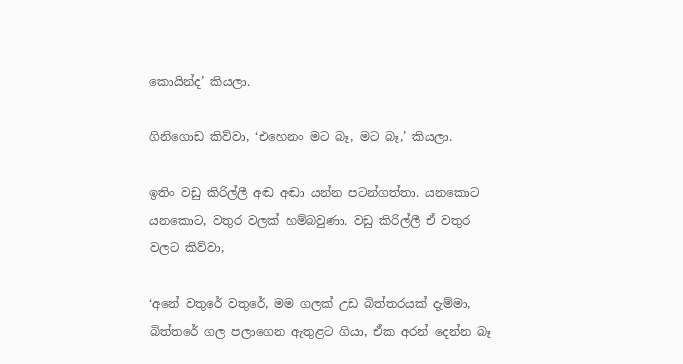කොයින්ද’ කියලා.

ගිනිගොඩ කිව්වා, ‘එහෙනං මට බෑ, මට බෑ,’ කියලා.

ඉතිං වඩු කිරිල්ලී අඬ අඬා යන්න පටන්ගත්තා. යනකොට යනකොට, වතුර වලක් හම්බවුණා. වඩු කිරිල්ලී ඒ වතුර වලට කිව්වා,

‘අනේ වතුරේ වතුරේ, මම ගලක් උඩ බිත්තරයක් දැම්මා, බිත්තරේ ගල පලාගෙන ඇතුළට ගියා, ඒක අරන් දෙන්න බෑ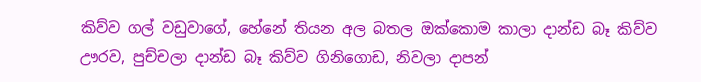කිව්ව ගල් වඩුවාගේ, හේනේ තියන අල බතල ඔක්කොම කාලා දාන්ඩ බෑ කිව්ව ඌරව, පුච්චලා දාන්ඩ බෑ කිව්ව ගිනිගොඩ, නිවලා දාපන්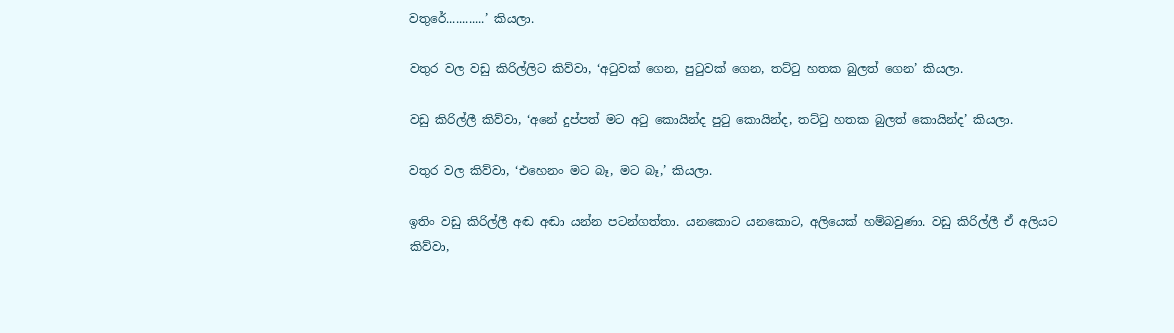වතුරේ............’ කියලා.

වතුර වල වඩු කිරිල්ලිට කිව්වා, ‘අටුවක් ගෙන, පුටුවක් ගෙන, තට්ටු හතක බුලත් ගෙන’ කියලා.

වඩු කිරිල්ලී කිව්වා, ‘අනේ දුප්පත් මට අටු කොයින්ද පුටු කොයින්ද, තට්ටු හතක බුලත් කොයින්ද’ කියලා.

වතුර වල කිව්වා, ‘එහෙනං මට බෑ, මට බෑ,’ කියලා.

ඉතිං වඩු කිරිල්ලී අඬ අඬා යන්න පටන්ගත්තා. යනකොට යනකොට, අලියෙක් හම්බවුණා. වඩු කිරිල්ලී ඒ අලියට කිව්වා,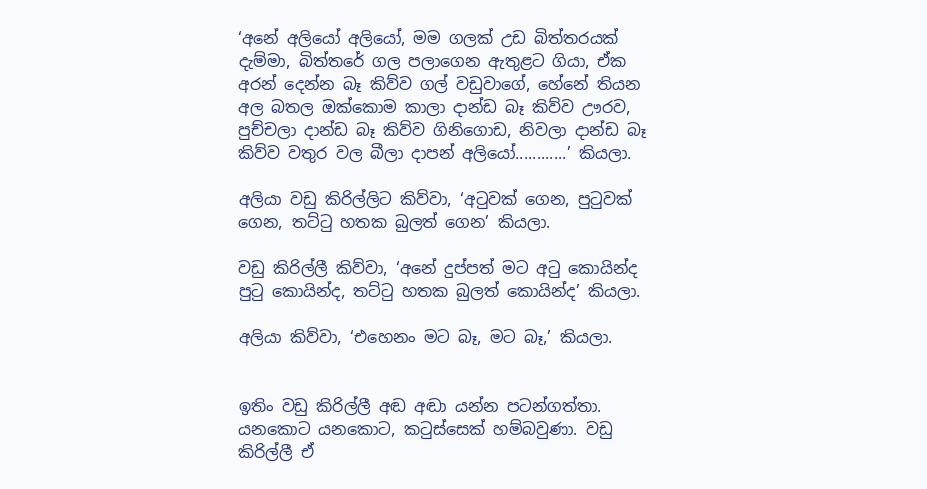‘අනේ අලියෝ අලියෝ, මම ගලක් උඩ බිත්තරයක් දැම්මා, බිත්තරේ ගල පලාගෙන ඇතුළට ගියා, ඒක අරන් දෙන්න බෑ කිව්ව ගල් වඩුවාගේ, හේනේ තියන අල බතල ඔක්කොම කාලා දාන්ඩ බෑ කිව්ව ඌරව, පුච්චලා දාන්ඩ බෑ කිව්ව ගිනිගොඩ, නිවලා දාන්ඩ බෑ කිව්ව වතුර වල බීලා දාපන් අලියෝ............’ කියලා.

අලියා වඩු කිරිල්ලිට කිව්වා, ‘අටුවක් ගෙන, පුටුවක් ගෙන, තට්ටු හතක බුලත් ගෙන’ කියලා.

වඩු කිරිල්ලී කිව්වා, ‘අනේ දුප්පත් මට අටු කොයින්ද පුටු කොයින්ද, තට්ටු හතක බුලත් කොයින්ද’ කියලා.

අලියා කිව්වා, ‘එහෙනං මට බෑ, මට බෑ,’ කියලා.


ඉතිං වඩු කිරිල්ලී අඬ අඬා යන්න පටන්ගත්තා. යනකොට යනකොට, කටුස්සෙක් හම්බවුණා. වඩු කිරිල්ලී ඒ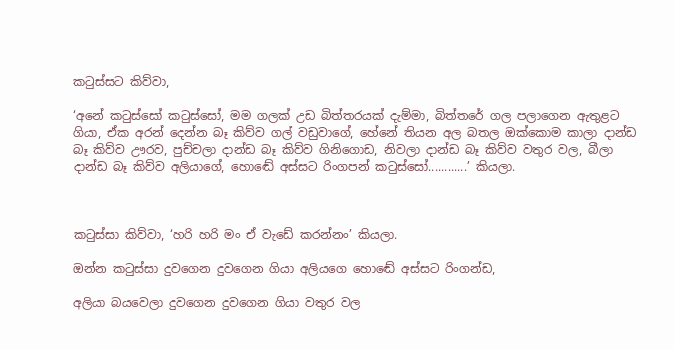කටුස්සට කිව්වා,

‘අනේ කටුස්සෝ කටුස්සෝ, මම ගලක් උඩ බිත්තරයක් දැම්මා, බිත්තරේ ගල පලාගෙන ඇතුළට ගියා, ඒක අරන් දෙන්න බෑ කිව්ව ගල් වඩුවාගේ, හේනේ තියන අල බතල ඔක්කොම කාලා දාන්ඩ බෑ කිව්ව ඌරව, පුච්චලා දාන්ඩ බෑ කිව්ව ගිනිගොඩ, නිවලා දාන්ඩ බෑ කිව්ව වතුර වල, බීලා දාන්ඩ බෑ කිව්ව අලියාගේ, හොඬේ අස්සට රිංගපන් කටුස්සෝ............’ කියලා.



කටුස්සා කිව්වා, ‘හරි හරි මං ඒ වැඩේ කරන්නං’ කියලා.

ඔන්න කටුස්සා දුවගෙන දුවගෙන ගියා අලියගෙ හොඬේ අස්සට රිංගන්ඩ,

අලියා බයවෙලා දුවගෙන දුවගෙන ගියා වතුර වල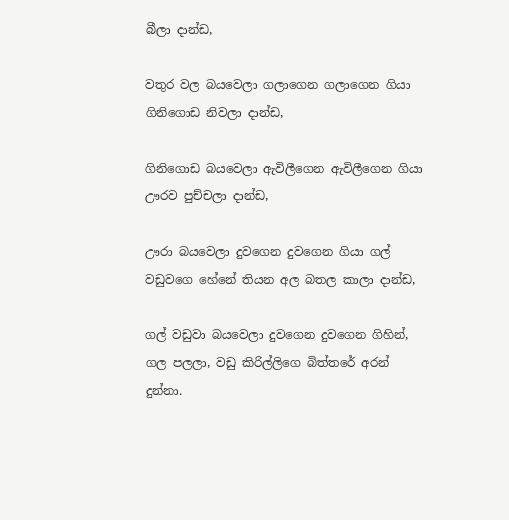බීලා දාන්ඩ,

වතුර වල බයවෙලා ගලාගෙන ගලාගෙන ගියා ගිනිගොඩ නිවලා දාන්ඩ,

ගිනිගොඩ බයවෙලා ඇවිලීගෙන ඇවිලීගෙන ගියා ඌරව පුච්චලා දාන්ඩ,

ඌරා බයවෙලා දුවගෙන දුවගෙන ගියා ගල් වඩුවගෙ හේනේ තියන අල බතල කාලා දාන්ඩ,

ගල් වඩුවා බයවෙලා දුවගෙන දුවගෙන ගිහින්, ගල පලලා, වඩු කිරිල්ලිගෙ බිත්තරේ අරන් දුන්නා.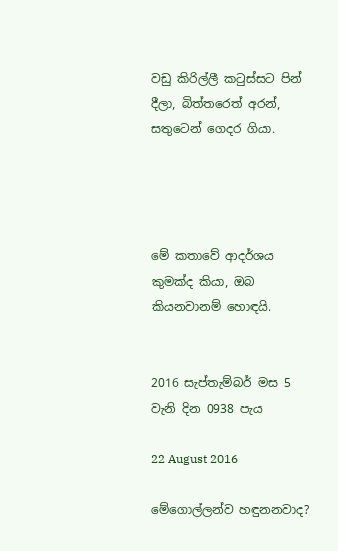වඩු කිරිල්ලී කටුස්සට පින් දීලා, බිත්තරෙත් අරන්, සතුටෙන් ගෙදර ගියා.




මේ කතාවේ ආදර්ශය කුමක්ද කියා, ඔබ කියනවානම් හොඳයි.


2016 සැප්තැම්බර් මස 5 වැනි දින 0938 පැය

22 August 2016

මේගොල්ලන්ව හඳුනනවාද?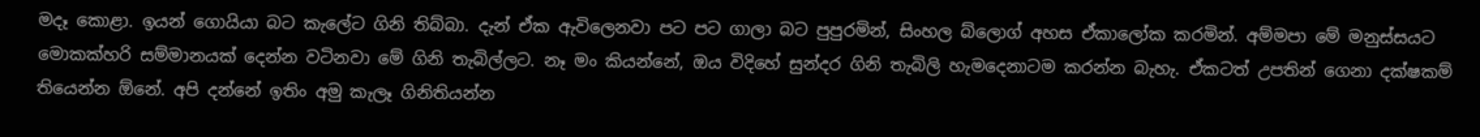මදෑ කොළා. ඉයන් ගොයියා බට කැලේට ගිනි තිබ්බා. දැන් ඒක ඇවිලෙනවා පට පට ගාලා බට පුපුරමින්, සිංහල බ්ලොග් අහස ඒකාලෝක කරමින්. අම්මපා මේ මනුස්සයට මොකක්හරි සම්මානයක් දෙන්න වටිනවා මේ ගිනි තැබිල්ලට. නෑ මං කියන්නේ, ඔය විදිහේ සුන්දර ගිනි තැබිලි හැමදෙනාටම කරන්න බැහැ. ඒකටත් උපතින් ගෙනා දක්ෂකම් තියෙන්න ඕනේ. අපි දන්නේ ඉතිං අමු කැලෑ ගිනිතියන්න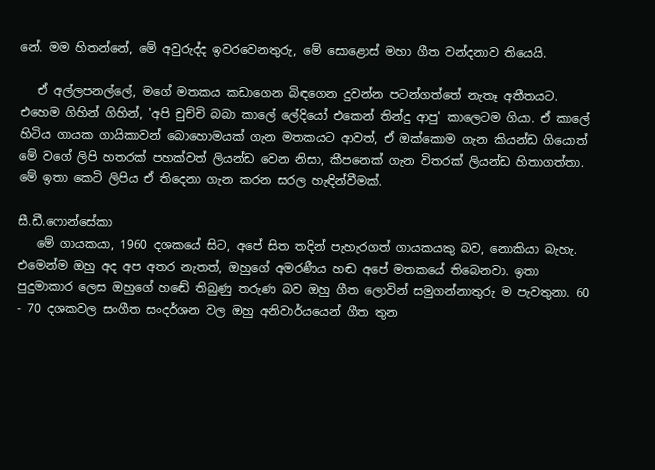නේ. මම හිතන්නේ, මේ අවුරුද්ද ඉවරවෙනතුරු, මේ සොළොස් මහා ගීත වන්දනාව තියෙයි.

   ඒ අල්ලපනල්ලේ, මගේ මතකය කඩාගෙන බිඳගෙන දුවන්න පටන්ගත්තේ නැතෑ අතීතයට. එහෙම ගිහින් ගිහින්, 'අපි චුච්චි බබා කාලේ ලේදියෝ එකෙන් තින්දු ආපු' කාලෙටම ගියා. ඒ කාලේ හිටිය ගායක ගායිකාවන් බොහොමයක් ගැන මතකයට ආවත්, ඒ ඔක්කොම ගැන කියන්ඩ ගියොත් මේ වගේ ලිපි හතරක් පහක්වත් ලියන්ඩ වෙන නිසා, කීපනෙක් ගැන විතරක් ලියන්ඩ හිතාගත්තා. මේ ඉතා කෙටි ලිපිය ඒ තිදෙනා ගැන කරන සරල හැඳින්වීමක්.

සී.ඩී.ෆොන්සේකා
   මේ ගායකයා, 1960 දශකයේ සිට, අපේ සිත තදින් පැහැරගත් ගායකයකු බව, නොකියා බැහැ. එමෙන්ම ඔහු අද අප අතර නැතත්, ඔහුගේ අමරණීය හඬ අපේ මතකයේ තිබෙනවා. ඉතා පුදුමාකාර ලෙස ඔහුගේ හඬේ තිබුණු තරුණ බව ඔහු ගීත ලොවින් සමුගන්නාතුරු ම පැවතුනා. 60 - 70 දශකවල සංගීත සංදර්ශන වල ඔහු අනිවාර්යයෙන් ගීත තුන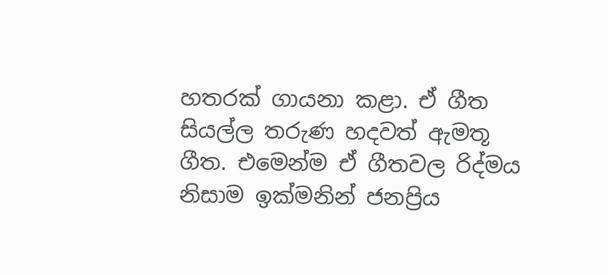හතරක් ගායනා කළා. ඒ ගීත සියල්ල තරුණ හදවත් ඇමතූ ගීත. එමෙන්ම ඒ ගීතවල රිද්මය නිසාම ඉක්මනින් ජනප්‍රිය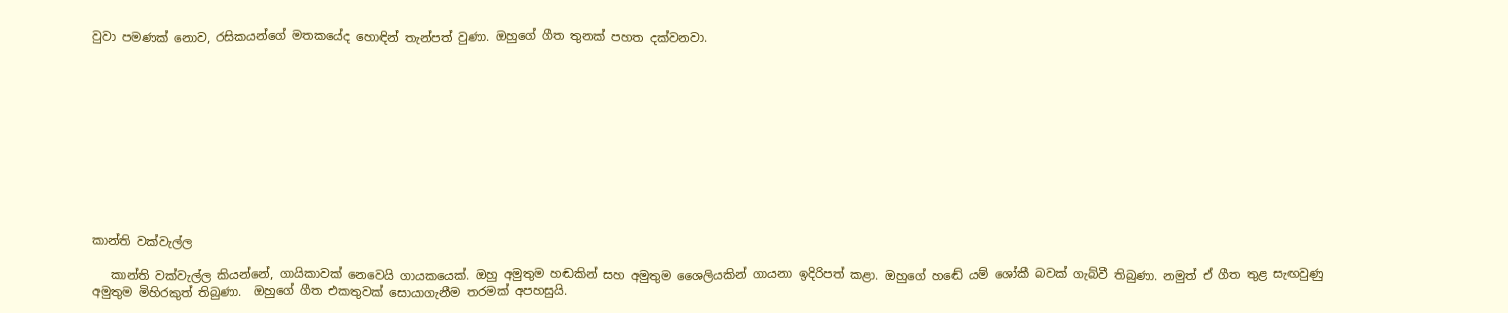වුවා පමණක් නොව, රසිකයන්ගේ මතකයේද හොඳින් තැන්පත් වුණා. ඔහුගේ ගීත තුනක් පහත දක්වනවා.











කාන්ති වක්වැල්ල

   කාන්ති වක්වැල්ල කියන්නේ, ගායිකාවක් නෙවෙයි ගායකයෙක්. ඔහු අමුතුම හඬකින් සහ අමුතුම ශෛලියකින් ගායනා ඉදිරිපත් කළා. ඔහුගේ හඬේ යම් ශෝකී බවක් ගැබ්වී තිබුණා. නමුත් ඒ ගීත තුළ සැඟවුණු අමුතුම මිහිරකුත් තිබුණා.  ඔහුගේ ගීත එකතුවක් සොයාගැනීම තරමක් අපහසුයි.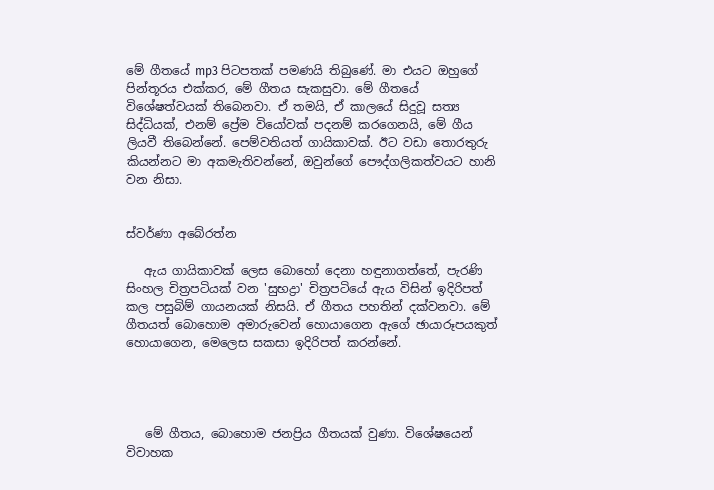මේ ගීතයේ mp3 පිටපතක් පමණයි තිබුණේ. මා එයට ඔහුගේ පින්තූරය එක්කර, මේ ගීතය සැකසුවා. මේ ගීතයේ විශේෂත්වයක් තිබෙනවා. ඒ තමයි, ඒ කාලයේ සිදුවූ සත්‍ය සිද්ධියක්, එනම් ප්‍රේම වියෝවක් පදනම් කරගෙනයි, මේ ගීය ලියවී තිබෙන්නේ. පෙම්වතියත් ගායිකාවක්. ඊට වඩා තොරතුරු කියන්නට මා අකමැතිවන්නේ, ඔවුන්ගේ පෞද්ගලිකත්වයට හානි වන නිසා.


ස්වර්ණා අබේරත්න

   ඇය ගායිකාවක් ලෙස බොහෝ දෙනා හඳුනාගත්තේ, පැරණි සිංහල චිත්‍රපටියක් වන 'සුභද්‍රා' චිත්‍රපටියේ ඇය විසින් ඉදිරිපත් කල පසුබිම් ගායනයක් නිසයි. ඒ ගීතය පහතින් දක්වනවා. මේ ගීතයත් බොහොම අමාරුවෙන් හොයාගෙන ඇගේ ඡායාරූපයකුත් හොයාගෙන, මෙලෙස සකසා ඉදිරිපත් කරන්නේ.




   මේ ගීතය, බොහොම ජනප්‍රිය ගීතයක් වුණා. විශේෂයෙන් විවාහක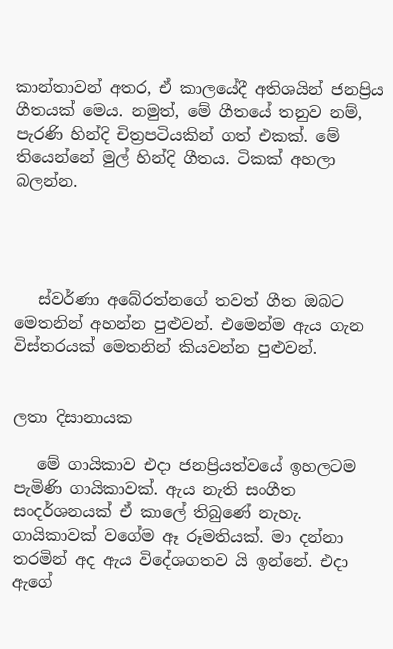කාන්තාවන් අතර, ඒ කාලයේදී අතිශයින් ජනප්‍රිය ගීතයක් මෙය. නමුත්, මේ ගීතයේ තනුව නම්, පැරණි හින්දි චිත්‍රපටියකින් ගත් එකක්. මේ තියෙන්නේ මුල් හින්දි ගීතය. ටිකක් අහලා බලන්න.




   ස්වර්ණා අබේරත්නගේ තවත් ගීත ඔබට මෙතනින් අහන්න පුළුවන්. එමෙන්ම ඇය ගැන විස්තරයක් මෙතනින් කියවන්න පුළුවන්.


ලතා දිසානායක

   මේ ගායිකාව එදා ජනප්‍රියත්වයේ ඉහලටම පැමිණි ගායිකාවක්. ඇය නැති සංගීත සංදර්ශනයක් ඒ කාලේ තිබුණේ නැහැ. ගායිකාවක් වගේම ඈ රූමතියක්. මා දන්නා තරමින් අද ඇය විදේශගතව යි ඉන්නේ. එදා ඇගේ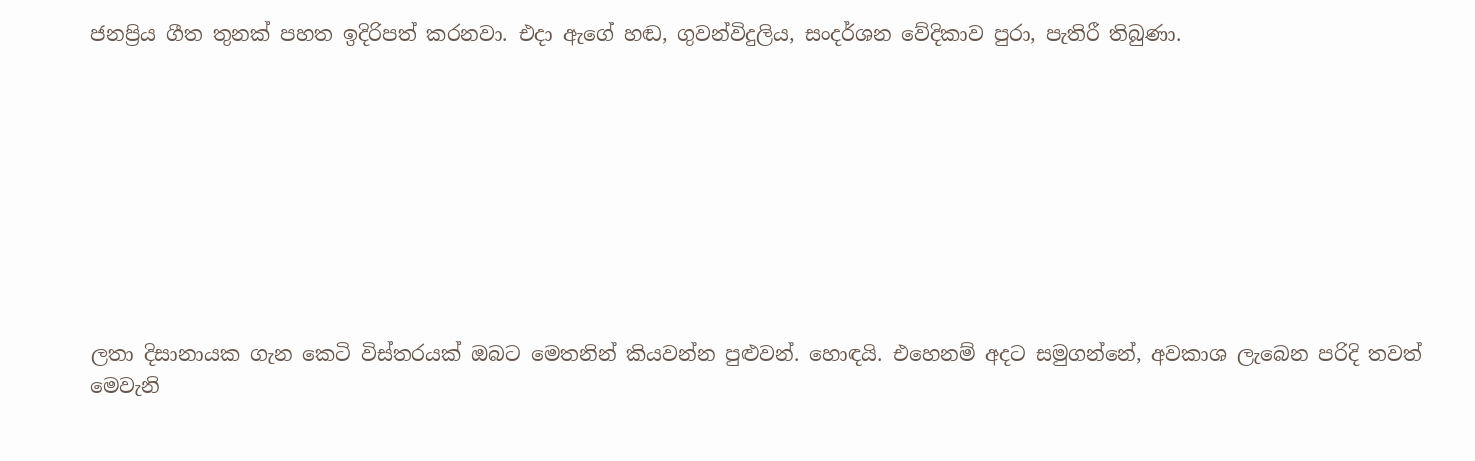ජනප්‍රිය ගීත තුනක් පහත ඉදිරිපත් කරනවා. එදා ඇගේ හඬ, ගුවන්විදුලිය, සංදර්ශන වේදිකාව පුරා, පැතිරී තිබුණා.









ලතා දිසානායක ගැන කෙටි විස්තරයක් ඔබට මෙතනින් කියවන්න පුළුවන්. හොඳයි. එහෙනම් අදට සමුගන්නේ, අවකාශ ලැබෙන පරිදි තවත් මෙවැනි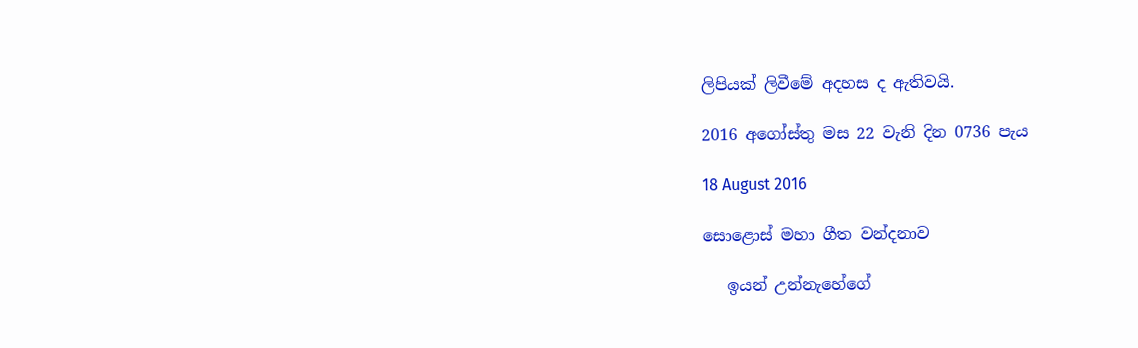ලිපියක් ලිවීමේ අදහස ද ඇතිවයි.

2016 අගෝස්තු මස 22 වැනි දින 0736 පැය

18 August 2016

සොළොස් මහා ගීත වන්දනාව

   ඉයන් උන්නැහේගේ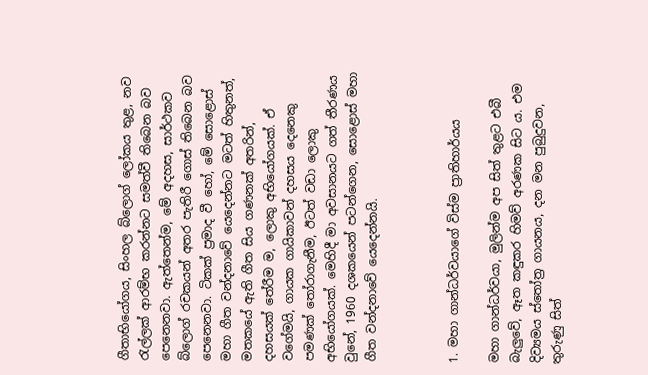ගීතාභියෝගය, සිංහල බ්ලොග් ලෝකය තුළ, නව රැල්ලක් ආරම්භ කරන්නට සමත්වී තිබෙන බව පෙනෙනවා. ඇත්තෙන්ම, මේ අදහස, සාර්ථකව බ්ලොග් රචකයන් අතර පැතිරී ගොස් තිබෙන බව පෙනෙනවා. ටිකක් ප්‍රමාද වී හෝ, මේ සොළොස් මහා ගීත වන්දනාවේ යෙදෙන්නට මටත් හිතුනත්, මතකයේ ඇති ගීත සිය ගණනක් අතරින්, දහසයක් තේරීම ම, ලොකු අභියෝගයක්. ඒ වගේමයි, ගායක ගායිකාවන් දහසය දෙනෙකු පමණක් තෝරාගැනීම, ඊටත් වඩා ලොකු අභියෝගයක්. මෙහිදී මා අවසානයට ගත් තීරණය වුනේ, 1960 දශකයෙන් පටන්ගෙන, සොළොස් මහා ගීත වන්දනාවේ යෙදෙන්නයි.



1. මහා ගාන්ධර්වයාගේ විස්ම ප්‍රාතිහාර්යය

මහා ගාන්ධර්වයා, මුලින්ම අප සිත් තුළට එබී බැලුවේ, ඈත කඳුකර හිමව් අරණක සිට ය. එම දිව්‍යමය ස්තෝත්‍ර ගායනය, දන මන පුබුදුවන, තුරුණු සිත්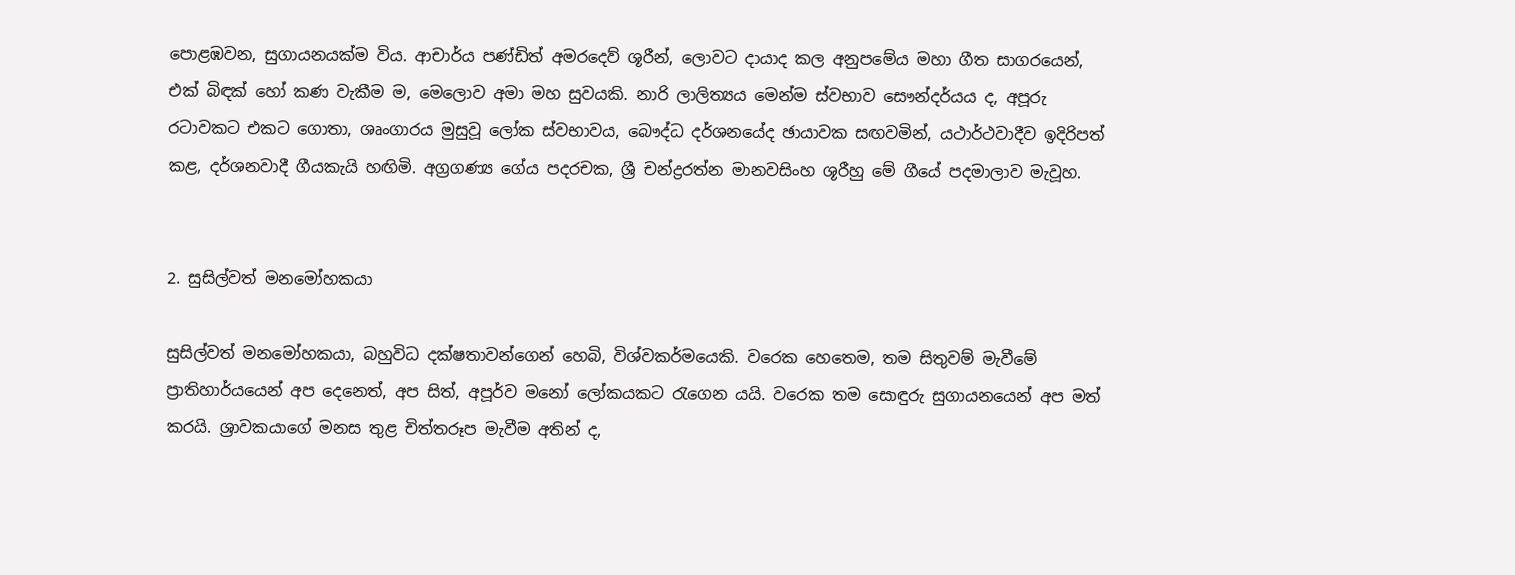පොළඹවන, සුගායනයක්ම විය. ආචාර්ය පණ්ඩිත් අමරදෙව් ශූරීන්, ලොවට දායාද කල අනුපමේය මහා ගීත සාගරයෙන්, එක් බිඳක් හෝ කණ වැකීම ම, මෙලොව අමා මහ සුවයකි. නාරි ලාලිත්‍යය මෙන්ම ස්වභාව සෞන්දර්යය ද, අපූරු රටාවකට එකට ගොතා, ශෘංගාරය මුසුවූ ලෝක ස්වභාවය, බෞද්ධ දර්ශනයේද ඡායාවක සඟවමින්, යථාර්ථවාදීව ඉදිරිපත් කළ, දර්ශනවාදී ගීයකැයි හඟිමි. අග්‍රගණ්‍ය ගේය පදරචක, ශ්‍රී චන්ද්‍රරත්න මානවසිංහ ශූරීහු මේ ගීයේ පදමාලාව මැවූහ.


2. සුසිල්වත් මනමෝහකයා

සුසිල්වත් මනමෝහකයා, බහුවිධ දක්ෂතාවන්ගෙන් හෙබි, විශ්වකර්මයෙකි. වරෙක හෙතෙම, තම සිතුවම් මැවීමේ ප්‍රාතිහාර්යයෙන් අප දෙනෙත්, අප සිත්, අපූර්ව මනෝ ලෝකයකට රැගෙන යයි. වරෙක තම සොඳුරු සුගායනයෙන් අප මත් කරයි. ශ්‍රාවකයාගේ මනස තුළ චිත්තරූප මැවීම අතින් ද,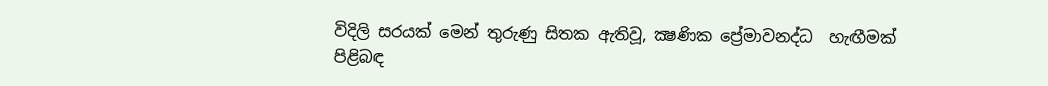විදිලි සරයක් මෙන් තුරුණු සිතක ඇතිවූ, ක්‍ෂණික ප්‍රේමාවනද්ධ  හැඟීමක් පිළිබඳ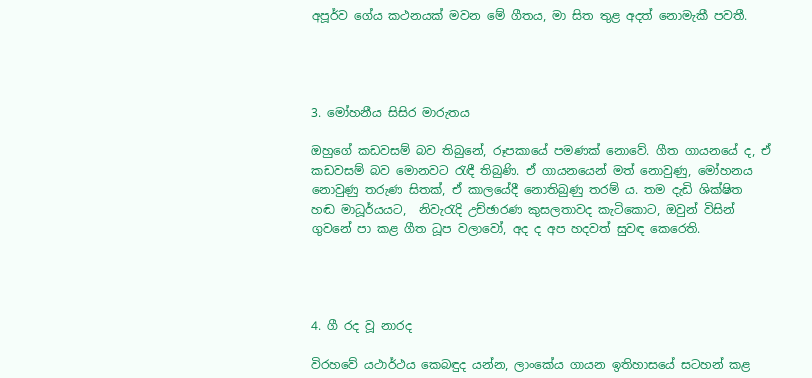අපූර්ව ගේය කථනයක් මවන මේ ගීතය, මා සිත තුළ අදත් නොමැකී පවතී.




3. මෝහනීය සිසිර මාරුතය

ඔහුගේ කඩවසම් බව තිබුනේ, රූපකායේ පමණක් නොවේ. ගීත ගායනයේ ද, ඒ කඩවසම් බව මොනවට රැඳී තිබුණි. ඒ ගායනයෙන් මත් නොවුණු, මෝහනය නොවුණු තරුණ සිතක්, ඒ කාලයේදී නොතිබුණු තරම් ය. තම දැඩි ශික්ෂිත හඬ මාධූර්යයට,  නිවැරැදි උච්ඡාරණ කුසලතාවද කැටිකොට, ඔවුන් විසින් ගුවනේ පා කළ ගීත ධූප වලාවෝ, අද ද අප හදවත් සුවඳ කෙරෙති.




4. ගී රද වූ නාරද

විරහවේ යථාර්ථය කෙබඳුද යන්න, ලාංකේය ගායන ඉතිහාසයේ සටහන් කළ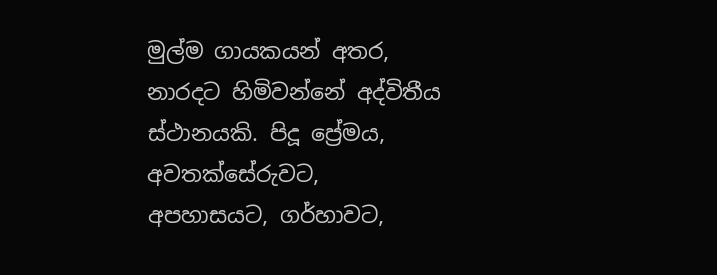මුල්ම ගායකයන් අතර, නාරදට හිමිවන්නේ අද්විතීය ස්ථානයකි. පිදූ ප්‍රේමය, අවතක්සේරුවට, අපහාසයට, ගර්හාවට,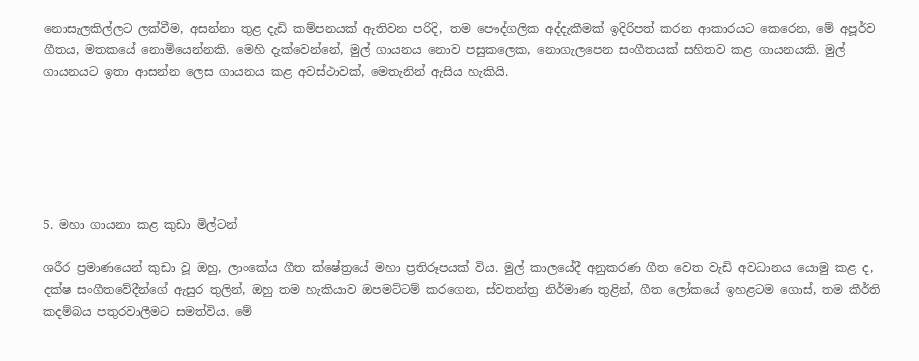නොසැලකිල්ලට ලක්වීම, අසන්නා තුළ දැඩි කම්පනයක් ඇතිවන පරිදි, තම පෞද්ගලික අද්දැකීමක් ඉදිරිපත් කරන ආකාරයට කෙරෙන, මේ අපූර්ව ගීතය, මතකයේ නොමියෙන්නකි. මෙහි දැක්වෙන්නේ, මුල් ගායනය නොව පසුකලෙක, නොගැලපෙන සංගීතයක් සහිතව කළ ගායනයකි. මුල් ගායනයට ඉතා ආසන්න ලෙස ගායනය කළ අවස්ථාවක්, මෙතැනින් ඇසිය හැකියි.






5. මහා ගායනා කළ කුඩා මිල්ටන්

ශරීර ප්‍රමාණයෙන් කුඩා වූ ඔහු, ලාංකේය ගීත ක්ෂේත්‍රයේ මහා ප්‍රතිරූපයක් විය. මුල් කාලයේදී අනුකරණ ගීත වෙත වැඩි අවධානය යොමු කළ ද, දක්ෂ සංගීතවේදීන්ගේ ඇසුර තුලින්, ඔහු තම හැකියාව ඔපමට්ටම් කරගෙන, ස්වතන්ත්‍ර නිර්මාණ තුළින්, ගීත ලෝකයේ ඉහළටම ගොස්, තම කීර්ති කදම්බය පතුරවාලීමට සමත්විය. මේ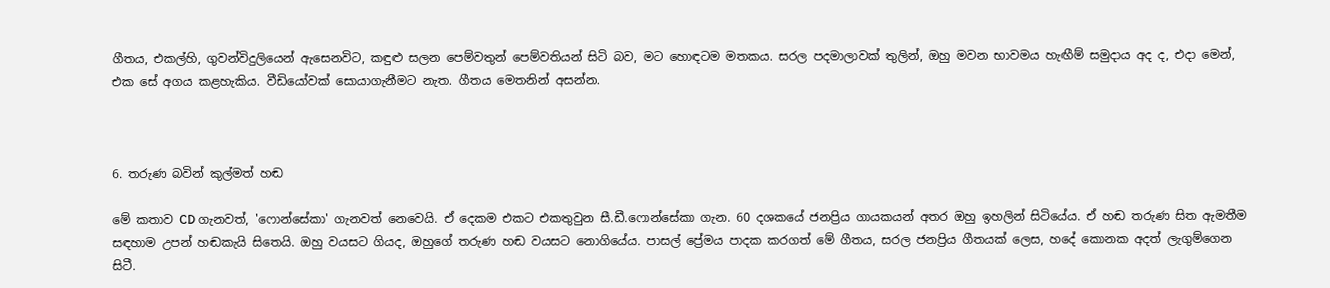ගීතය, එකල්හි, ගුවන්විදුලියෙන් ඇසෙනවිට, කඳුළු සලන පෙම්වතුන් පෙම්වතියන් සිටි බව, මට හොඳටම මතකය. සරල පදමාලාවක් තුලින්, ඔහු මවන භාවමය හැඟීම් සමුදාය අද ද, එදා මෙන්, එක සේ අගය කළහැකිය. වීඩියෝවක් සොයාගැනීමට නැත. ගීතය මෙතනින් අසන්න.



6. තරුණ බවින් කුල්මත් හඬ

මේ කතාව CD ගැනවත්, 'ෆොන්සේකා' ගැනවත් නෙවෙයි. ඒ දෙකම එකට එකතුවුන සී.ඩී.ෆොන්සේකා ගැන. 60 දශකයේ ජනප්‍රිය ගායකයන් අතර ඔහු ඉහලින් සිටියේය. ඒ හඬ තරුණ සිත ඇමතීම සඳහාම උපන් හඬකැයි සිතෙයි. ඔහු වයසට ගියද, ඔහුගේ තරුණ හඬ වයසට නොගියේය. පාසල් ප්‍රේමය පාදක කරගත් මේ ගීතය, සරල ජනප්‍රිය ගීතයක් ලෙස, හදේ කොනක අදත් ලැගුම්ගෙන සිටී.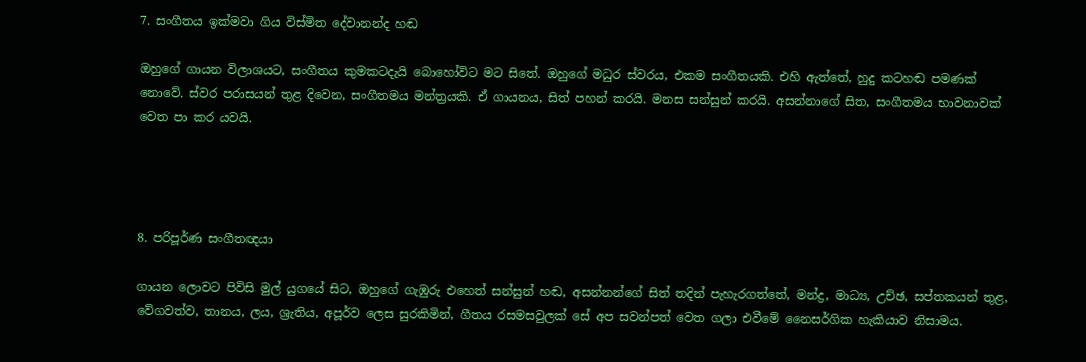7. සංගීතය ඉක්මවා ගිය විස්මිත දේවානන්ද හඬ

ඔහුගේ ගායන විලාශයට, සංගීතය කුමකටදැයි බොහෝවිට මට සිතේ. ඔහුගේ මධුර ස්වරය, එකම සංගීතයකි. එහි ඇත්තේ, හුදු කටහඬ පමණක් නොවේ. ස්වර පරාසයන් තුළ දිවෙන, සංගීතමය මන්ත්‍රයකි. ඒ ගායනය, සිත් පහන් කරයි. මනස සන්සුන් කරයි. අසන්නාගේ සිත, සංගීතමය භාවනාවක් වෙත පා කර යවයි.




8. පරිපූර්ණ සංගීතඥයා

ගායන ලොවට පිවිසි මුල් යුගයේ සිට, ඔහුගේ ගැඹුරු එහෙත් සන්සුන් හඬ, අසන්නන්ගේ සිත් තදින් පැහැරගත්තේ, මන්ද්‍ර, මාධ්‍ය, උච්ඡ, සප්තකයන් තුළ, වේගවත්ව, තානය, ලය, ශ්‍රැතිය, අපූර්ව ලෙස සුරකිමින්, ගීතය රසමසවුලක් සේ අප සවන්පත් වෙත ගලා එවීමේ නෛසර්ගික හැකියාව නිසාමය.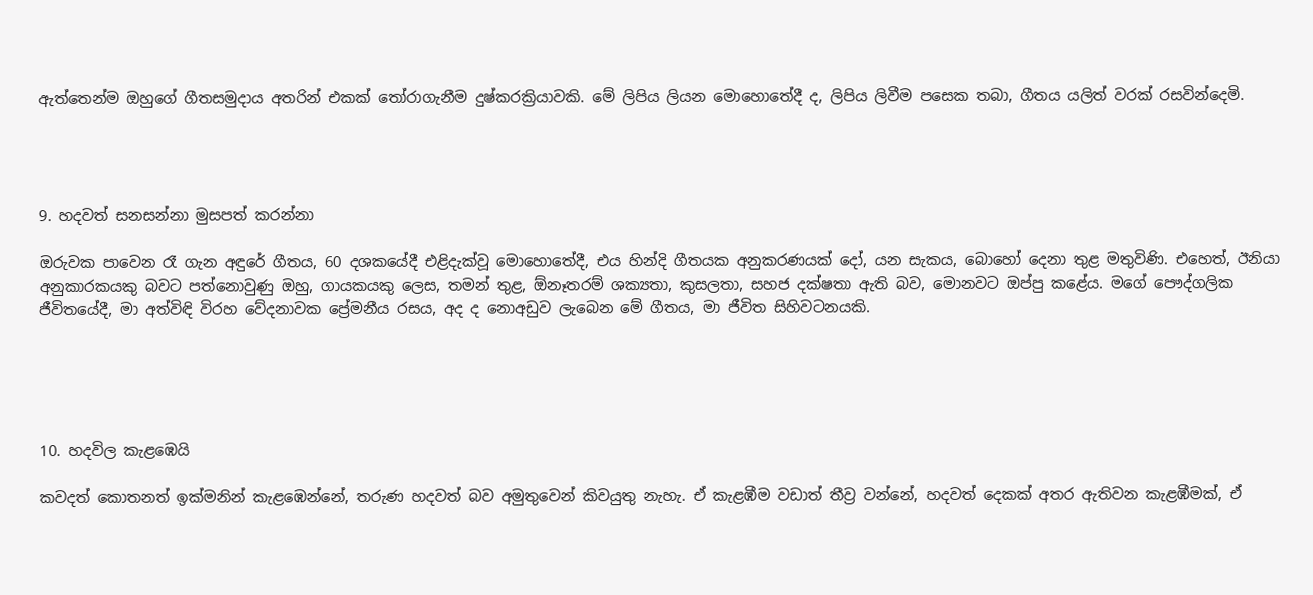ඇත්තෙන්ම ඔහුගේ ගීතසමුදාය අතරින් එකක් තෝරාගැනීම දුෂ්කරක්‍රියාවකි. මේ ලිපිය ලියන මොහොතේදී ද, ලිපිය ලිවීම පසෙක තබා, ගීතය යලිත් වරක් රසවින්දෙමි.




9. හදවත් සනසන්නා මුසපත් කරන්නා

ඔරුවක පාවෙන රෑ ගැන අඳුරේ ගීතය, 60 දශකයේදී එළිදැක්වූ මොහොතේදී, එය හින්දි ගීතයක අනුකරණයක් දෝ, යන සැකය, බොහෝ දෙනා තුළ මතුවිණි. එහෙත්, ඊනියා අනුකාරකයකු බවට පත්නොවුණු ඔහු, ගායකයකු ලෙස, තමන් තුළ, ඕනෑතරම් ශක්‍යතා, කුසලතා, සහජ දක්ෂතා ඇති බව, මොනවට ඔප්පු කළේය. මගේ පෞද්ගලික ජීවිතයේදී, මා අත්විඳි විරහ වේදනාවක ප්‍රේමනීය රසය, අද ද නොඅඩුව ලැබෙන මේ ගීතය, මා ජීවිත සිහිවටනයකි.





10. හදවිල කැළඹෙයි

කවදත් කොතනත් ඉක්මනින් කැළඹෙන්නේ, තරුණ හදවත් බව අමුතුවෙන් කිවයුතු නැහැ. ඒ කැළඹීම වඩාත් තීව්‍ර වන්නේ, හදවත් දෙකක් අතර ඇතිවන කැළඹීමක්, ඒ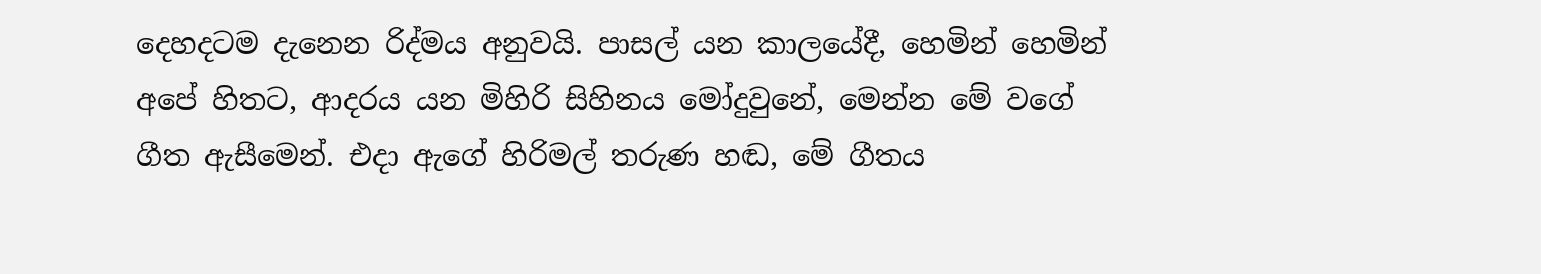දෙහදටම දැනෙන රිද්මය අනුවයි. පාසල් යන කාලයේදී, හෙමින් හෙමින් අපේ හිතට, ආදරය යන මිහිරි සිහිනය මෝදුවුනේ, මෙන්න මේ වගේ ගීත ඇසීමෙන්. එදා ඇගේ හිරිමල් තරුණ හඬ, මේ ගීතය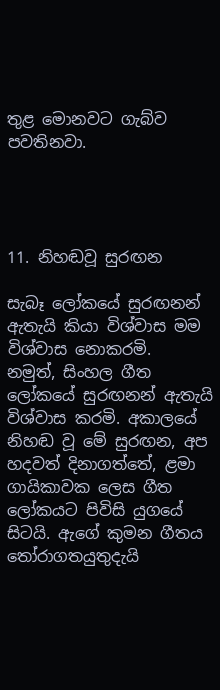තුළ මොනවට ගැබ්ව පවතිනවා.




11. නිහඬවූ සුරඟන

සැබෑ ලෝකයේ සුරඟනන් ඇතැයි කියා විශ්වාස මම විශ්වාස නොකරමි.
නමුත්, සිංහල ගීත ලෝකයේ සුරඟනන් ඇතැයි විශ්වාස කරමි. අකාලයේ නිහඬ වූ මේ සුරඟන, අප හදවත් දිනාගත්තේ, ළමා ගායිකාවක ලෙස ගීත ලෝකයට පිවිසි යුගයේ සිටයි. ඇගේ කුමන ගීතය තෝරාගතයුතුදැයි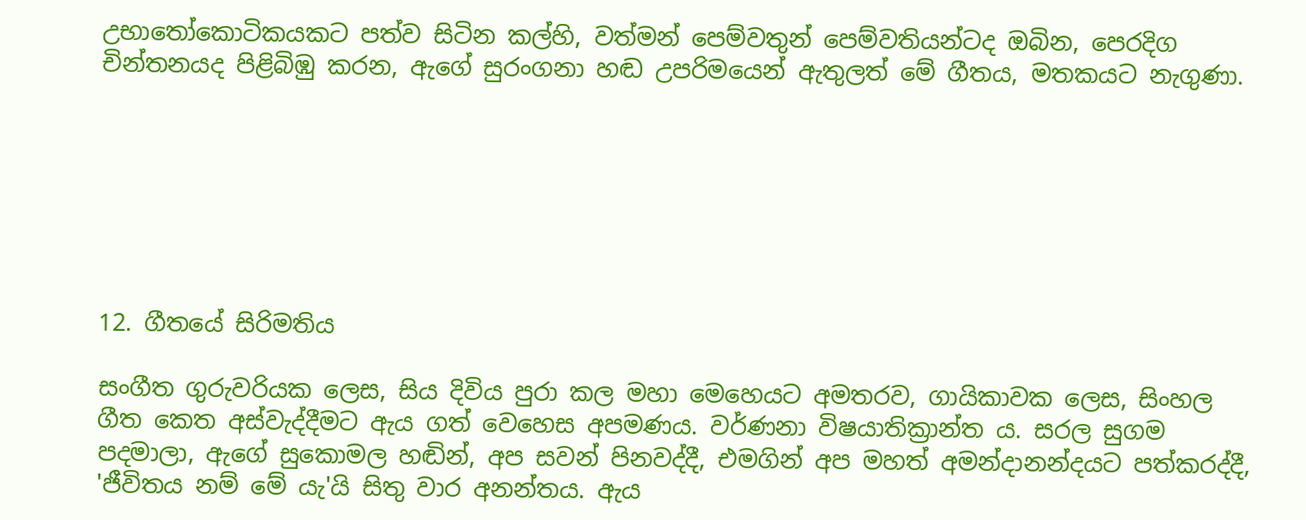උභාතෝකොටිකයකට පත්ව සිටින කල්හි, වත්මන් පෙම්වතුන් පෙම්වතියන්ටද ඔබින, පෙරදිග චින්තනයද පිළිබිඹු කරන, ඇගේ සුරංගනා හඬ උපරිමයෙන් ඇතුලත් මේ ගීතය, මතකයට නැගුණා.







12. ගීතයේ සිරිමතිය

සංගීත ගුරුවරියක ලෙස, සිය දිවිය පුරා කල මහා මෙහෙයට අමතරව, ගායිකාවක ලෙස, සිංහල ගීත කෙත අස්වැද්දීමට ඇය ගත් වෙහෙස අපමණය. වර්ණනා විෂයාතික්‍රාන්ත ය. සරල සුගම පදමාලා, ඇගේ සුකොමල හඬින්, අප සවන් පිනවද්දී, එමගින් අප මහත් අමන්දානන්දයට පත්කරද්දී, 'ජීවිතය නම් මේ යැ'යි සිතු වාර අනන්තය. ඇය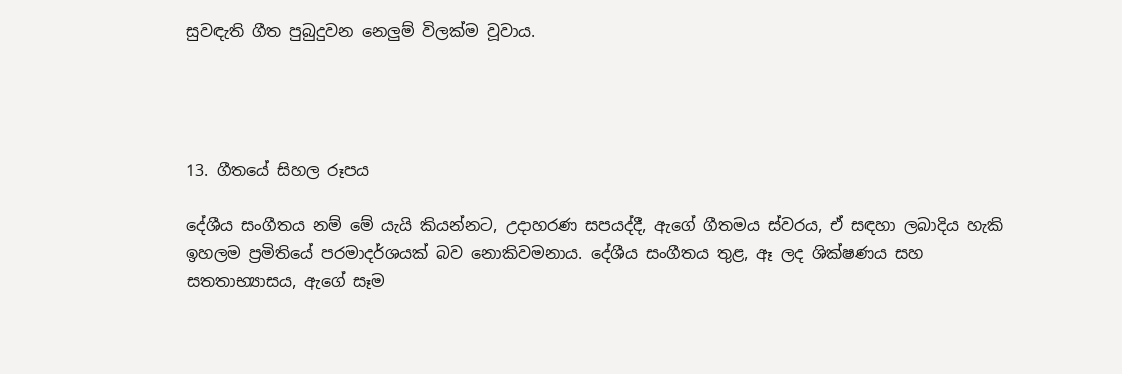සුවඳැති ගීත පුබුදුවන නෙලුම් විලක්ම වූවාය.




13. ගීතයේ සිහල රූපය

දේශීය සංගීතය නම් මේ යැයි කියන්නට, උදාහරණ සපයද්දී, ඇගේ ගීතමය ස්වරය, ඒ සඳහා ලබාදිය හැකි ඉහලම ප්‍රමිතියේ පරමාදර්ශයක් බව නොකිවමනාය. දේශීය සංගීතය තුළ, ඈ ලද ශික්ෂණය සහ සතතාභ්‍යාසය, ඇගේ සෑම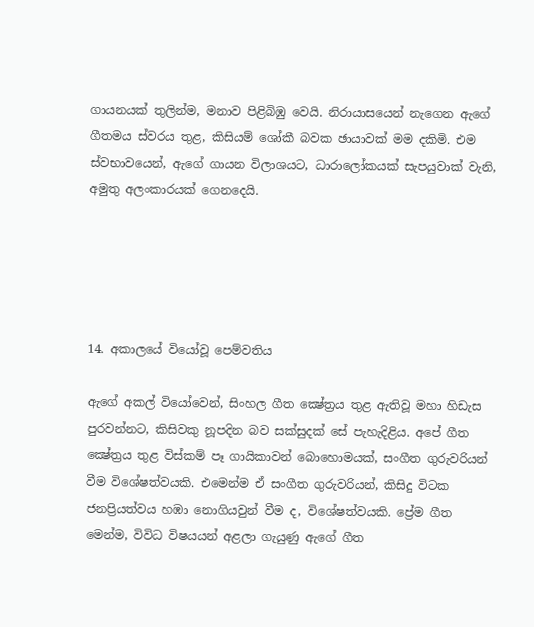ගායනයක් තුලින්ම, මනාව පිළිබිඹු වෙයි. නිරායාසයෙන් නැගෙන ඇගේ ගීතමය ස්වරය තුළ, කිසියම් ශෝකී බවක ඡායාවක් මම දකිමි. එම ස්වභාවයෙන්, ඇගේ ගායන විලාශයට, ධාරාලෝකයක් සැපයුවාක් වැනි, අමුතු අලංකාරයක් ගෙනදෙයි.





14. අකාලයේ වියෝවූ පෙම්වතිය

ඇගේ අකල් වියෝවෙන්, සිංහල ගීත ක්‍ෂේත්‍රය තුළ ඇතිවූ මහා හිඩැස පුරවන්නට, කිසිවකු නූපදින බව සක්සුදක් සේ පැහැදිළිය. අපේ ගීත ක්‍ෂේත්‍රය තුළ විස්කම් පෑ ගායිකාවන් බොහොමයක්, සංගීත ගුරුවරියන් වීම විශේෂත්වයකි. එමෙන්ම ඒ සංගීත ගුරුවරියන්, කිසිදු විටක ජනප්‍රියත්වය හඹා නොගියවුන් වීම ද, විශේෂත්වයකි. ප්‍රේම ගීත මෙන්ම, විවිධ විෂයයන් අළලා ගැයුණු ඇගේ ගීත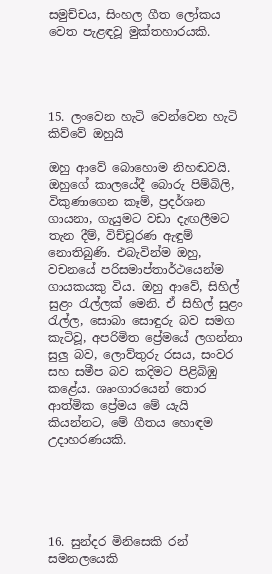සමුච්චය, සිංහල ගීත ලෝකය වෙත පැළඳවූ මුක්තහාරයකි.




15. ලංවෙන හැටි වෙන්වෙන හැටි කිව්වේ ඔහුයි

ඔහු ආවේ බොහොම නිහඬවයි. ඔහුගේ කාලයේදී බොරු පිම්බිලි, විකුණාගෙන කෑම්, ප්‍රදර්ශන ගායනා, ගැයුමට වඩා දැඟලීමට තැන දීම්, විච්චූරණ ඇඳුම් නොතිබුණි. එබැවින්ම ඔහු, වචනයේ පරිසමාප්තාර්ථයෙන්ම ගායකයකු විය. ඔහු ආවේ, සිහිල් සුළං රැල්ලක් මෙනි. ඒ සිහිල් සුළං රැල්ල, සොබා සොඳුරු බව සමග කැටිවූ, අපරිමිත ප්‍රේමයේ ලගන්නා සුලු බව, ලොව්තුරු රසය, සංවර සහ සමීප බව කදිමට පිළිබිඹු කළේය. ශෘංගාරයෙන් තොර ආත්මික ප්‍රේමය මේ යැයි කියන්නට, මේ ගීතය හොඳම උදාහරණයකි.





16. සුන්දර මිනිසෙකි රන් සමනලයෙකි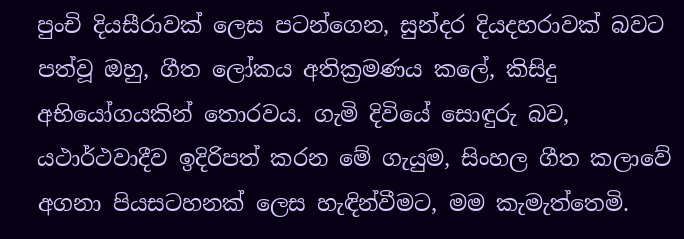පුංචි දියසීරාවක් ලෙස පටන්ගෙන, සුන්දර දියදහරාවක් බවට පත්වූ ඔහු, ගීත ලෝකය අතික්‍රමණය කලේ, කිසිදු අභියෝගයකින් තොරවය. ගැමි දිවියේ සොඳුරු බව, යථාර්ථවාදීව ඉදිරිපත් කරන මේ ගැයුම, සිංහල ගීත කලාවේ අගනා පියසටහනක් ලෙස හැඳින්වීමට, මම කැමැත්තෙමි.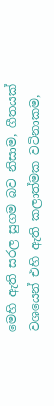මෙහි ඇති සරල සුගම බව නිසාම, ගීතයක් වශයෙන් එහි ඇති කලාත්මක වටිනාකම,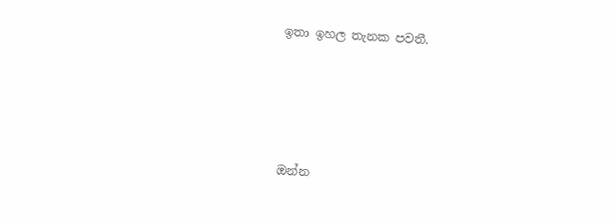ඉතා ඉහල තැනක පවතී.




ඔන්න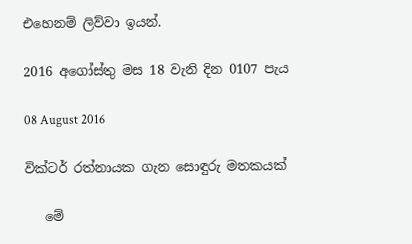එහෙනම් ලිව්වා ඉයන්.

2016 අගෝස්තු මස 18 වැනි දින 0107 පැය

08 August 2016

වික්ටර් රත්නායක ගැන සොඳුරු මතකයක්

   මේ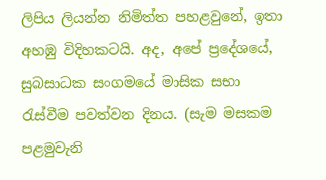ලිපිය ලියන්න නිමිත්ත පහළවුනේ, ඉතා අහඹු විදිහකටයි. අද, අපේ ප්‍රදේශයේ, සුබසාධක සංගමයේ මාසික සභා රැස්වීම පවත්වන දිනය. (සැම මසකම පළමුවැනි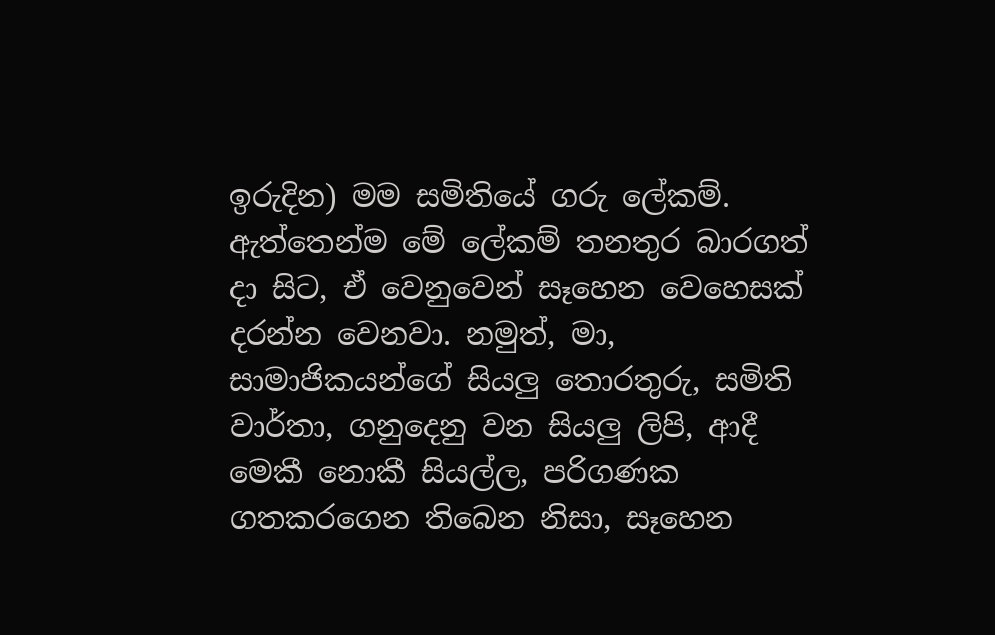ඉරුදින) මම සමිතියේ ගරු ලේකම්. ඇත්තෙන්ම මේ ලේකම් තනතුර බාරගත් දා සිට, ඒ වෙනුවෙන් සෑහෙන වෙහෙසක් දරන්න වෙනවා. නමුත්, මා, සාමාජිකයන්ගේ සියලු තොරතුරු, සමිති වාර්තා, ගනුදෙනු වන සියලු ලිපි, ආදී මෙකී නොකී සියල්ල, පරිගණක ගතකරගෙන තිබෙන නිසා, සෑහෙන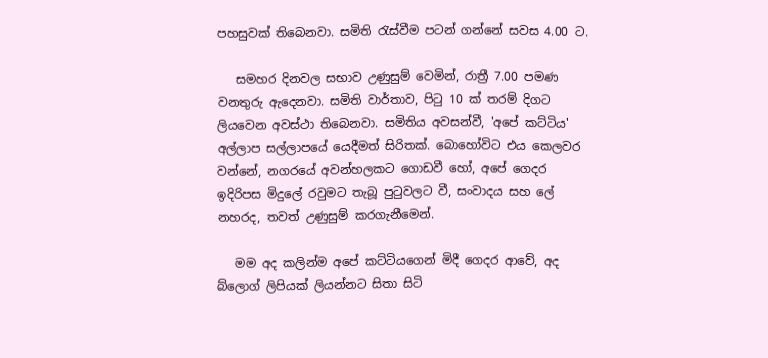පහසුවක් තිබෙනවා. සමිති රැස්වීම පටන් ගන්නේ සවස 4.00 ට.

   සමහර දිනවල සභාව උණුසුම් වෙමින්, රාත්‍රී 7.00 පමණ වනතුරු ඇදෙනවා. සමිති වාර්තාව, පිටු 10 ක් තරම් දිගට ලියවෙන අවස්ථා තිබෙනවා. සමිතිය අවසන්වී, 'අපේ කට්ටිය' අල්ලාප සල්ලාපයේ යෙදීමත් සිරිතක්. බොහෝවිට එය කෙලවර වන්නේ, නගරයේ අවන්හලකට ගොඩවී හෝ, අපේ ගෙදර ඉදිරිපස මිදුලේ රවුමට තැබූ පුටුවලට වී, සංවාදය සහ ලේ නහරද, තවත් උණුසුම් කරගැනීමෙන්.

   මම අද කලින්ම අපේ කට්ටියගෙන් මිදී ගෙදර ආවේ, අද බ්ලොග් ලිපියක් ලියන්නට සිතා සිටි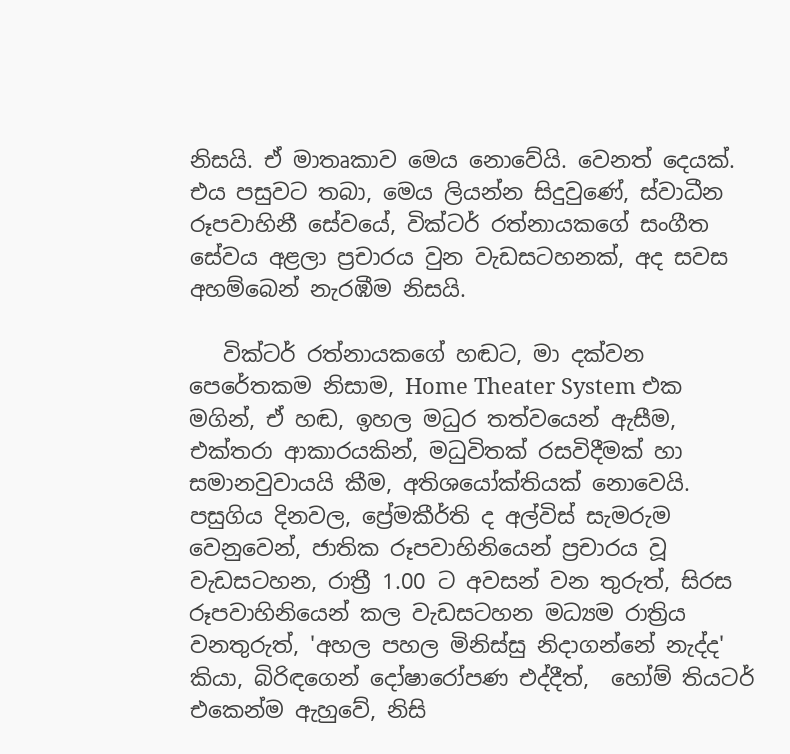නිසයි. ඒ මාතෘකාව මෙය නොවේයි. වෙනත් දෙයක්. එය පසුවට තබා, මෙය ලියන්න සිදුවුණේ, ස්වාධීන රූපවාහිනී සේවයේ, වික්ටර් රත්නායකගේ සංගීත සේවය අළලා ප්‍රචාරය වුන වැඩසටහනක්, අද සවස අහම්බෙන් නැරඹීම නිසයි.

   වික්ටර් රත්නායකගේ හඬට, මා දක්වන පෙරේතකම නිසාම, Home Theater System එක මගින්, ඒ හඬ, ඉහල මධුර තත්වයෙන් ඇසීම, එක්තරා ආකාරයකින්, මධුවිතක් රසවිදීමක් හා සමානවුවායයි කීම, අතිශයෝක්තියක් නොවෙයි.  පසුගිය දිනවල, ප්‍රේමකීර්ති ද අල්විස් සැමරුම වෙනුවෙන්, ජාතික රූපවාහිනියෙන් ප්‍රචාරය වූ වැඩසටහන, රාත්‍රී 1.00 ට අවසන් වන තුරුත්, සිරස රූපවාහිනියෙන් කල වැඩසටහන මධ්‍යම රාත්‍රිය වනතුරුත්, 'අහල පහල මිනිස්සු නිදාගන්නේ නැද්ද' කියා, බිරිඳගෙන් දෝෂාරෝපණ එද්දීත්,  හෝම් තියටර් එකෙන්ම ඇහුවේ, නිසි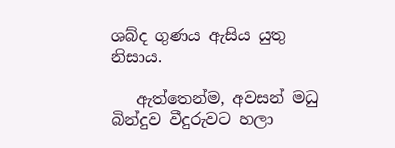ශබ්ද ගුණය ඇසිය යුතු නිසාය.

   ඇත්තෙන්ම, අවසන් මධු බින්දුව වීදුරුවට හලා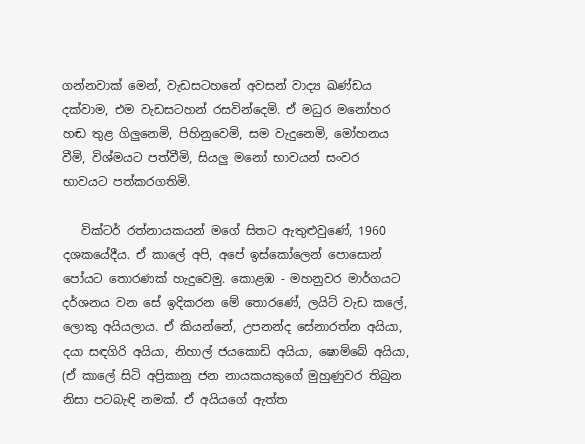ගන්නවාක් මෙන්, වැඩසටහනේ අවසන් වාද්‍ය ඛණ්ඩය දක්වාම, එම වැඩසටහන් රසවින්දෙමි. ඒ මධුර මනෝහර හඬ තුළ ගිලුනෙමි, පිහිනුවෙමි, සම වැදුනෙමි, මෝහනය වීමි, විශ්මයට පත්වීමි, සියලු මනෝ භාවයන් සංවර භාවයට පත්කරගතිමි.

   වික්ටර් රත්නායකයන් මගේ සිතට ඇතුළුවුණේ, 1960 දශකයේදීය. ඒ කාලේ අපි, අපේ ඉස්කෝලෙන් පොසොන් පෝයට තොරණක් හැදුවෙමු. කොළඹ - මහනුවර මාර්ගයට දර්ශනය වන සේ ඉදිකරන මේ තොරණේ, ලයිට් වැඩ කලේ, ලොකු අයියලාය. ඒ කියන්නේ, උපනන්ද සේනාරත්න අයියා, දයා සඳගිරි අයියා, නිහාල් ජයකොඩි අයියා, ෂොම්බේ අයියා, (ඒ කාලේ සිටි අප්‍රිකානු ජන නායකයකුගේ මුහුණුවර තිබුන නිසා පටබැඳි නමක්. ඒ අයියගේ ඇත්ත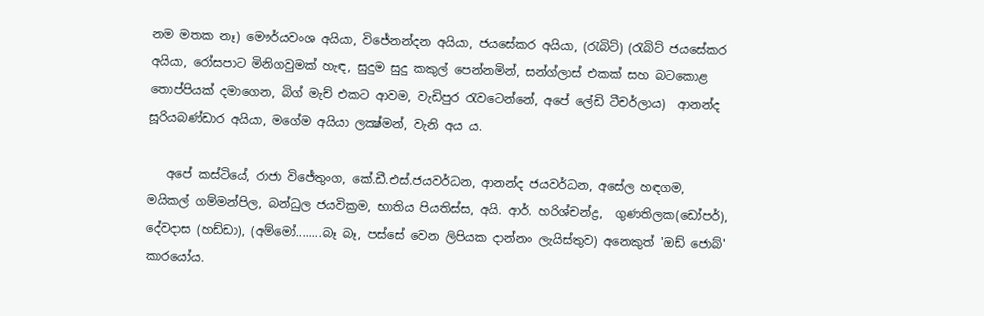නම මතක නෑ) මෞර්යවංශ අයියා, විජේනන්දන අයියා, ජයසේකර අයියා, (රැබිට්) (රැබිට් ජයසේකර අයියා, රෝසපාට මිනිගවුමක් හැඳ, සුදුම සුදු කකුල් පෙන්නමින්, සන්ග්ලාස් එකක් සහ බටකොළ තොප්පියක් දමාගෙන, බිග් මැච් එකට ආවම, වැඩිපුර රැවටෙන්නේ, අපේ ලේඩි ටීචර්ලාය)  ආනන්ද සූරියබණ්ඩාර අයියා, මගේම අයියා ලක්‍ෂ්මන්, වැනි අය ය.

   අපේ කස්ටියේ, රාජා විජේතුංග, කේ.ඩී.එස්.ජයවර්ධන, ආනන්ද ජයවර්ධන, අසේල හඳගම, මයිකල් ගම්මන්පිල, බන්ධුල ජයවික්‍රම, භාතිය පියතිස්ස, අයි. ආර්. හරිශ්චන්ද්‍ර,  ගුණතිලක(ඩෝපර්), දේවදාස (හඩ්ඩා), (අම්මෝ........බෑ බෑ, පස්සේ වෙන ලිපියක දාන්නං ලැයිස්තුව) අනෙකුත් 'ඔඩ් ජොබ්' කාරයෝය.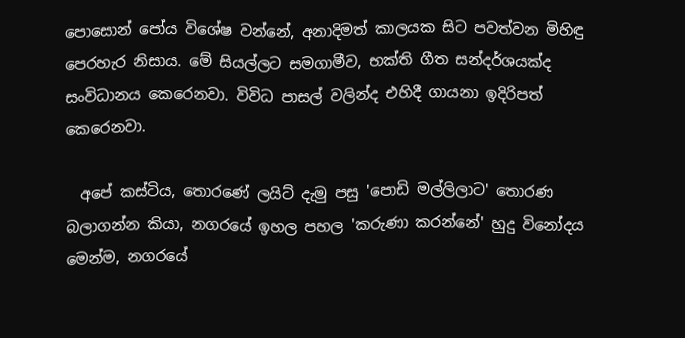පොසොන් පෝය විශේෂ වන්නේ, අනාදිමත් කාලයක සිට පවත්වන මිහිඳු පෙරහැර නිසාය. මේ සියල්ලට සමගාමීව, භක්ති ගීත සන්දර්ශයක්ද සංවිධානය කෙරෙනවා. විවිධ පාසල් වලින්ද එහිදී ගායනා ඉදිරිපත් කෙරෙනවා.

  අපේ කස්ටිය, තොරණේ ලයිට් දැමු පසු 'පොඩි මල්ලිලාට' තොරණ බලාගන්න කියා, නගරයේ ඉහල පහල 'කරුණා කරන්නේ' හුදු විනෝදය මෙන්ම, නගරයේ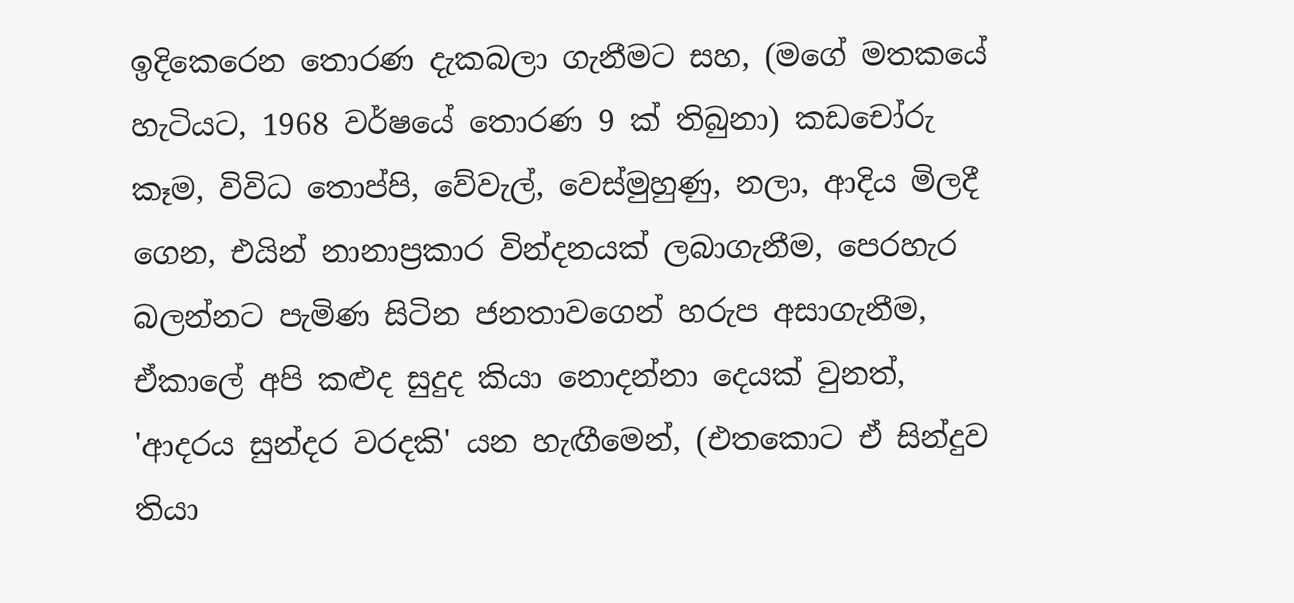ඉදිකෙරෙන තොරණ දැකබලා ගැනීමට සහ, (මගේ මතකයේ හැටියට, 1968 වර්ෂයේ තොරණ 9 ක් තිබුනා) කඩචෝරු කෑම, විවිධ තොප්පි, වේවැල්, වෙස්මුහුණු, නලා, ආදිය මිලදී ගෙන, එයින් නානාප්‍රකාර වින්දනයක් ලබාගැනීම, පෙරහැර බලන්නට පැමිණ සිටින ජනතාවගෙන් හරුප අසාගැනීම, ඒකාලේ අපි කළුද සුදුද කියා නොදන්නා දෙයක් වුනත්, 'ආදරය සුන්දර වරදකි' යන හැඟීමෙන්, (එතකොට ඒ සින්දුව තියා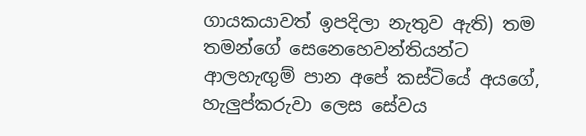ගායකයාවත් ඉපදිලා නැතුව ඇති) තම තමන්ගේ සෙනෙහෙවන්තියන්ට ආලහැඟුම් පාන අපේ කස්ටියේ අයගේ, හැලුප්කරුවා ලෙස සේවය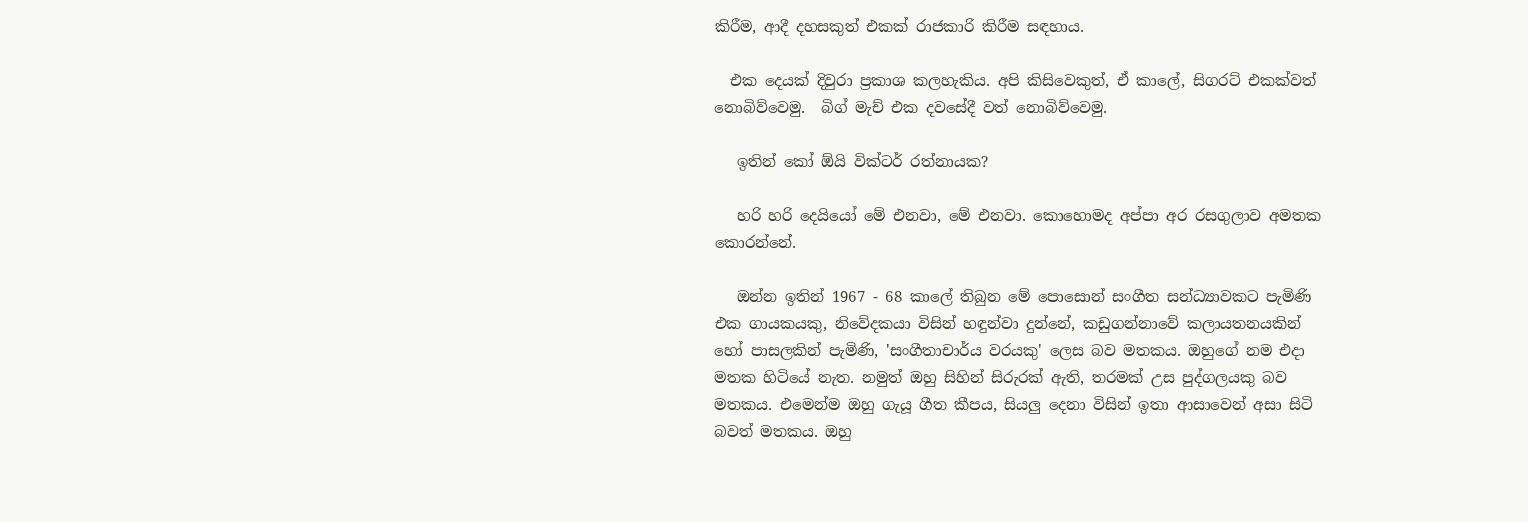කිරීම, ආදී දහසකුත් එකක් රාජකාරි කිරීම සඳහාය.

  එක දෙයක් දිවුරා ප්‍රකාශ කලහැකිය. අපි කිසිවෙකුත්, ඒ කාලේ, සිගරට් එකක්වත් නොබිව්වෙමු.  බිග් මැච් එක දවසේදී වත් නොබිව්වෙමු.

   ඉතින් කෝ ඕයි වික්ටර් රත්නායක?

   හරි හරි දෙයියෝ මේ එනවා, මේ එනවා. කොහොමද අප්පා අර රසගුලාව අමතක කොරන්නේ.

   ඔන්න ඉතින් 1967 - 68 කාලේ තිබුන මේ පොසොන් සංගීත සන්ධ්‍යාවකට පැමිණි එක ගායකයකු, නිවේදකයා විසින් හඳුන්වා දුන්නේ, කඩුගන්නාවේ කලායතනයකින් හෝ පාසලකින් පැමිණි, 'සංගීතාචාර්ය වරයකු' ලෙස බව මතකය. ඔහුගේ නම එදා මතක හිටියේ නැත. නමුත් ඔහු සිහින් සිරුරක් ඇති, තරමක් උස පුද්ගලයකු බව මතකය. එමෙන්ම ඔහු ගැයූ ගීත කීපය, සියලු දෙනා විසින් ඉතා ආසාවෙන් අසා සිටි බවත් මතකය. ඔහු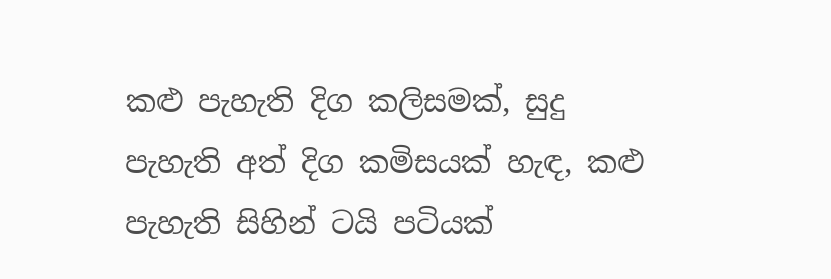කළු පැහැති දිග කලිසමක්, සුදු පැහැති අත් දිග කමිසයක් හැඳ, කළු පැහැති සිහින් ටයි පටියක්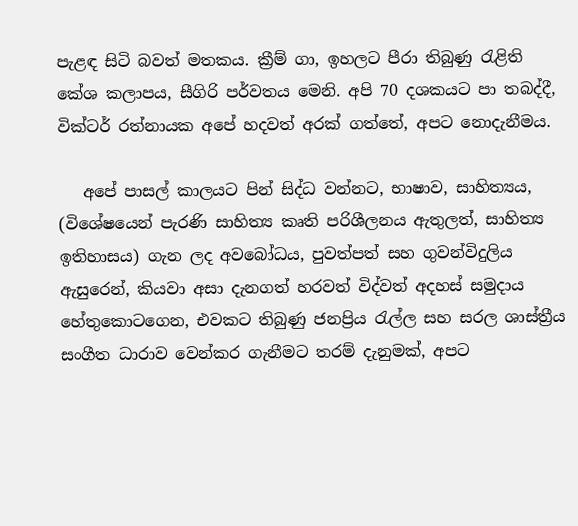පැළඳ සිටි බවත් මතකය. ක්‍රීම් ගා, ඉහලට පීරා තිබුණු රැළිති කේශ කලාපය, සීගිරි පර්වතය මෙනි. අපි 70 දශකයට පා තබද්දී, වික්ටර් රත්නායක අපේ හදවත් අරක් ගත්තේ, අපට නොදැනීමය.

   අපේ පාසල් කාලයට පින් සිද්ධ වන්නට, භාෂාව, සාහිත්‍යය, (විශේෂයෙන් පැරණි සාහිත්‍ය කෘති පරිශීලනය ඇතුලත්, සාහිත්‍ය ඉතිහාසය) ගැන ලද අවබෝධය, පුවත්පත් සහ ගුවන්විදුලිය ඇසුරෙන්, කියවා අසා දැනගත් හරවත් විද්වත් අදහස් සමුදාය හේතුකොටගෙන, එවකට තිබුණු ජනප්‍රිය රැල්ල සහ සරල ශාස්ත්‍රීය සංගීත ධාරාව වෙන්කර ගැනීමට තරම් දැනුමක්, අපට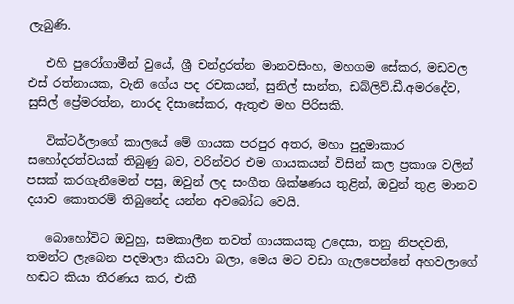ලැබුණි.

   එහි පුරෝගාමීන් වුයේ, ශ්‍රී චන්ද්‍රරත්න මානවසිංහ, මහගම සේකර, මඩවල එස් රත්නායක, වැනි ගේය පද රචකයන්, සුනිල් සාන්ත, ඩබ්ලිව්.ඩී.අමරදේව, සුසිල් ප්‍රේමරත්න, නාරද දිසාසේකර, ඇතුළු මහ පිරිසකි.

   වික්ටර්ලාගේ කාලයේ මේ ගායක පරපුර අතර, මහා පුදුමාකාර සහෝදරත්වයක් තිබුණු බව, වරින්වර එම ගායකයන් විසින් කල ප්‍රකාශ වලින් පසක් කරගැනීමෙන් පසු, ඔවුන් ලද සංගීත ශික්ෂණය තුළින්, ඔවුන් තුළ මානව දයාව කොතරම් තිබුනේද යන්න අවබෝධ වෙයි.

   බොහෝවිට ඔවුහු, සමකාලීන තවත් ගායකයකු උදෙසා, තනු නිපදවති, තමන්ට ලැබෙන පදමාලා කියවා බලා, මෙය මට වඩා ගැලපෙන්නේ අහවලාගේ හඬට කියා තීරණය කර, එකී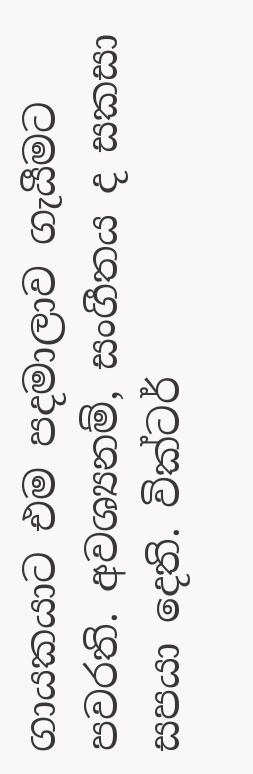ගායකයාට එම පදමාලාව ගැයීමට පවරති. අවශ්‍යනම්, සංගීතය ද සකසා  සපයා දෙති. වික්ටර්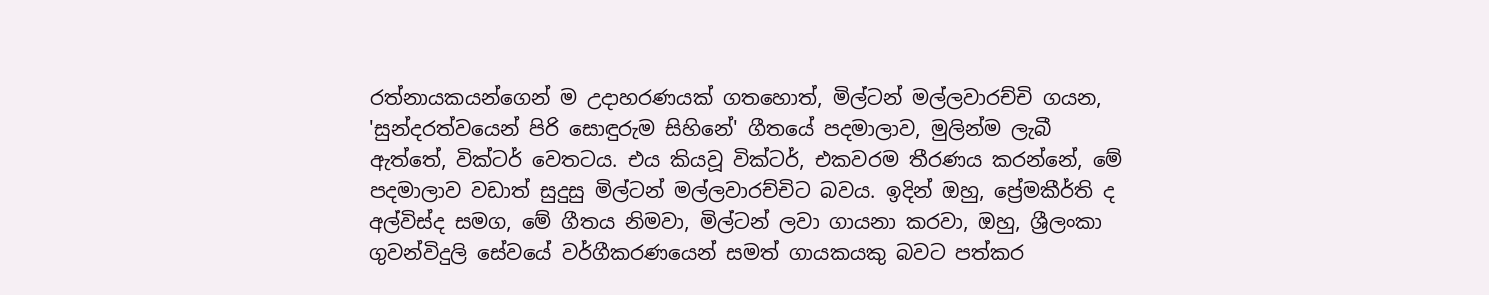රත්නායකයන්ගෙන් ම උදාහරණයක් ගතහොත්, මිල්ටන් මල්ලවාරච්චි ගයන, 'සුන්දරත්වයෙන් පිරි සොඳුරුම සිහිනේ' ගීතයේ පදමාලාව, මුලින්ම ලැබී ඇත්තේ, වික්ටර් වෙතටය. එය කියවූ වික්ටර්, එකවරම තීරණය කරන්නේ, මේ පදමාලාව වඩාත් සුදුසු මිල්ටන් මල්ලවාරච්චිට බවය. ඉදින් ඔහු, ප්‍රේමකීර්ති ද අල්විස්ද සමග, මේ ගීතය නිමවා, මිල්ටන් ලවා ගායනා කරවා, ඔහු, ශ්‍රීලංකා ගුවන්විදුලි සේවයේ වර්ගීකරණයෙන් සමත් ගායකයකු බවට පත්කර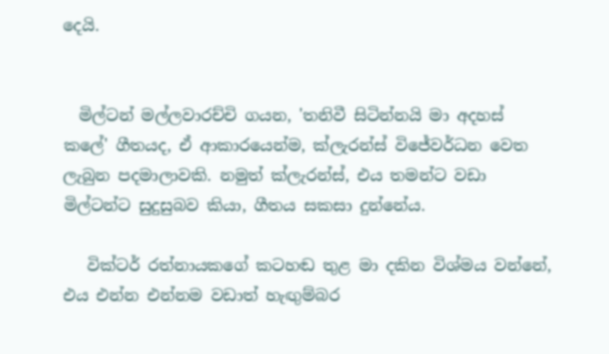දෙයි.


  මිල්ටන් මල්ලවාරච්චි ගයන, 'තනිවී සිටින්නයි මා අදහස් කලේ' ගීතයද, ඒ ආකාරයෙන්ම, ක්ලැරන්ස් විජේවර්ධන වෙත ලැබුන පදමාලාවකි. නමුත් ක්ලැරන්ස්, එය තමන්ට වඩා මිල්ටන්ට සුදුසුබව කියා, ගීතය සකසා දුන්නේය.

   වික්ටර් රත්නායකගේ කටහඬ තුළ මා දකින විශ්මය වන්නේ, එය එන්න එන්නම වඩාත් හැඟුම්බර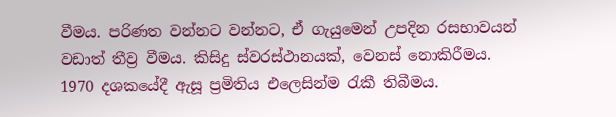වීමය. පරිණත වන්නට වන්නට, ඒ ගැයුමෙන් උපදින රසභාවයන් වඩාත් තීව්‍ර වීමය. කිසිදු ස්වරස්ථානයක්, වෙනස් නොකිරීමය. 1970 දශකයේදී ඇසූ ප්‍රමිතිය එලෙසින්ම රැකී තිබීමය.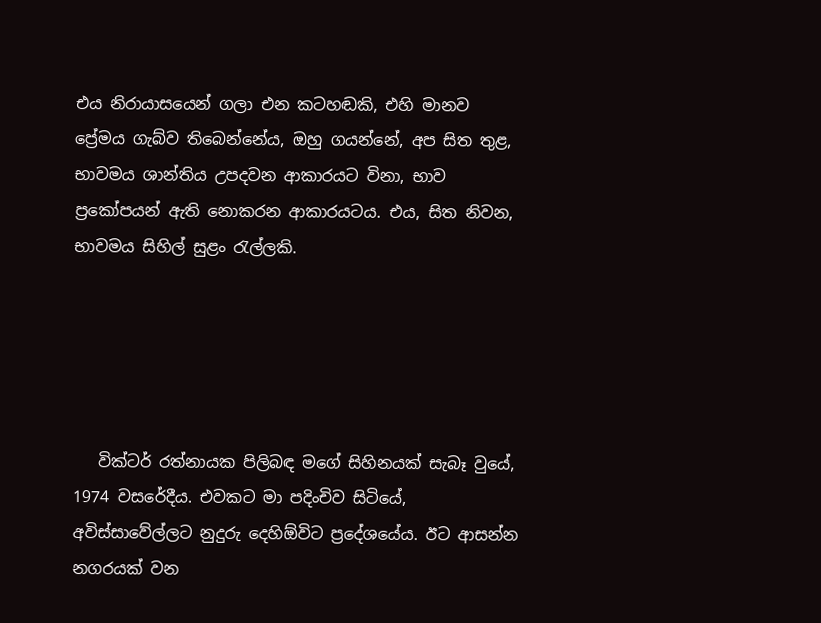එය නිරායාසයෙන් ගලා එන කටහඬකි, එහි මානව ප්‍රේමය ගැබ්ව තිබෙන්නේය, ඔහු ගයන්නේ, අප සිත තුළ, භාවමය ශාන්තිය උපදවන ආකාරයට විනා, භාව ප්‍රකෝපයන් ඇති නොකරන ආකාරයටය. එය, සිත නිවන, භාවමය සිහිල් සුළං රැල්ලකි.





   වික්ටර් රත්නායක පිලිබඳ මගේ සිහිනයක් සැබෑ වුයේ, 1974 වසරේදීය. එවකට මා පදිංචිව සිටියේ, අවිස්සාවේල්ලට නුදුරු දෙහිඕවිට ප්‍රදේශයේය. ඊට ආසන්න නගරයක් වන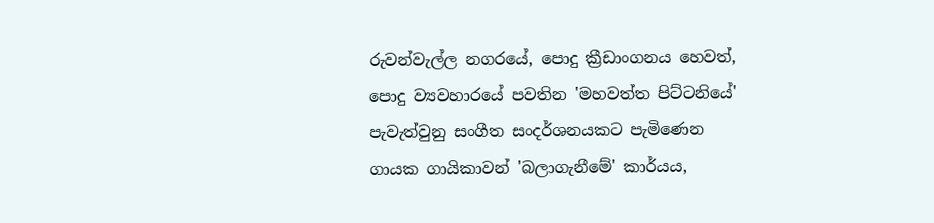රුවන්වැල්ල නගරයේ, පොදු ක්‍රීඩාංගනය හෙවත්, පොදු ව්‍යවහාරයේ පවතින 'මහවත්ත පිට්ටනියේ' පැවැත්වුනු සංගීත සංදර්ශනයකට පැමිණෙන ගායක ගායිකාවන් 'බලාගැනීමේ' කාර්යය,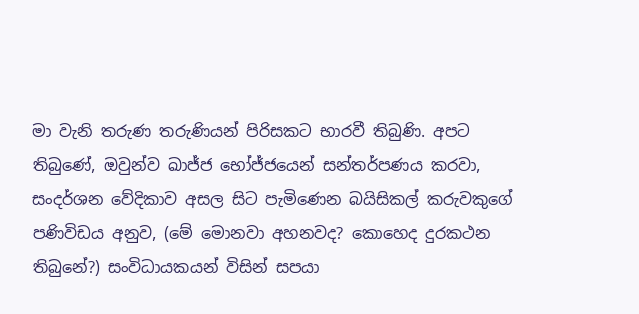මා වැනි තරුණ තරුණියන් පිරිසකට භාරවී තිබුණි. අපට තිබුණේ, ඔවුන්ව ඛාජ්ජ භෝජ්ජයෙන් සන්තර්පණය කරවා, සංදර්ශන වේදිකාව අසල සිට පැමිණෙන බයිසිකල් කරුවකුගේ පණිවිඩය අනුව, (මේ මොනවා අහනවද? කොහෙද දුරකථන තිබුනේ?) සංවිධායකයන් විසින් සපයා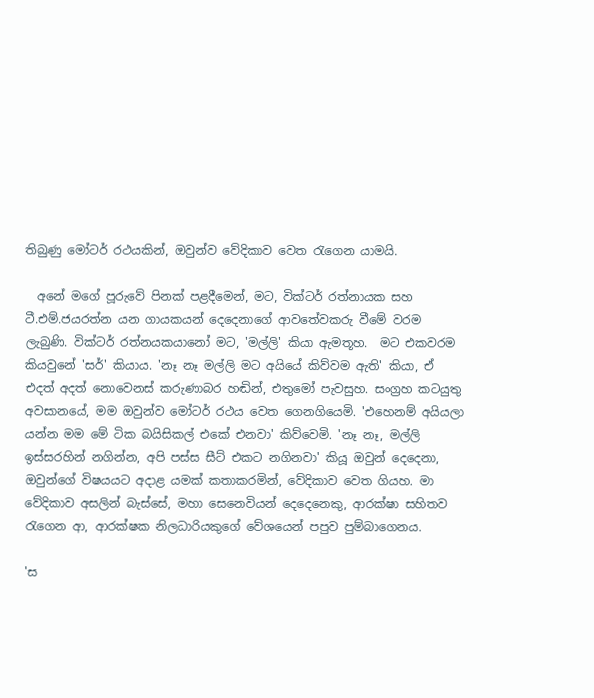තිබුණු මෝටර් රථයකින්, ඔවුන්ව වේදිකාව වෙත රැගෙන යාමයි.

  අනේ මගේ පූරුවේ පිනක් පළදීමෙන්, මට, වික්ටර් රත්නායක සහ ටී.එම්.ජයරත්න යන ගායකයන් දෙදෙනාගේ ආවතේවකරු වීමේ වරම ලැබුණි. වික්ටර් රත්නයකයානෝ මට, 'මල්ලි' කියා ඇමතූහ.  මට එකවරම කියවුනේ 'සර්' කියාය. 'නෑ නෑ මල්ලි මට අයියේ කිව්වම ඇති' කියා, ඒ එදත් අදත් නොවෙනස් කරුණාබර හඬින්, එතුමෝ පැවසුහ. සංග්‍රහ කටයුතු අවසානයේ, මම ඔවුන්ව මෝටර් රථය වෙත ගෙනගියෙමි. 'එහෙනම් අයියලා යන්න මම මේ ටික බයිසිකල් එකේ එනවා' කිව්වෙමි. 'නෑ නෑ, මල්ලි ඉස්සරහින් නගින්න, අපි පස්ස සීට් එකට නගිනවා' කියූ ඔවුන් දෙදෙනා, ඔවුන්ගේ විෂයයට අදාළ යමක් කතාකරමින්, වේදිකාව වෙත ගියහ. මා වේදිකාව අසලින් බැස්සේ, මහා සෙනෙවියන් දෙදෙනෙකු, ආරක්ෂා සහිතව රැගෙන ආ, ආරක්ෂක නිලධාරියකුගේ වේශයෙන් පපුව පුම්බාගෙනය.

'ස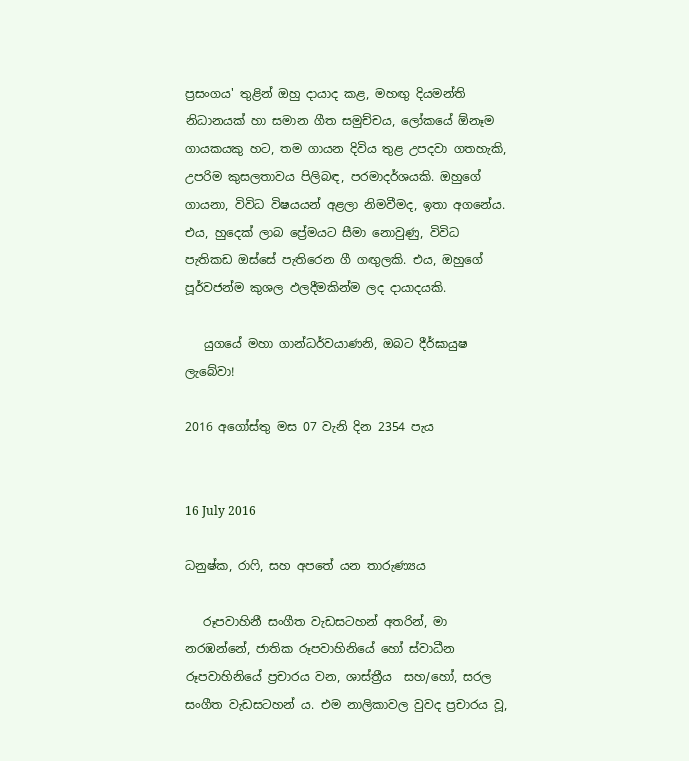ප්‍රසංගය' තුළින් ඔහු දායාද කළ, මහඟු දියමන්ති නිධානයක් හා සමාන ගීත සමුච්චය, ලෝකයේ ඕනෑම ගායකයකු හට, තම ගායන දිවිය තුළ උපදවා ගතහැකි, උපරිම කුසලතාවය පිලිබඳ, පරමාදර්ශයකි. ඔහුගේ ගායනා, විවිධ විෂයයන් අළලා නිමවීමද, ඉතා අගනේය. එය, හුදෙක් ලාබ ප්‍රේමයට සීමා නොවුණු, විවිධ පැතිකඩ ඔස්සේ පැතිරෙන ගී ගඟුලකි. එය, ඔහුගේ පූර්වජන්ම කුශල ඵලදීමකින්ම ලද දායාදයකි.

   යුගයේ මහා ගාන්ධර්වයාණනි, ඔබට දීර්ඝායුෂ ලැබේවා!

2016 අගෝස්තු මස 07 වැනි දින 2354 පැය


16 July 2016

ධනුෂ්ක, රාෆි, සහ අපතේ යන තාරුණ්‍යය

   රූපවාහිනී සංගීත වැඩසටහන් අතරින්, මා නරඹන්නේ, ජාතික රූපවාහිනියේ හෝ ස්වාධීන රූපවාහිනියේ ප්‍රචාරය වන, ශාස්ත්‍රීය  සහ/හෝ, සරල සංගීත වැඩසටහන් ය. එම නාලිකාවල වුවද ප්‍රචාරය වූ,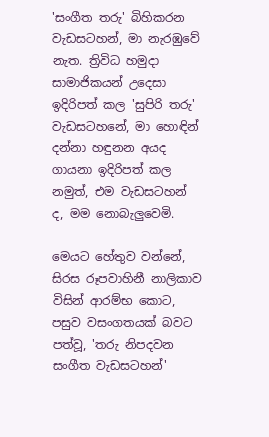'සංගීත තරු' බිහිකරන වැඩසටහන්, මා නැරඹුවේ නැත. ත්‍රිවිධ හමුදා සාමාජිකයන් උදෙසා ඉදිරිපත් කල 'සුපිරි තරු' වැඩසටහනේ, මා හොඳින් දන්නා හඳුනන අයද ගායනා ඉදිරිපත් කල නමුත්, එම වැඩසටහන් ද, මම නොබැලුවෙමි.

මෙයට හේතුව වන්නේ, සිරස රූපවාහිනී නාලිකාව විසින් ආරම්භ කොට, පසුව වසංගතයක් බවට පත්වූ, 'තරු නිපදවන සංගීත වැඩසටහන්'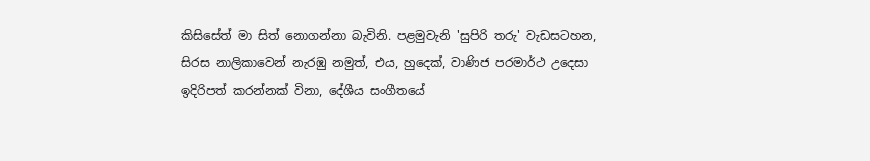කිසිසේත් මා සිත් නොගන්නා බැවිනි. පළමුවැනි 'සුපිරි තරු' වැඩසටහන,  සිරස නාලිකාවෙන් නැරඹු නමුත්, එය, හුදෙක්, වාණිජ පරමාර්ථ උදෙසා ඉදිරිපත් කරන්නක් විනා, දේශීය සංගීතයේ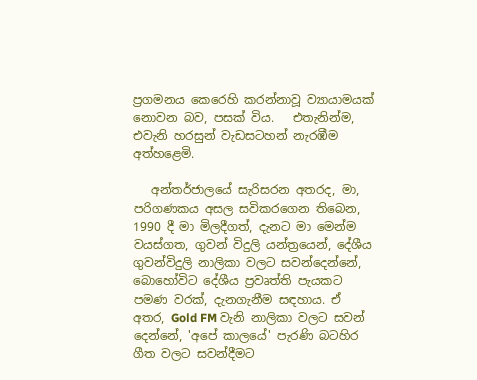ප්‍රගමනය කෙරෙහි කරන්නාවූ ව්‍යායාමයක් නොවන බව, පසක් විය.   එතැනින්ම, එවැනි හරසුන් වැඩසටහන් නැරඹීම අත්හළෙමි.

   අන්තර්ජාලයේ සැරිසරන අතරද, මා, පරිගණකය අසල සවිකරගෙන තිබෙන, 1990 දී මා මිලදීගත්, දැනට මා මෙන්ම වයස්ගත, ගුවන් විදුලි යන්ත්‍රයෙන්, දේශීය ගුවන්විදුලි නාලිකා වලට සවන්දෙන්නේ, බොහෝවිට දේශීය ප්‍රවෘත්ති පැයකට පමණ වරක්, දැනගැනීම සඳහාය. ඒ අතර, Gold FM වැනි නාලිකා වලට සවන් දෙන්නේ, 'අපේ කාලයේ' පැරණි බටහිර ගීත වලට සවන්දීමට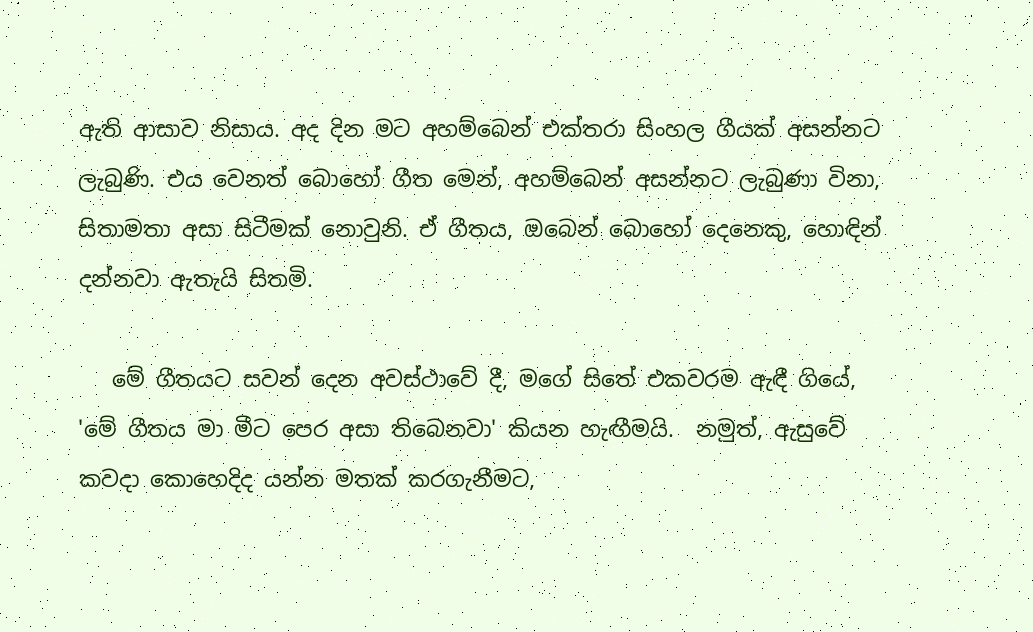ඇති ආසාව නිසාය. අද දින මට අහම්බෙන් එක්තරා සිංහල ගීයක් අසන්නට ලැබුණි. එය වෙනත් බොහෝ ගීත මෙන්, අහම්බෙන් අසන්නට ලැබුණා විනා, සිතාමතා අසා සිටීමක් නොවුනි. ඒ ගීතය, ඔබෙන් බොහෝ දෙනෙකු, හොඳින් දන්නවා ඇතැයි සිතමි.

   මේ ගීතයට සවන් දෙන අවස්ථාවේ දී, මගේ සිතේ එකවරම ඇඳී ගියේ, 'මේ ගීතය මා මීට පෙර අසා තිබෙනවා' කියන හැඟීමයි.  නමුත්, ඇසුවේ කවදා කොහෙදිද යන්න මතක් කරගැනීමට,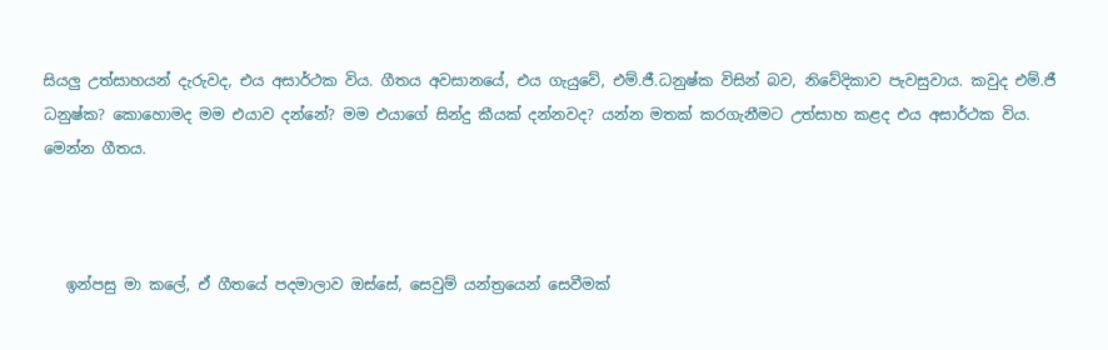සියලු උත්සාහයන් දැරුවද, එය අසාර්ථක විය. ගීතය අවසානයේ, එය ගැයුවේ, එම්.ජී.ධනුෂ්ක විසින් බව, නිවේදිකාව පැවසුවාය. කවුද එම්.ජී ධනුෂ්ක? කොහොමද මම එයාව දන්නේ? මම එයාගේ සින්දු කීයක් දන්නවද? යන්න මතක් කරගැනීමට උත්සාහ කළද එය අසාර්ථක විය.  මෙන්න ගීතය.



   ඉන්පසු මා කලේ, ඒ ගීතයේ පදමාලාව ඔස්සේ, සෙවුම් යන්ත්‍රයෙන් සෙවීමක්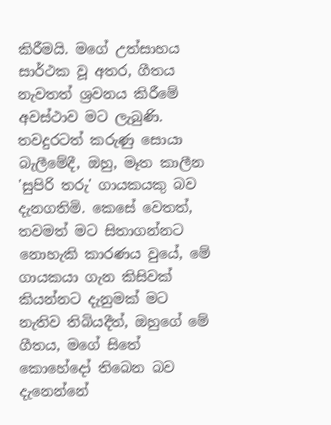කිරීමයි. මගේ උත්සාහය සාර්ථක වූ අතර, ගීතය නැවතත් ශ්‍රවනය කිරීමේ අවස්ථාව මට ලැබුණි. තවදුරටත් කරුණු සොයා බැලීමේදී, ඔහු, මෑත කාලීන 'සුපිරි තරු' ගායකයකු බව දැනගතිමි. කෙසේ වෙතත්, තවමත් මට සිතාගන්නට නොහැකි කාරණය වුයේ, මේ ගායකයා ගැන කිසිවක් කියන්නට දැනුමක් මට නැතිව තිබියදීත්, ඔහුගේ මේ ගීතය, මගේ සිතේ කොහේදෝ තිබෙන බව දැනෙන්නේ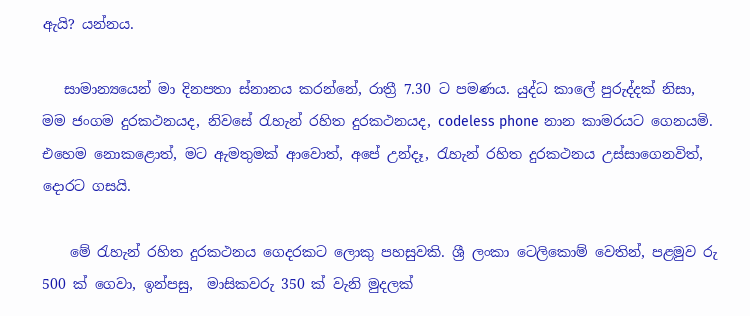ඇයි? යන්නය.

   සාමාන්‍යයෙන් මා දිනපතා ස්නානය කරන්නේ, රාත්‍රී 7.30 ට පමණය. යුද්ධ කාලේ පුරුද්දක් නිසා, මම ජංගම දුරකථනයද, නිවසේ රැහැන් රහිත දුරකථනයද, codeless phone නාන කාමරයට ගෙනයමි. එහෙම නොකළොත්, මට ඇමතුමක් ආවොත්, අපේ උන්දෑ, රැහැන් රහිත දුරකථනය උස්සාගෙනවිත්, දොරට ගසයි.

    මේ රැහැන් රහිත දුරකථනය ගෙදරකට ලොකු පහසුවකි. ශ්‍රී ලංකා ටෙලිකොම් වෙතින්, පළමුව රු 500 ක් ගෙවා, ඉන්පසු,  මාසිකවරු 350 ක් වැනි මුදලක්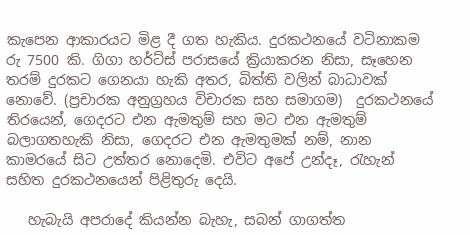කැපෙන ආකාරයට මිළ දී ගත හැකිය. දුරකථනයේ වටිනාකම රු 7500 කි. ගිගා හර්ට්ස් පරාසයේ ක්‍රියාකරන නිසා, සෑහෙන තරම් දුරකට ගෙනයා හැකි අතර, බිත්ති වලින් බාධාවක් නොවේ. (ප්‍රචාරක අනුග්‍රහය විචාරක සහ සමාගම)  දුරකථනයේ තිරයෙන්, ගෙදරට එන ඇමතුම් සහ මට එන ඇමතුම් බලාගතහැකි නිසා, ගෙදරට එන ඇමතුමක් නම්, නාන කාමරයේ සිට උත්තර නොදෙමි. එවිට අපේ උන්දෑ, රැහැන් සහිත දුරකථනයෙන් පිළිතුරු දෙයි.

   හැබැයි අපරාදේ කියන්න බැහැ, සබන් ගාගත්ත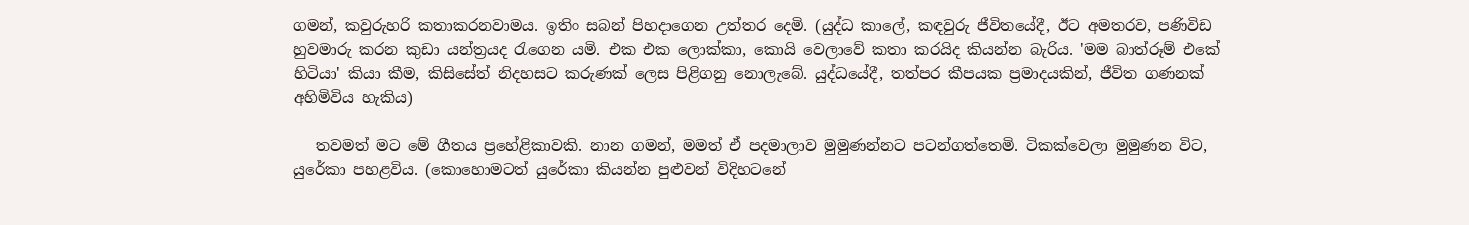ගමන්, කවුරුහරි කතාකරනවාමය. ඉතිං සබන් පිහදාගෙන උත්තර දෙමි. (යුද්ධ කාලේ, කඳවුරු ජීවිතයේදී, ඊට අමතරව, පණිවිඩ හුවමාරු කරන කුඩා යන්ත්‍රයද රැගෙන යමි. එක එක ලොක්කා, කොයි වෙලාවේ කතා කරයිද කියන්න බැරිය. 'මම බාත්රූම් එකේ හිටියා' කියා කීම, කිසිසේත් නිදහසට කරුණක් ලෙස පිළිගනු නොලැබේ. යුද්ධයේදී, තත්පර කීපයක ප්‍රමාදයකින්, ජීවිත ගණනක් අහිමිවිය හැකිය)

   තවමත් මට මේ ගීතය ප්‍රහේළිකාවකි. නාන ගමන්, මමත් ඒ පදමාලාව මුමුණන්නට පටන්ගත්තෙමි. ටිකක්වෙලා මුමුණන විට, යුරේකා පහළවිය. (කොහොමටත් යුරේකා කියන්න පුළුවන් විදිහටනේ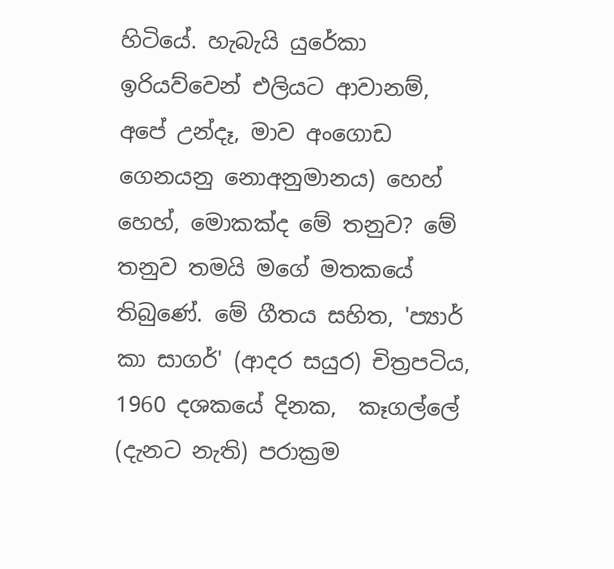හිටියේ. හැබැයි යුරේකා ඉරියව්වෙන් එලියට ආවානම්, අපේ උන්දෑ, මාව අංගොඩ ගෙනයනු නොඅනුමානය) හෙහ් හෙහ්, මොකක්ද මේ තනුව? මේ තනුව තමයි මගේ මතකයේ තිබුණේ. මේ ගීතය සහිත, 'ප්‍යාර් කා සාගර්' (ආදර සයුර) චිත්‍රපටිය, 1960 දශකයේ දිනක,  කෑගල්ලේ (දැනට නැති) පරාක්‍රම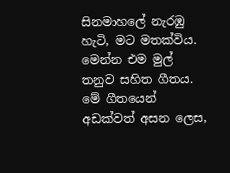සිනමාහලේ නැරඹු හැටි, මට මතක්විය. මෙන්න එම මුල් තනුව සහිත ගීතය. මේ ගීතයෙන් අඩක්වත් අසන ලෙස,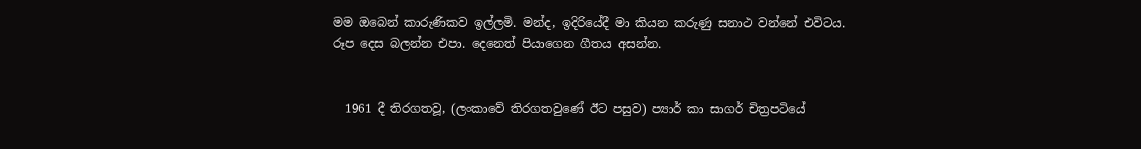මම ඔබෙන් කාරුණිකව ඉල්ලමි. මන්ද, ඉදිරියේදී මා කියන කරුණු සනාථ වන්නේ එවිටය. රූප දෙස බලන්න එපා. දෙනෙත් පියාගෙන ගීතය අසන්න.


  1961 දී තිරගතවූ, (ලංකාවේ තිරගතවුණේ ඊට පසුව) ප්‍යාර් කා සාගර් චිත්‍රපටියේ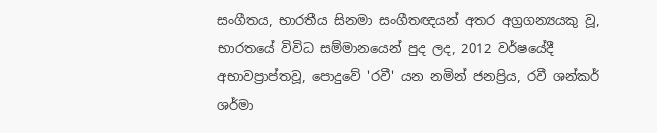සංගීතය, භාරතීය සිනමා සංගීතඥයන් අතර අග්‍රගන්‍යයකු වූ, භාරතයේ විවිධ සම්මානයෙන් පුද ලද, 2012 වර්ෂයේදී අභාවප්‍රාප්තවූ, පොදුවේ 'රවී' යන නමින් ජනප්‍රිය, රවී ශන්කර් ශර්මා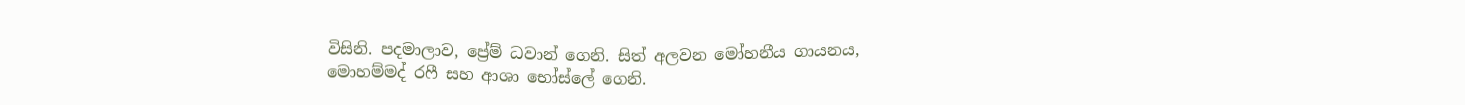විසිනි. පදමාලාව, ප්‍රේම් ධවාන් ගෙනි. සිත් අලවන මෝහනීය ගායනය, මොහම්මද් රෆී සහ ආශා භෝස්ලේ ගෙනි.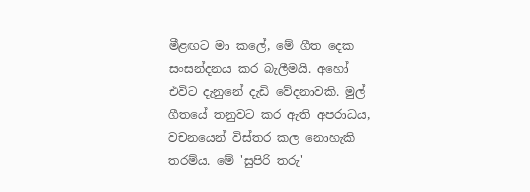මීළඟට මා කලේ, මේ ගීත දෙක සංසන්දනය කර බැලීමයි. අහෝ එවිට දැනුනේ දැඩි වේදනාවකි. මුල් ගීතයේ තනුවට කර ඇති අපරාධය, වචනයෙන් විස්තර කල නොහැකි තරම්ය. මේ 'සුපිරි තරු'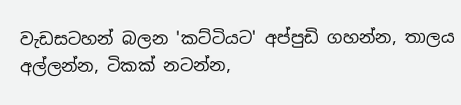වැඩසටහන් බලන 'කට්ටියට' අප්පුඩි ගහන්න, තාලය අල්ලන්න, ටිකක් නටන්න,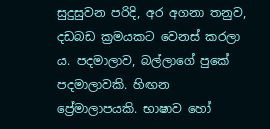සුදුසුවන පරිදි, අර අගනා තනුව, දඩබඩ ක්‍රමයකට වෙනස් කරලා ය. පදමාලාව, බල්ලාගේ පුකේ පදමාලාවකි. හිඟන ප්‍රේමාලාපයකි. භාෂාව හෝ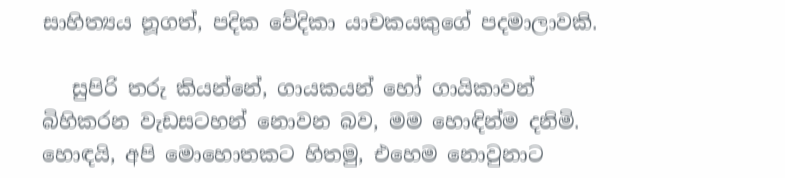සාහිත්‍යය නූගත්, පදික වේදිකා යාචකයකුගේ පදමාලාවකි.

   සුපිරි තරු කියන්නේ, ගායකයන් හෝ ගායිකාවන් බිහිකරන වැඩසටහන් නොවන බව, මම හොඳින්ම දනිමි. හොඳයි, අපි මොහොතකට හිතමු, එහෙම නොවුනාට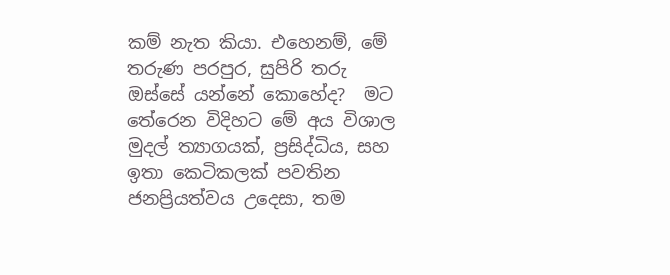කම් නැත කියා. එහෙනම්, මේ තරුණ පරපුර, සුපිරි තරු ඔස්සේ යන්නේ කොහේද?  මට තේරෙන විදිහට මේ අය විශාල මුදල් ත්‍යාගයක්, ප්‍රසිද්ධිය, සහ ඉතා කෙටිකලක් පවතින ජනප්‍රියත්වය උදෙසා, තම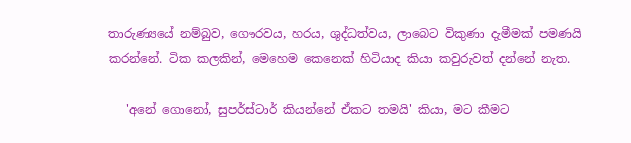තාරුණ්‍යයේ නම්බුව, ගෞරවය, හරය, ශුද්ධත්වය, ලාබෙට විකුණා දැමීමක් පමණයි කරන්නේ. ටික කලකින්, මෙහෙම කෙනෙක් හිටියාද කියා කවුරුවත් දන්නේ නැත.

   'අනේ ගොනෝ, සුපර්ස්ටාර් කියන්නේ ඒකට තමයි' කියා, මට කීමට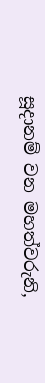සූදානම් වන මහත්වරුනි,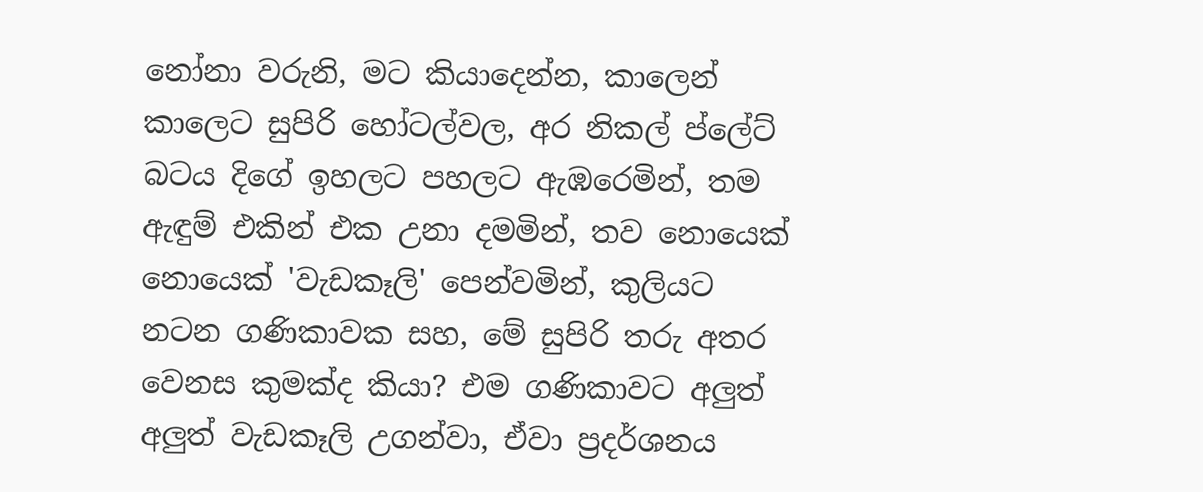නෝනා වරුනි, මට කියාදෙන්න, කාලෙන් කාලෙට සුපිරි හෝටල්වල, අර නිකල් ප්ලේට් බටය දිගේ ඉහලට පහලට ඇඹරෙමින්, තම ඇඳුම් එකින් එක උනා දමමින්, තව නොයෙක් නොයෙක් 'වැඩකෑලි' පෙන්වමින්, කුලියට නටන ගණිකාවක සහ, මේ සුපිරි තරු අතර වෙනස කුමක්ද කියා? එම ගණිකාවට අලුත් අලුත් වැඩකෑලි උගන්වා, ඒවා ප්‍රදර්ශනය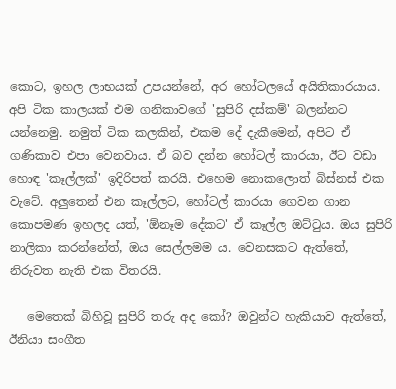කොට, ඉහල ලාභයක් උපයන්නේ, අර හෝටලයේ අයිතිකාරයාය. අපි ටික කාලයක් එම ගනිකාවගේ 'සුපිරි දස්කම්' බලන්නට යන්නෙමු. නමුත් ටික කලකින්, එකම දේ දැකීමෙන්, අපිට ඒ ගණිකාව එපා වෙනවාය. ඒ බව දන්න හෝටල් කාරයා, ඊට වඩා හොඳ 'කෑල්ලක්' ඉදිරිපත් කරයි. එහෙම නොකලොත් බිස්නස් එක වැටේ. අලුතෙන් එන කෑල්ලට, හෝටල් කාරයා ගෙවන ගාන කොපමණ ඉහලද යත්, 'ඕනෑම දේකට' ඒ කෑල්ල ඔට්ටුය. ඔය සුපිරි නාලිකා කරන්නේත්, ඔය සෙල්ලමම ය. වෙනසකට ඇත්තේ, නිරුවත නැති එක විතරයි.

   මෙතෙක් බිහිවූ සුපිරි තරු අද කෝ? ඔවුන්ට හැකියාව ඇත්තේ, ඊනියා සංගීත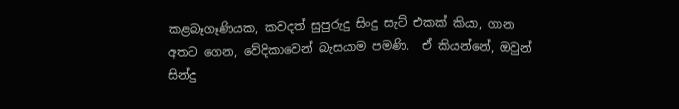කළබෑගෑණියක, කවදත් සුපුරුදු සිංදු සැට් එකක් කියා, ගාන අතට ගෙන, වේදිකාවෙන් බැසයාම පමණි.  ඒ කියන්නේ, ඔවුන් සින්දු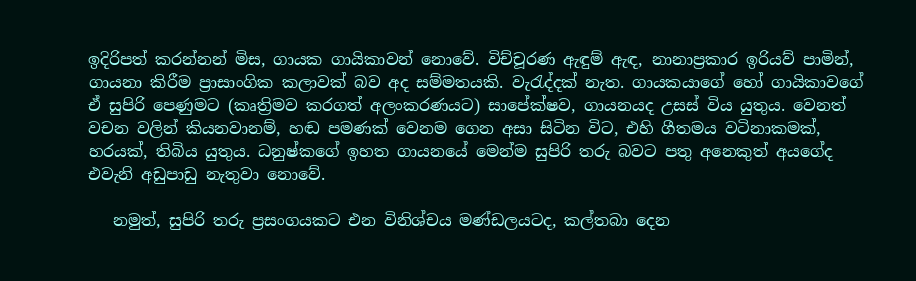ඉදිරිපත් කරන්නන් මිස, ගායක ගායිකාවන් නොවේ. විච්චූරණ ඇඳුම් ඇඳ, නානාප්‍රකාර ඉරියව් පාමින්, ගායනා කිරීම ප්‍රාසාංගික කලාවක් බව අද සම්මතයකි. වැරැද්දක් නැත. ගායකයාගේ හෝ ගායිකාවගේ ඒ සුපිරි පෙණුමට (කෘත්‍රිමව කරගත් අලංකරණයට) සාපේක්ෂව, ගායනයද උසස් විය යුතුය. වෙනත් වචන වලින් කියනවානම්, හඬ පමණක් වෙනම ගෙන අසා සිටින විට, එහි ගීතමය වටිනාකමක්, හරයක්, තිබිය යුතුය. ධනුෂ්කගේ ඉහත ගායනයේ මෙන්ම සුපිරි තරු බවට පතු අනෙකුත් අයගේද එවැනි අඩුපාඩු නැතුවා නොවේ.

   නමුත්, සුපිරි තරු ප්‍රසංගයකට එන විනිශ්චය මණ්ඩලයටද, කල්තබා දෙන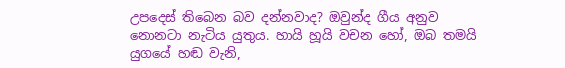උපදෙස් තිබෙන බව දන්නවාද? ඔවුන්ද ගීය අනුව නොනටා නැටිය යුතුය. හායි හූයි වචන හෝ, ඔබ තමයි යුගයේ හඬ වැනි,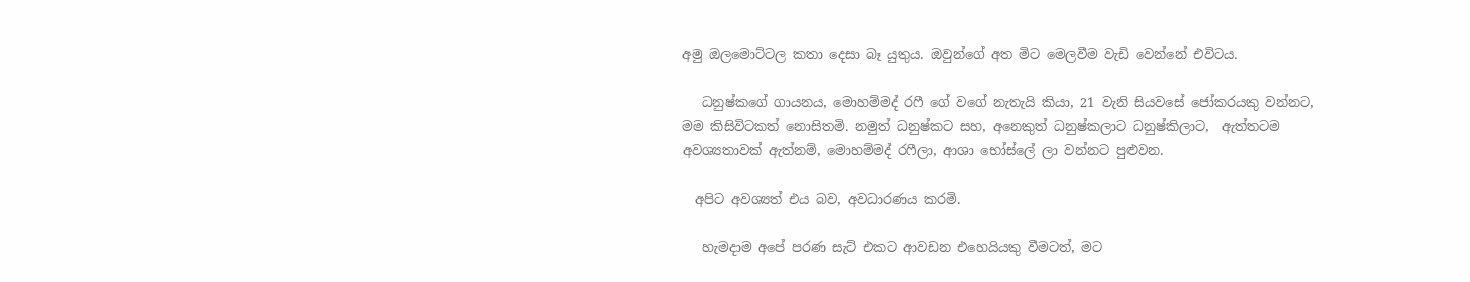අමු ඔලමොට්ටල කතා දෙසා බෑ යුතුය. ඔවුන්ගේ අත මිට මෙලවීම වැඩි වෙන්නේ එවිටය.

   ධනුෂ්කගේ ගායනය, මොහම්මද් රෆී ගේ වගේ නැතැයි කියා, 21 වැනි සියවසේ ජෝකරයකු වන්නට, මම කිසිවිටකත් නොසිතමි. නමුත් ධනුෂ්කට සහ, අනෙකුත් ධනුෂ්කලාට ධනුෂ්කිලාට,  ඇත්තටම අවශ්‍යතාවක් ඇත්නම්, මොහම්මද් රෆීලා, ආශා භෝස්ලේ ලා වන්නට පුළුවන.

  අපිට අවශ්‍යත් එය බව, අවධාරණය කරමි.

   හැමදාම අපේ පරණ සැට් එකට ආවඩන එහෙයියකු වීමටත්, මට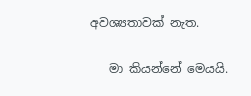අවශ්‍යතාවක් නැත.

   මා කියන්නේ මෙයයි.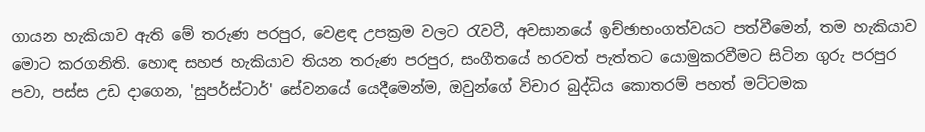ගායන හැකියාව ඇති මේ තරුණ පරපුර, වෙළඳ උපක්‍රම වලට රැවටී, අවසානයේ ඉච්ඡාභංගත්වයට පත්වීමෙන්, තම හැකියාව මොට කරගනිති. හොඳ සහජ හැකියාව තියන තරුණ පරපුර, සංගීතයේ හරවත් පැත්තට යොමුකරවීමට සිටින ගුරු පරපුර පවා, පස්ස උඩ දාගෙන, 'සුපර්ස්ටාර්' සේවනයේ යෙදීමෙන්ම, ඔවුන්ගේ විචාර බුද්ධිය කොතරම් පහත් මට්ටමක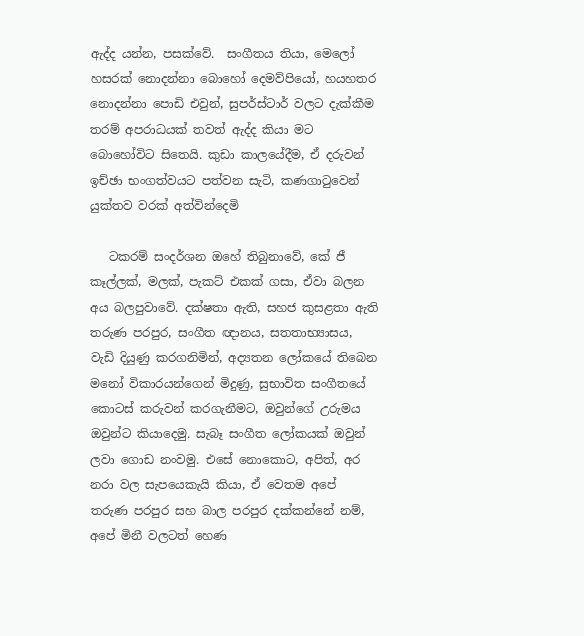ඇද්ද යන්න, පසක්වේ.  සංගීතය තියා, මෙලෝ හසරක් නොදන්නා බොහෝ දෙමව්පියෝ, හයහතර නොදන්නා පොඩි එවුන්, සුපර්ස්ටාර් වලට දැක්කීම තරම් අපරාධයක් තවත් ඇද්ද කියා මට බොහෝවිට සිතෙයි. කුඩා කාලයේදීම, ඒ දරුවන් ඉච්ඡා භංගත්වයට පත්වන සැටි, කණගාටුවෙන් යුක්තව වරක් අත්වින්දෙමි

   ටකරම් සංදර්ශන ඔහේ තිබුනාවේ, කේ ජී කෑල්ලක්, මලක්, පැකට් එකක් ගසා, ඒවා බලන අය බලපුවාවේ. දක්ෂතා ඇති, සහජ කුසළතා ඇති තරුණ පරපුර, සංගීත ඥානය, සතතාභ්‍යාසය, වැඩි දියුණු කරගනිමින්, අද්‍යතන ලෝකයේ තිබෙන මනෝ විකාරයන්ගෙන් මිදුණු, සුභාවිත සංගීතයේ කොටස් කරුවන් කරගැනීමට, ඔවුන්ගේ උරුමය ඔවුන්ට කියාදෙමු. සැබෑ සංගීත ලෝකයක් ඔවුන් ලවා ගොඩ නංවමු. එසේ නොකොට, අපිත්, අර නරා වල සැපයෙකැයි කියා, ඒ වෙතම අපේ තරුණ පරපුර සහ බාල පරපුර දක්කන්නේ නම්, අපේ මිනී වලටත් හෙණ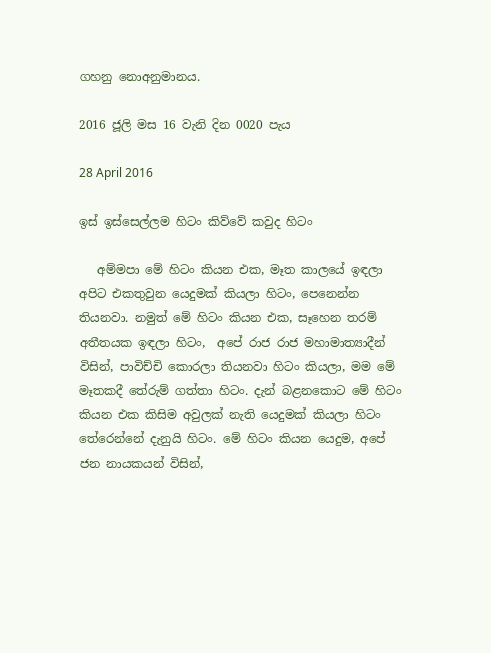ගහනු නොඅනුමානය.

2016 ජූලි මස 16 වැනි දින 0020 පැය

28 April 2016

ඉස් ඉස්සෙල්ලම හිටං කිව්වේ කවුද හිටං

   අම්මපා මේ හිටං කියන එක, මෑත කාලයේ ඉඳලා අපිට එකතුවුන යෙදුමක් කියලා හිටං, පෙනෙන්න තියනවා. නමුත් මේ හිටං කියන එක, සෑහෙන තරම් අතීතයක ඉඳලා හිටං,  අපේ රාජ රාජ මහාමාත්‍යාදීන් විසින්, පාවිච්චි කොරලා තියනවා හිටං කියලා, මම මේ මෑතකදී තේරුම් ගත්තා හිටං. දැන් බළනකොට මේ හිටං කියන එක කිසිම අවුලක් නැති යෙදුමක් කියලා හිටං තේරෙන්නේ දැනුයි හිටං. මේ හිටං කියන යෙදුම, අපේ ජන නායකයන් විසින්,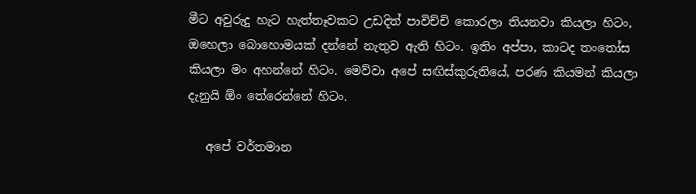මීට අවුරුදු හැට හැත්තෑවකට උඩදිත් පාවිච්චි කොරලා තියනවා කියලා හිටං, ඔහෙලා බොහොමයක් දන්නේ නැතුව ඇති හිටං. ඉතිං අප්පා, කාටද තංතෝස කියලා මං අහන්නේ හිටං. මෙව්වා අපේ සඟිස්කුරුතියේ, පරණ කියමන් කියලා දැනුයි ඕං තේරෙන්නේ හිටං.

   අපේ වර්තමාන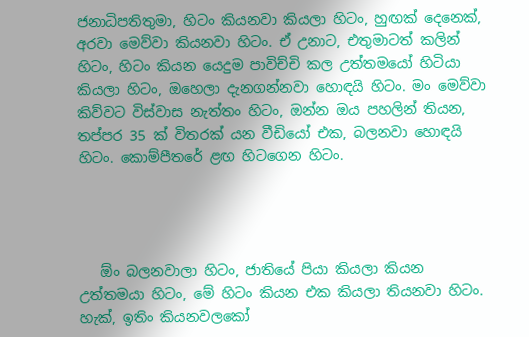ජනාධිපතිතුමා, හිටං කියනවා කියලා හිටං, හුඟක් දෙනෙක්,  අරවා මෙව්වා කියනවා හිටං. ඒ උනාට, එතුමාටත් කලින් හිටං, හිටං කියන යෙදුම පාවිච්චි කල උත්තමයෝ හිටියා කියලා හිටං, ඔහෙලා දැනගන්නවා හොඳයි හිටං. මං මෙව්වා කිව්වට විස්වාස නැත්තං හිටං, ඔන්න ඔය පහලින් තියන, තප්පර 35 ක් විතරක් යන වීඩියෝ එක, බලනවා හොඳයි හිටං. කොම්පීතරේ ළඟ හිටගෙන හිටං.




   ඕං බලනවාලා හිටං, ජාතියේ පියා කියලා කියන උත්තමයා හිටං, මේ හිටං කියන එක කියලා තියනවා හිටං. හැක්, ඉතිං කියනවලකෝ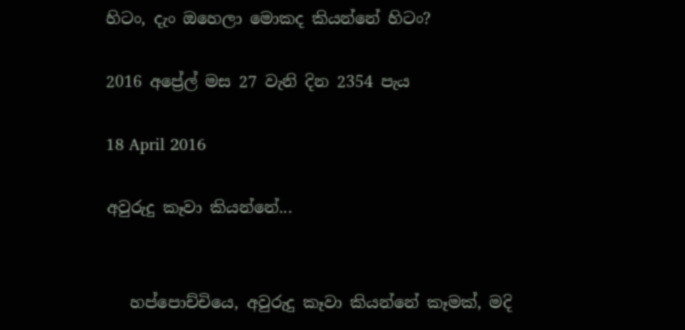හිටං, දැං ඔහෙලා මොකද කියන්නේ හිටං?

2016 අප්‍රේල් මස 27 වැනි දින 2354 පැය

18 April 2016

අවුරුදු කෑවා කියන්නේ...


   හප්පොච්චියෙ, අවුරුදු කෑවා කියන්නේ කෑමක්, මදි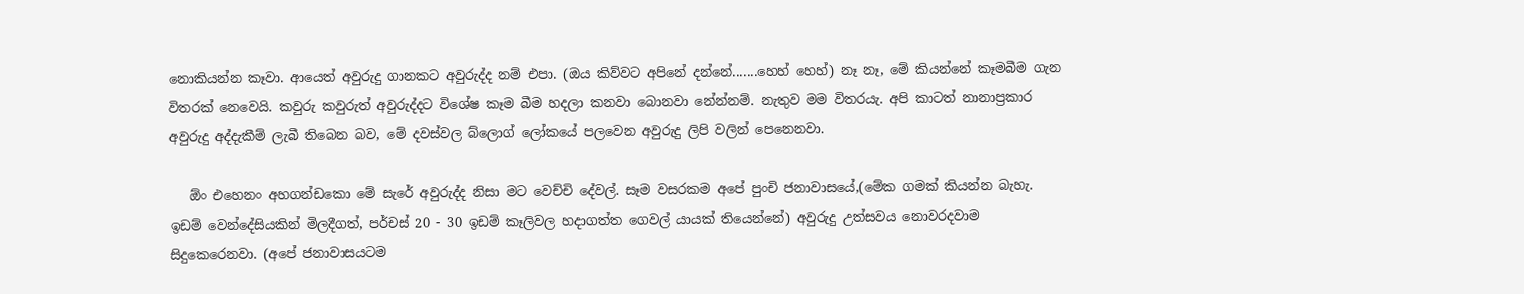නොකියන්න කෑවා. ආයෙත් අවුරුදු ගානකට අවුරුද්ද නම් එපා. (ඔය කිව්වට අපිනේ දන්නේ.......හෙහ් හෙහ්) නෑ නෑ, මේ කියන්නේ කෑමබීම ගැන විතරක් නෙවෙයි. කවුරු කවුරුත් අවුරුද්දට විශේෂ කෑම බීම හදලා කනවා බොනවා නේන්නම්. නැතුව මම විතරයැ. අපි කාටත් නානාප්‍රකාර අවුරුදු අද්දැකීම් ලැබී තිබෙන බව, මේ දවස්වල බ්ලොග් ලෝකයේ පලවෙන අවුරුදු ලිපි වලින් පෙනෙනවා.

   ඕං එහෙනං අහගන්ඩකො මේ සැරේ අවුරුද්ද නිසා මට වෙච්චි දේවල්. සෑම වසරකම අපේ පුංචි ජනාවාසයේ,(මේක ගමක් කියන්න බැහැ. ඉඩම් වෙන්දේසියකින් මිලදීගත්, පර්චස් 20 - 30 ඉඩම් කෑලිවල හදාගත්ත ගෙවල් යායක් තියෙන්නේ) අවුරුදු උත්සවය නොවරදවාම සිදුකෙරෙනවා. (අපේ ජනාවාසයටම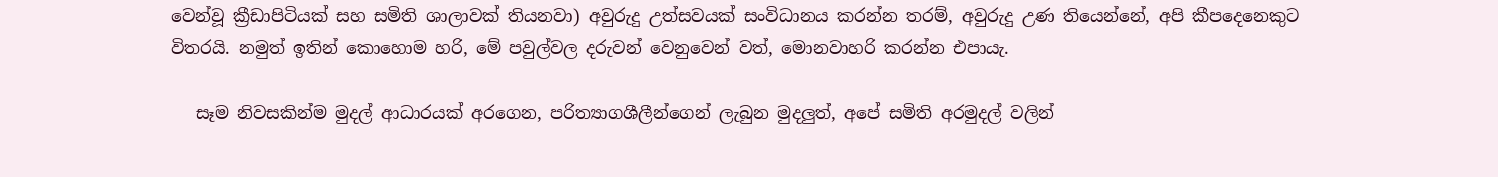වෙන්වූ ක්‍රීඩාපිටියක් සහ සමිති ශාලාවක් තියනවා) අවුරුදු උත්සවයක් සංවිධානය කරන්න තරම්, අවුරුදු උණ තියෙන්නේ, අපි කීපදෙනෙකුට විතරයි. නමුත් ඉතින් කොහොම හරි, මේ පවුල්වල දරුවන් වෙනුවෙන් වත්, මොනවාහරි කරන්න එපායැ.

   සෑම නිවසකින්ම මුදල් ආධාරයක් අරගෙන, පරිත්‍යාගශීලීන්ගෙන් ලැබුන මුදලුත්, අපේ සමිති අරමුදල් වලින්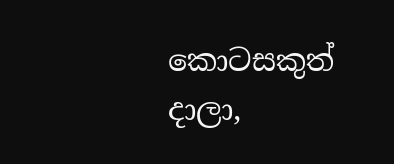කොටසකුත් දාලා,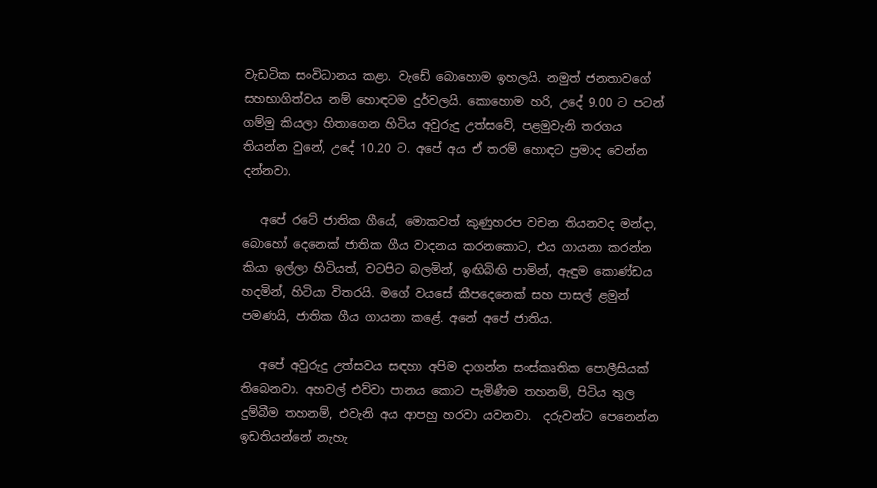වැඩටික සංවිධානය කළා. වැඩේ බොහොම ඉහලයි. නමුත් ජනතාවගේ සහභාගිත්වය නම් හොඳටම දුර්වලයි. කොහොම හරි, උදේ 9.00 ට පටන් ගම්මු කියලා හිතාගෙන හිටිය අවුරුදු උත්සවේ, පළමුවැනි තරගය තියන්න වුනේ, උදේ 10.20 ට. අපේ අය ඒ තරම් හොඳට ප්‍රමාද වෙන්න දන්නවා.

   අපේ රටේ ජාතික ගීයේ, මොකවත් කුණුහරප වචන තියනවද මන්දා, බොහෝ දෙනෙක් ජාතික ගීය වාදනය කරනකොට, එය ගායනා කරන්න කියා ඉල්ලා හිටියත්, වටපිට බලමින්, ඉඟිබිඟි පාමින්, ඇඳුම කොණ්ඩය හදමින්, හිටියා විතරයි. මගේ වයසේ කීපදෙනෙක් සහ පාසල් ළමුන් පමණයි, ජාතික ගීය ගායනා කළේ. අනේ අපේ ජාතිය.

   අපේ අවුරුදු උත්සවය සඳහා අපිම දාගන්න සංස්කෘතික පොලීසියක් තිබෙනවා. අහවල් එව්වා පානය කොට පැමිණීම තහනම්, පිටිය තුල දුම්බීම තහනම්, එවැනි අය ආපහු හරවා යවනවා.  දරුවන්ට පෙනෙන්න ඉඩතියන්නේ නැහැ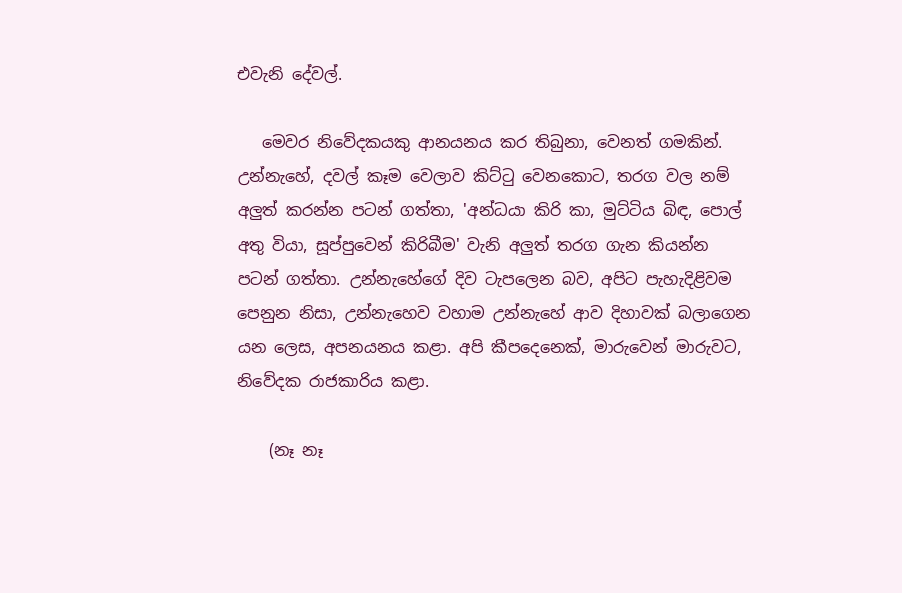එවැනි දේවල්.

   මෙවර නිවේදකයකු ආනයනය කර තිබුනා, වෙනත් ගමකින්. උන්නැහේ, දවල් කෑම වෙලාව කිට්ටු වෙනකොට, තරග වල නම් අලුත් කරන්න පටන් ගත්තා, 'අන්ධයා කිරි කා, මුට්ටිය බිඳ, පොල් අතු වියා, සූප්පුවෙන් කිරිබීම' වැනි අලුත් තරග ගැන කියන්න පටන් ගත්තා. උන්නැහේගේ දිව ටැපලෙන බව, අපිට පැහැදිළිවම පෙනුන නිසා, උන්නැහෙව වහාම උන්නැහේ ආව දිහාවක් බලාගෙන යන ලෙස, අපනයනය කළා. අපි කීපදෙනෙක්, මාරුවෙන් මාරුවට, නිවේදක රාජකාරිය කළා.

    (නෑ නෑ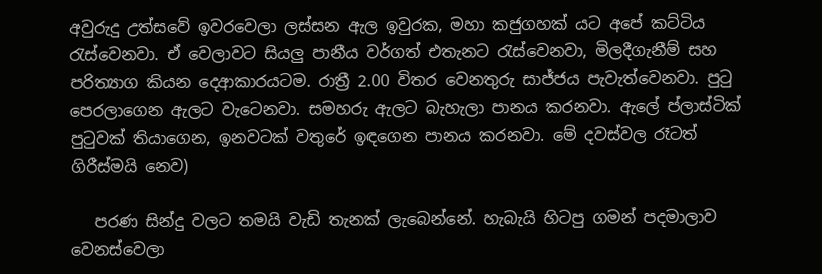අවුරුදු උත්සවේ ඉවරවෙලා ලස්සන ඇල ඉවුරක, මහා කජුගහක් යට අපේ කට්ටිය රැස්වෙනවා. ඒ වෙලාවට සියලු පානීය වර්ගත් එතැනට රැස්වෙනවා, මිලදීගැනීම් සහ පරිත්‍යාග කියන දෙආකාරයටම. රාත්‍රී 2.00 විතර වෙනතුරු සාජ්ජය පැවැත්වෙනවා. පුටු පෙරලාගෙන ඇලට වැටෙනවා. සමහරු ඇලට බැහැලා පානය කරනවා. ඇලේ ප්ලාස්ටික් පුටුවක් තියාගෙන, ඉනවටක් වතුරේ ඉඳගෙන පානය කරනවා. මේ දවස්වල රෑටත් ගිරීස්මයි නෙව)

   පරණ සින්දු වලට තමයි වැඩි තැනක් ලැබෙන්නේ. හැබැයි හිටපු ගමන් පදමාලාව වෙනස්වෙලා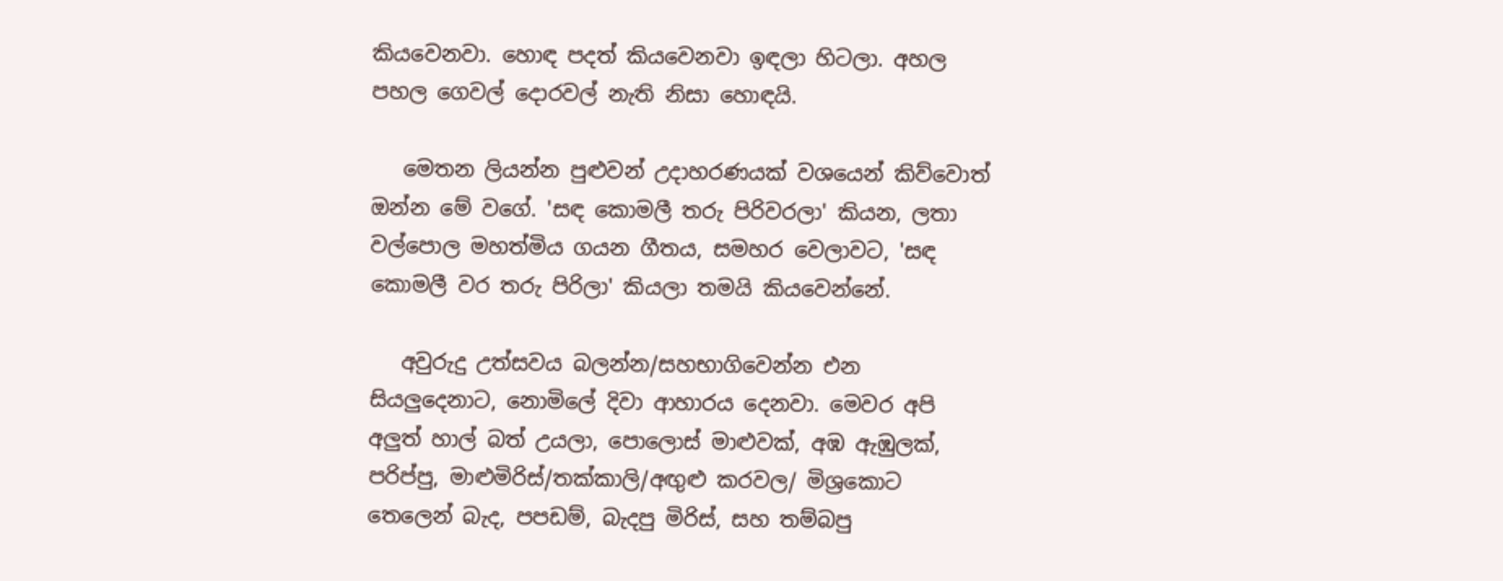කියවෙනවා. හොඳ පදත් කියවෙනවා ඉඳලා හිටලා. අහල පහල ගෙවල් දොරවල් නැති නිසා හොඳයි.

   මෙතන ලියන්න පුළුවන් උදාහරණයක් වශයෙන් කිව්වොත් ඔන්න මේ වගේ. 'සඳ කොමලී තරු පිරිවරලා' කියන, ලතා වල්පොල මහත්මිය ගයන ගීතය, සමහර වෙලාවට, 'සඳ කොමලී වර තරු පිරිලා' කියලා තමයි කියවෙන්නේ.

   අවුරුදු උත්සවය බලන්න/සහභාගිවෙන්න එන සියලුදෙනාට, නොමිලේ දිවා ආහාරය දෙනවා. මෙවර අපි අලුත් හාල් බත් උයලා, පොලොස් මාළුවක්, අඹ ඇඹුලක්, පරිප්පු, මාළුමිරිස්/තක්කාලි/අඟුළු කරවල/ මිශ්‍රකොට තෙලෙන් බැද, පපඩම්, බැදපු මිරිස්, සහ තම්බපු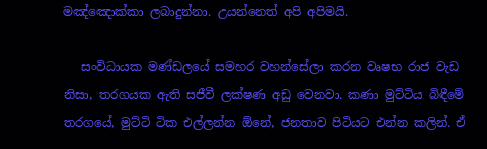මඤ්ඤොක්කා ලබාදුන්නා. උයන්නෙත් අපි අපිමයි.

   සංවිධායක මණ්ඩලයේ සමහර වහන්සේලා කරන වෘෂභ රාජ වැඩ නිසා, තරගයක ඇති සජීවී ලක්ෂණ අඩු වෙනවා. කණා මුට්ටිය බිඳීමේ තරගයේ, මුට්ටි ටික එල්ලන්න ඕනේ, ජනතාව පිටියට එන්න කලින්. ඒ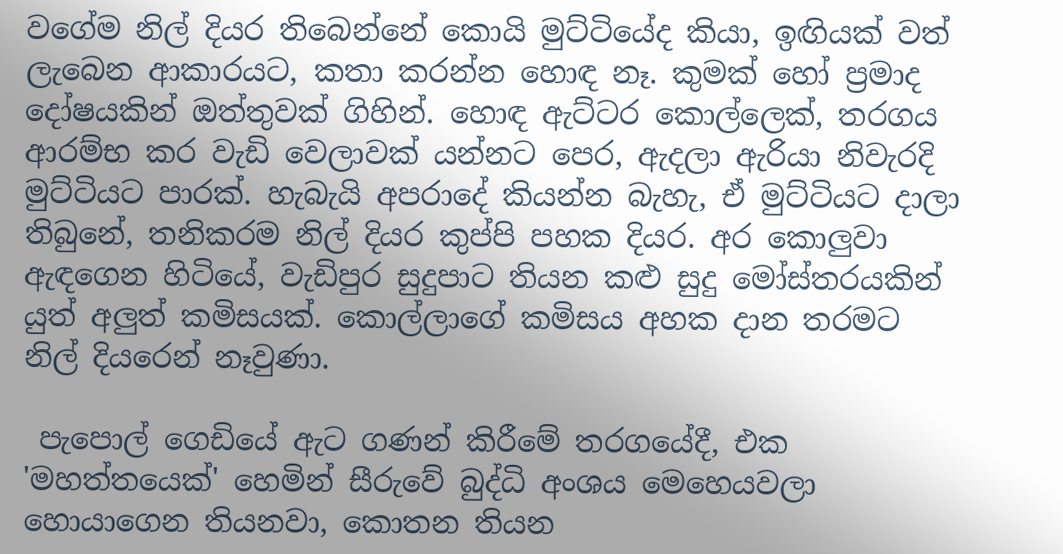වගේම නිල් දියර තිබෙන්නේ කොයි මුට්ටියේද කියා, ඉඟියක් වත් ලැබෙන ආකාරයට, කතා කරන්න හොඳ නෑ. කුමක් හෝ ප්‍රමාද දෝෂයකින් ඔත්තුවක් ගිහින්. හොඳ ඇට්ටර කොල්ලෙක්, තරගය ආරම්භ කර වැඩි වෙලාවක් යන්නට පෙර, ඇදලා ඇරියා නිවැරදි මුට්ටියට පාරක්. හැබැයි අපරාදේ කියන්න බැහැ, ඒ මුට්ටියට දාලා තිබුනේ, තනිකරම නිල් දියර කුප්පි පහක දියර. අර කොලුවා ඇඳගෙන හිටියේ, වැඩිපුර සුදුපාට තියන කළු සුදු මෝස්තරයකින් යුත් අලුත් කමිසයක්. කොල්ලාගේ කමිසය අහක දාන තරමට නිල් දියරෙන් නෑවුණා.

 පැපොල් ගෙඩියේ ඇට ගණන් කිරීමේ තරගයේදී, එක 'මහත්තයෙක්' හෙමින් සීරුවේ බුද්ධි අංශය මෙහෙයවලා හොයාගෙන තියනවා, කොතන තියන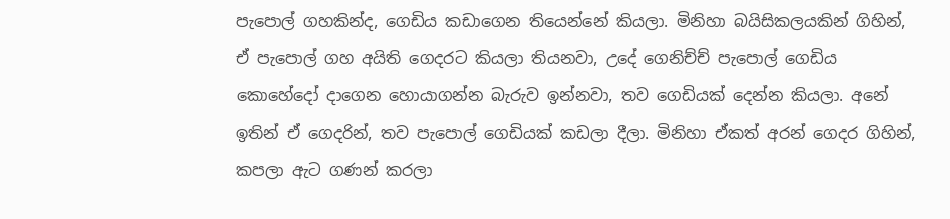පැපොල් ගහකින්ද, ගෙඩිය කඩාගෙන තියෙන්නේ කියලා. මිනිහා බයිසිකලයකින් ගිහින්, ඒ පැපොල් ගහ අයිති ගෙදරට කියලා තියනවා, උදේ ගෙනිච්ච් පැපොල් ගෙඩිය කොහේදෝ දාගෙන හොයාගන්න බැරුව ඉන්නවා, තව ගෙඩියක් දෙන්න කියලා. අනේ ඉතින් ඒ ගෙදරින්, තව පැපොල් ගෙඩියක් කඩලා දීලා. මිනිහා ඒකත් අරන් ගෙදර ගිහින්, කපලා ඇට ගණන් කරලා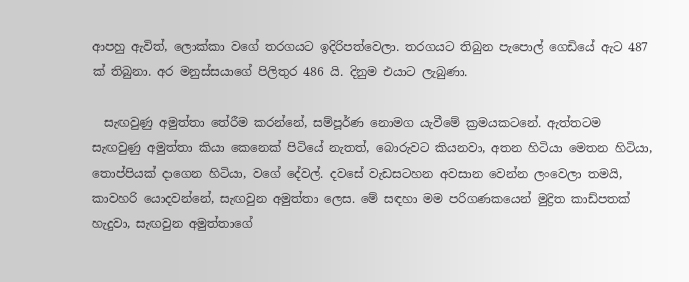ආපහු ඇවිත්, ලොක්කා වගේ තරගයට ඉදිරිපත්වෙලා. තරගයට තිබුන පැපොල් ගෙඩියේ ඇට 487 ක් තිබුනා. අර මනුස්සයාගේ පිලිතුර 486 යි. දිනුම එයාට ලැබුණා.

  සැඟවුණු අමුත්තා තේරීම කරන්නේ, සම්පූර්ණ නොමග යැවීමේ ක්‍රමයකටනේ. ඇත්තටම සැඟවුණු අමුත්තා කියා කෙනෙක් පිටියේ නැතත්, බොරුවට කියනවා, අතන හිටියා මෙතන හිටියා, තොප්පියක් දාගෙන හිටියා, වගේ දේවල්. දවසේ වැඩසටහන අවසාන වෙන්න ලංවෙලා තමයි, කාවහරි යොදවන්නේ, සැඟවුන අමුත්තා ලෙස. මේ සඳහා මම පරිගණකයෙන් මුද්‍රිත කාඩ්පතක් හැදුවා, සැඟවුන අමුත්තාගේ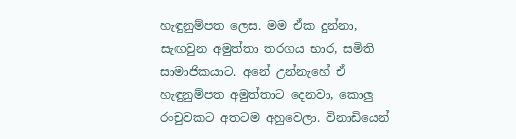හැඳුනුම්පත ලෙස. මම ඒක දුන්නා, සැඟවුන අමුත්තා තරගය භාර, සමිති සාමාජිකයාට. අනේ උන්නැහේ ඒ හැඳුනුම්පත අමුත්තාට දෙනවා, කොලු රංචුවකට අතටම අහුවෙලා. විනාඩියෙන්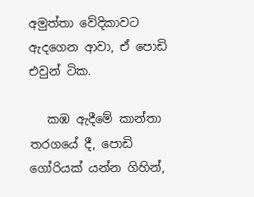අමුත්තා වේදිකාවට ඇදගෙන ආවා, ඒ පොඩි එවුන් ටික.

   කඹ ඇදීමේ කාන්තා තරගයේ දී, පොඩි ගෝරියක් යන්න ගිහින්,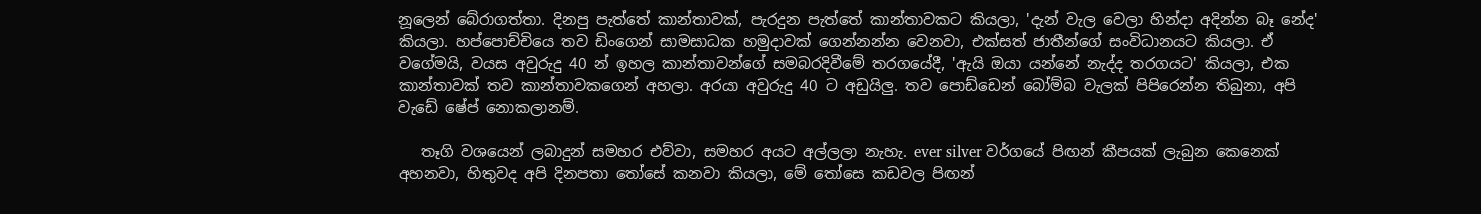නූලෙන් බේරාගත්තා. දිනපු පැත්තේ කාන්තාවක්, පැරදුන පැත්තේ කාන්තාවකට කියලා, 'දැන් වැල වෙලා හින්දා අදින්න බෑ නේද' කියලා. හප්පොච්චියෙ තව ඩිංගෙන් සාමසාධක හමුදාවක් ගෙන්නන්න වෙනවා, එක්සත් ජාතීන්ගේ සංවිධානයට කියලා. ඒ වගේමයි, වයස අවුරුදු 40 න් ඉහල කාන්තාවන්ගේ සමබරදිවීමේ තරගයේදී, 'ඇයි ඔයා යන්නේ නැද්ද තරගයට' කියලා, එක කාන්තාවක් තව කාන්තාවකගෙන් අහලා. අරයා අවුරුදු 40 ට අඩුයිලු. තව පොඩ්ඩෙන් බෝම්බ වැලක් පිපිරෙන්න තිබුනා, අපි වැඩේ ෂේප් නොකලානම්.

   තෑගි වශයෙන් ලබාදුන් සමහර එව්වා, සමහර අයට අල්ලලා නැහැ. ever silver වර්ගයේ පිඟන් කීපයක් ලැබුන කෙනෙක් අහනවා, හිතුවද අපි දිනපතා තෝසේ කනවා කියලා, මේ තෝසෙ කඩවල පිඟන්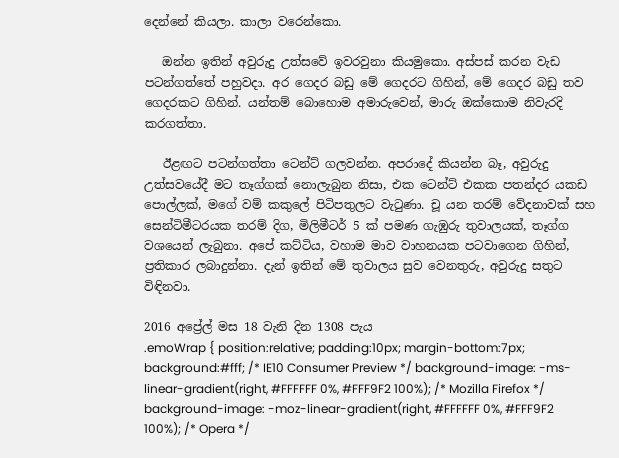දෙන්නේ කියලා. කාලා වරෙන්කො.

   ඔන්න ඉතින් අවුරුදු උත්සවේ ඉවරවුනා කියමුකො. අස්පස් කරන වැඩ පටන්ගත්තේ පහුවදා. අර ගෙදර බඩු මේ ගෙදරට ගිහින්, මේ ගෙදර බඩු තව ගෙදරකට ගිහින්. යන්තම් බොහොම අමාරුවෙන්, මාරු ඔක්කොම නිවැරදි කරගත්තා.

   ඊළඟට පටන්ගත්තා ටෙන්ට් ගලවන්න. අපරාදේ කියන්න බෑ, අවුරුදු උත්සවයේදී මට තෑග්ගක් නොලැබුන නිසා, එක ටෙන්ට් එකක පතන්දර යකඩ පොල්ලක්, මගේ වම් කකුලේ පිටිපතුලට වැටුණා. චූ යන තරම් වේදනාවක් සහ සෙන්ටිමීටරයක තරම් දිග, මිලිමීටර් 5 ක් පමණ ගැඹුරු තුවාලයක්, තෑග්ග වශයෙන් ලැබුනා. අපේ කට්ටිය, වහාම මාව වාහනයක පටවාගෙන ගිහින්, ප්‍රතිකාර ලබාදුන්නා. දැන් ඉතින් මේ තුවාලය සුව වෙනතුරු, අවුරුදු සතුට විඳිනවා.

2016 අප්‍රේල් මස 18 වැනි දින 1308 පැය
.emoWrap { position:relative; padding:10px; margin-bottom:7px; background:#fff; /* IE10 Consumer Preview */ background-image: -ms-linear-gradient(right, #FFFFFF 0%, #FFF9F2 100%); /* Mozilla Firefox */ background-image: -moz-linear-gradient(right, #FFFFFF 0%, #FFF9F2 100%); /* Opera */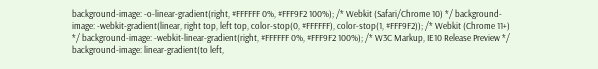background-image: -o-linear-gradient(right, #FFFFFF 0%, #FFF9F2 100%); /* Webkit (Safari/Chrome 10) */ background-image: -webkit-gradient(linear, right top, left top, color-stop(0, #FFFFFF), color-stop(1, #FFF9F2)); /* Webkit (Chrome 11+) */ background-image: -webkit-linear-gradient(right, #FFFFFF 0%, #FFF9F2 100%); /* W3C Markup, IE10 Release Preview */ background-image: linear-gradient(to left,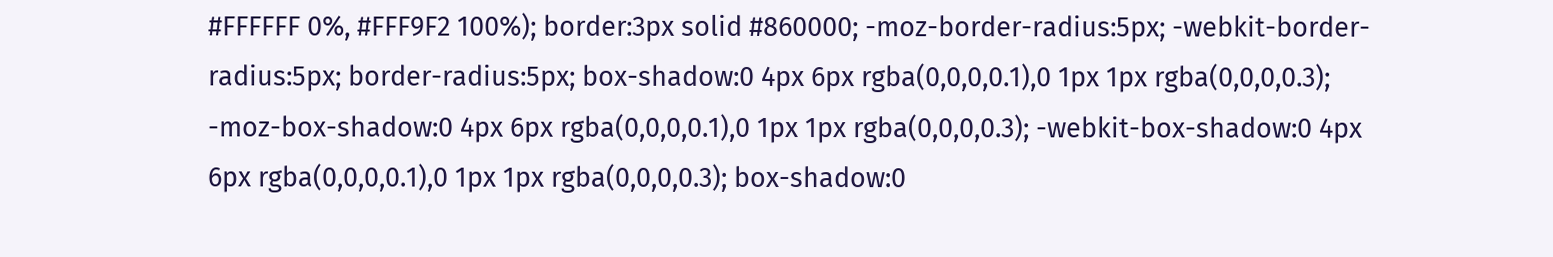#FFFFFF 0%, #FFF9F2 100%); border:3px solid #860000; -moz-border-radius:5px; -webkit-border-radius:5px; border-radius:5px; box-shadow:0 4px 6px rgba(0,0,0,0.1),0 1px 1px rgba(0,0,0,0.3); -moz-box-shadow:0 4px 6px rgba(0,0,0,0.1),0 1px 1px rgba(0,0,0,0.3); -webkit-box-shadow:0 4px 6px rgba(0,0,0,0.1),0 1px 1px rgba(0,0,0,0.3); box-shadow:0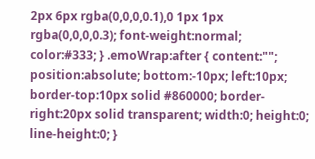2px 6px rgba(0,0,0,0.1),0 1px 1px rgba(0,0,0,0.3); font-weight:normal; color:#333; } .emoWrap:after { content:""; position:absolute; bottom:-10px; left:10px; border-top:10px solid #860000; border-right:20px solid transparent; width:0; height:0; line-height:0; }